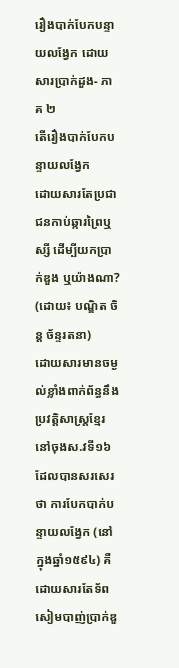រឿងបាក់បែកបន្ទាយលង្វែក ដោយសារប្រាក់ដួង- ភាគ ២
តើរឿងបាក់បែកបន្ទាយលង្វែក
ដោយសារតែប្រជាជនកាប់ឆ្ការព្រៃឬស្សី ដើម្បីយកប្រាក់ឌួង ឬយ៉ាងណា?
(ដោយ៖ បណ្ឌិត ចិន្ត ច័ន្ទរតនា)
ដោយសារមានចម្ងល់ខ្លាំងពាក់ព័ន្ធនឹងប្រវត្តិសាស្ត្រខ្មែរនៅចុងស.វទី១៦ ដែលបានសរសេរថា ការបែកបាក់បន្ទាយលង្វែក (នៅក្នុងឆ្នាំ១៥៩៤) គឺដោយសារតែទ័ពសៀមបាញ់ប្រាក់ឌួ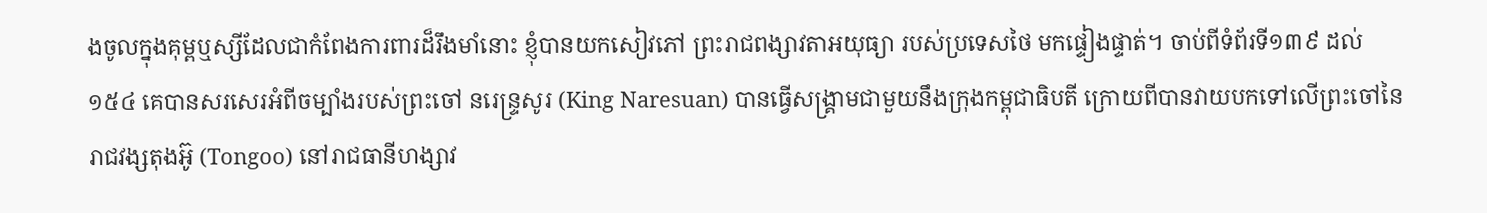ងចូលក្នុងគុម្ពឬស្សីដែលជាកំពែងការពារដ៏រឹងមាំនោះ ខ្ញុំបានយកសៀវភៅ ព្រះរាជពង្សាវតាអយុធ្យា របស់ប្រទេសថៃ មកផ្ទៀងផ្ទាត់។ ចាប់ពីទំព័រទី១៣៩ ដល់ ១៥៤ គេបានសរសេរអំពីចម្បាំងរបស់ព្រះចៅ នរេន្ទ្រសូរ (King Naresuan) បានធ្វើសង្គ្រាមជាមួយនឹងក្រុងកម្ពុជាធិបតី ក្រោយពីបានវាយបកទៅលើព្រះចៅនៃរាជវង្សតុងអ៊ូ (Tongoo) នៅរាជធានីហង្សាវ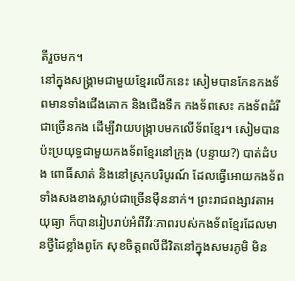តីរួចមក។
នៅក្នុងសង្គ្រាមជាមួយខ្មែរលើកនេះ សៀមបានកែនកងទ័ពមានទាំងជើងគោក និងជើងទឹក កងទ័ពសេះ កងទ័ពដំរី ជាច្រើនកង ដើម្បីវាយបង្ក្រាបមកលើទ័ពខ្មែរ។ សៀមបានប៉ះប្រយុទ្ធជាមួយកងទ័ពខ្មែរនៅក្រុង (បន្ទាយ?) បាត់ដំបង ពោធិ៍សាត់ និងនៅស្រុកបរិបូរណ៍ ដែលធ្វើអោយកងទ័ពទាំងសងខាងស្លាប់ជាច្រើនម៉ឺននាក់។ ព្រះរាជពង្សាវតាអយុធ្យា ក៏បានរៀបរាប់អំពីវីរៈភាពរបស់កងទ័ពខ្មែរដែលមានថ្វីដៃខ្លាំងពូកែ សុខចិត្តពលីជីវិតនៅក្នុងសមរភូមិ មិន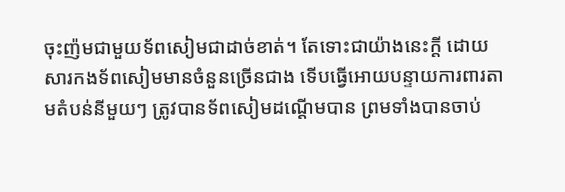ចុះញ៉មជាមួយទ័ពសៀមជាដាច់ខាត់។ តែទោះជាយ៉ាងនេះក្តី ដោយសារកងទ័ពសៀមមានចំនួនច្រើនជាង ទើបធ្វើអោយបន្ទាយការពារតាមតំបន់នីមួយៗ ត្រូវបានទ័ពសៀមដណ្តើមបាន ព្រមទាំងបានចាប់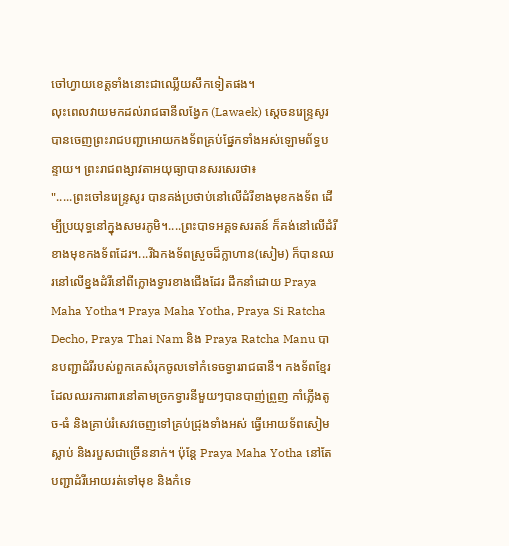ចៅហ្វាយខេត្តទាំងនោះជាឈ្លើយសឹកទៀតផង។
លុះពេលវាយមកដល់រាជធានីលង្វែក (Lawaek) ស្តេចនរេន្ទ្រសូរ បានចេញព្រះរាជបញ្ជាអោយកងទ័ពគ្រប់ផ្នែកទាំងអស់ឡោមព័ទ្ធបន្ទាយ។ ព្រះរាជពង្សាវតាអយុធ្យាបានសរសេរថា៖
".....ព្រះចៅនរេន្ទ្រសូរ បានគង់ប្រថាប់នៅលើដំរីខាងមុខកងទ័ព ដើម្បីប្រយុទ្ធនៅក្នុងសមរភូមិ។....ព្រះបាទអគ្គទសរតន៍ ក៏គង់នៅលើដំរីខាងមុខកងទ័ពដែរ។...រីឯកងទ័ពស្រួចដ៏ក្លាហាន(សៀម) ក៏បានឈរនៅលើខ្នងដំរីនៅពីក្លោងទ្វារខាងជើងដែរ ដឹកនាំដោយ Praya Maha Yotha។ Praya Maha Yotha, Praya Si Ratcha Decho, Praya Thai Nam និង Praya Ratcha Manu បានបញ្ជាដំរីរបស់ពួកគេសំរុកចូលទៅកំទេចទ្វាររាជធានី។ កងទ័ពខ្មែរដែលឈរការពារនៅតាមច្រកទ្វារនីមួយៗបានបាញ់ព្រួញ កាំភ្លើងតូច-ធំ និងគ្រាប់រំសេវចេញទៅគ្រប់ជ្រុងទាំងអស់ ធ្វើអោយទ័ពសៀមស្លាប់ និងរបួសជាច្រើននាក់។ ប៉ុន្តែ Praya Maha Yotha នៅតែបញ្ជាដំរីអោយរត់ទៅមុខ និងកំទេ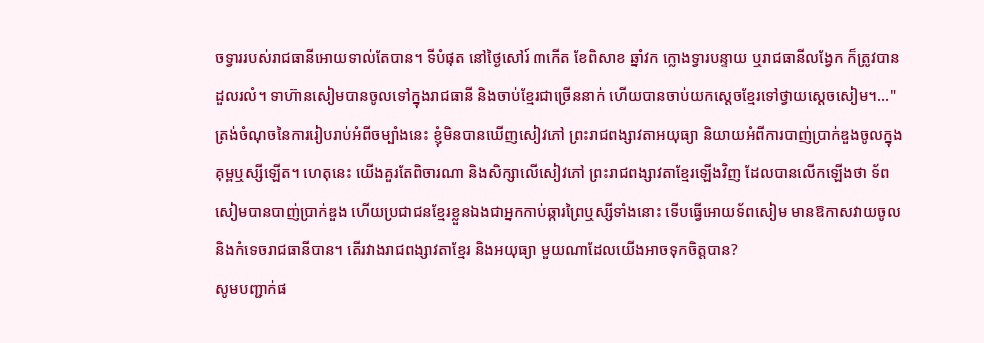ចទ្វាររបស់រាជធានីអោយទាល់តែបាន។ ទីបំផុត នៅថ្ងៃសៅរ៍ ៣កើត ខែពិសាខ ឆ្នាំវក ក្លោងទ្វារបន្ទាយ ឬរាជធានីលង្វែក ក៏ត្រូវបានដួលរលំ។ ទាហ៊ានសៀមបានចូលទៅក្នុងរាជធានី និងចាប់ខ្មែរជាច្រើននាក់ ហើយបានចាប់យកស្តេចខ្មែរទៅថ្វាយស្តេចសៀម។..."
ត្រង់ចំណុចនៃការរៀបរាប់អំពីចម្បាំងនេះ ខ្ញុំមិនបានឃើញសៀវភៅ ព្រះរាជពង្សាវតាអយុធ្យា និយាយអំពីការបាញ់ប្រាក់ឌួងចូលក្នុងគុម្ពឬស្សីឡើត។ ហេតុនេះ យើងគួរតែពិចារណា និងសិក្សាលើសៀវភៅ ព្រះរាជពង្សាវតាខ្មែរឡើងវិញ ដែលបានលើកឡើងថា ទ័ពសៀមបានបាញ់ប្រាក់ឌួង ហើយប្រជាជនខ្មែរខ្លួនឯងជាអ្នកកាប់ឆ្ការព្រៃឬស្សីទាំងនោះ ទើបធ្វើអោយទ័ពសៀម មានឱកាសវាយចូល និងកំទេចរាជធានីបាន។ តើរវាងរាជពង្សាវតាខ្មែរ និងអយុធ្យា មួយណាដែលយើងអាចទុកចិត្តបាន?
សូមបញ្ជាក់ផ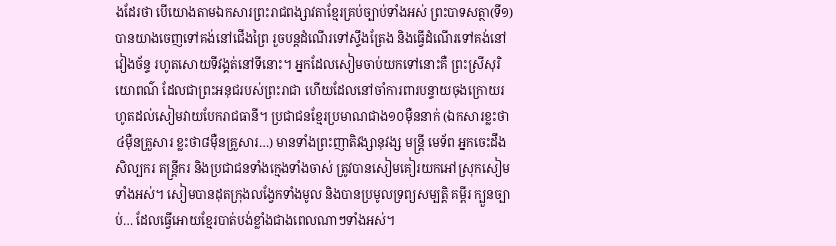ងដែរថា បើយោងតាមឯកសារព្រះរាជពង្សាវតាខ្មែរគ្រប់ច្បាប់ទាំងអស់ ព្រះបាទសត្ថា(ទី១) បានយាងចេញទៅគង់នៅជើងព្រៃ រួចបន្តដំណើរទៅស្ទឹងត្រែង និងធ្វើដំណើរទៅគង់នៅវៀងច័ន្ទ រហូតសោយទីវង្គត់នៅទីនោះ។ អ្នកដែលសៀមចាប់យកទៅនោះគឺ ព្រះស្រីសុរិយោពណ៌ ដែលជាព្រះអនុជរបស់ព្រះរាជា ហើយដែលនៅចាំការពារបន្ទាយចុងក្រោយរហូតដល់សៀមវាយបែករាជធានី។ ប្រជាជនខ្មែរប្រមាណជាង១០ម៉ឺននាក់ (ឯកសារខ្លះថា ៤ម៉ឺនគ្រួសារ ខ្លះថា៨ម៉ឺនគ្រួសារ…) មានទាំងព្រះញាតិវង្សានុវង្ស មន្ត្រី មេទ័ព អ្នកចេះដឹង សិល្បករ តន្ត្រីករ និងប្រជាជនទាំងក្មេងទាំងចាស់ ត្រូវបានសៀមគៀរយកអៅស្រុកសៀមទាំងអស់។ សៀមបានដុតក្រុងលង្វែកទាំងមូល និងបានប្រមូលទ្រព្យសម្បត្តិ គម្ពីរ ក្បួនច្បាប់… ដែលធ្វើអោយខ្មែរបាត់បង់ខ្លាំងជាងពេលណាៗទាំងអស់។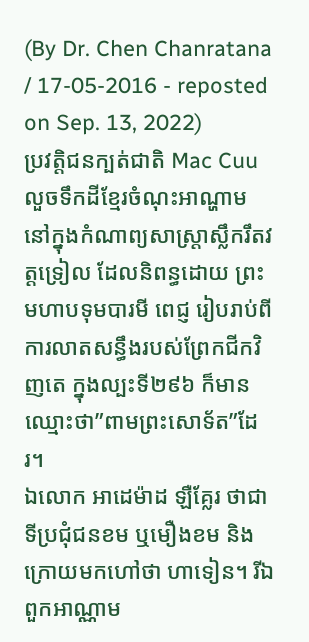(By Dr. Chen Chanratana / 17-05-2016 - reposted on Sep. 13, 2022)
ប្រវត្តិជនក្បត់ជាតិ Mac Cuu លួចទឹកដីខ្មែរចំណុះអាណ្ហាម
នៅក្នុងកំណាព្យសាស្ត្រាស្លឹករឹតវត្តទ្រៀល ដែលនិពន្ធដោយ ព្រះមហាបទុមបារមី ពេជ្ញ រៀបរាប់ពីការលាតសន្ធឹងរបស់ព្រែកជីកវិញតេ ក្នុងល្បះទី២៩៦ ក៏មានឈ្មោះថា”ពាមព្រះសោទ័ត”ដែរ។
ឯលោក អាដេម៉ាដ ឡឺគ្លែរ ថាជាទីប្រជុំជនខម ឬមឿងខម និងក្រោយមកហៅថា ហាទៀន។ រីឯពួកអាណ្ណាម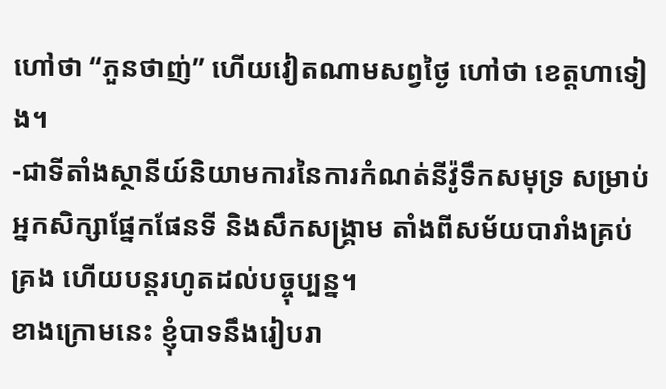ហៅថា “ភួនថាញ់” ហើយវៀតណាមសព្វថ្ងៃ ហៅថា ខេត្តហាទៀង។
-ជាទីតាំងស្ថានីយ៍និយាមការនៃការកំណត់នីវ៉ូទឹកសមុទ្រ សម្រាប់អ្នកសិក្សាផ្នែកផែនទី និងសឹកសង្គ្រាម តាំងពីសម័យបារាំងគ្រប់គ្រង ហើយបន្តរហូតដល់បច្ចុប្បន្ន។
ខាងក្រោមនេះ ខ្ញុំបាទនឹងរៀបរា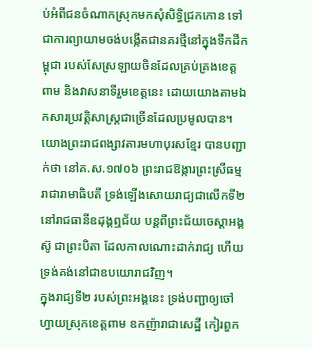ប់អំពីជនចំណាកស្រុកមកសុំសិទ្ធិជ្រកកោន ទៅជាការព្យាយាមចង់បង្កើតជានគរថ្មីនៅក្នុងទឹកដីកម្ពុជា របស់សែស្រឡាយចិនដែលគ្រប់គ្រងខេត្តពាម និងវាសនាទីរួមខេត្តនេះ ដោយយោងតាមឯកសារប្រវត្តិសាស្ត្រជាច្រើនដែលប្រមូលបាន។
យោងព្រះរាជពង្សាវតារមហាបុរសខ្មែរ បានបញ្ជាក់ថា នៅគ.ស.១៧០៦ ព្រះរាជឱង្ការព្រះស្រីធម្មរាជារាមាធិបតី ទ្រង់ឡើងសោយរាជ្យជាលើកទី២ នៅរាជធានីឧដុង្គឮជ័យ បន្តពីព្រះជ័យចេស្ដាអង្គស៊ូ ជាព្រះបិតា ដែលកាលណោះដាក់រាជ្យ ហើយទ្រង់គង់នៅជាឧបយោរាជវិញ។
ក្នុងរាជ្យទី២ របស់ព្រះអង្គនេះ ទ្រង់បញ្ជាឲ្យចៅហ្វាយស្រុកខេត្តពាម ឧកញ៉ារាជាសេដ្ឋី កៀរពួក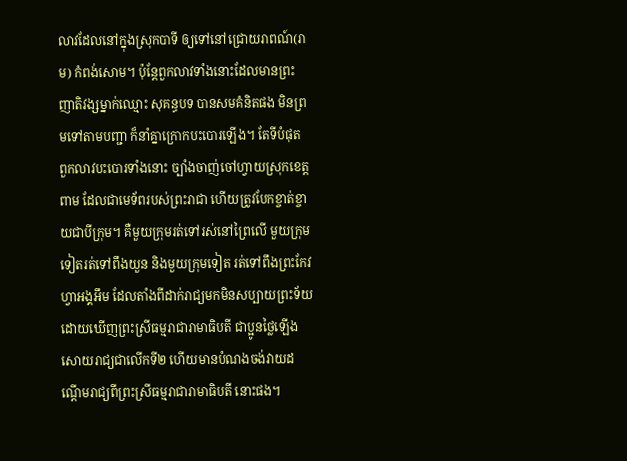លាវដែលនៅក្នុងស្រុកបាទី ឲ្យទៅនៅជ្រោយរាពណ៍(រាម) កំពង់សោម។ ប៉ុន្តែពួកលាវទាំងនោះដែលមានព្រះញាតិវង្សម្នាក់ឈ្មោះ សុគន្ធបទ បានសមគំនិតផង មិនព្រមទៅតាមបញ្ជា ក៏នាំគ្នាក្រោកបះបោរឡើង។ តែទីបំផុត ពួកលាវបះបោរទាំងនោះ ច្បាំងចាញ់ចៅហ្វាយស្រុកខេត្តពាម ដែលជាមេទ័ពរបស់ព្រះរាជា ហើយត្រូវបែកខ្ចាត់ខ្ចាយជាបីក្រុម។ គឺមួយក្រុមរត់ទៅរស់នៅព្រៃលើ មួយក្រុមទៀតរត់ទៅពឹងយួន និងមួយក្រុមទៀត រត់ទៅពឹងព្រះកែវហ្វាអង្គអឹម ដែលតាំងពីដាក់រាជ្យមកមិនសប្បាយព្រះទ័យ ដោយឃើញព្រះស្រីធម្មរាជារាមាធិបតី ជាប្អូនថ្លៃឡើងសោយរាជ្យជាលើកទី២ ហើយមានបំណងចង់វាយដណ្ដើមរាជ្យពីព្រះស្រីធម្មរាជារាមាធិបតី នោះផង។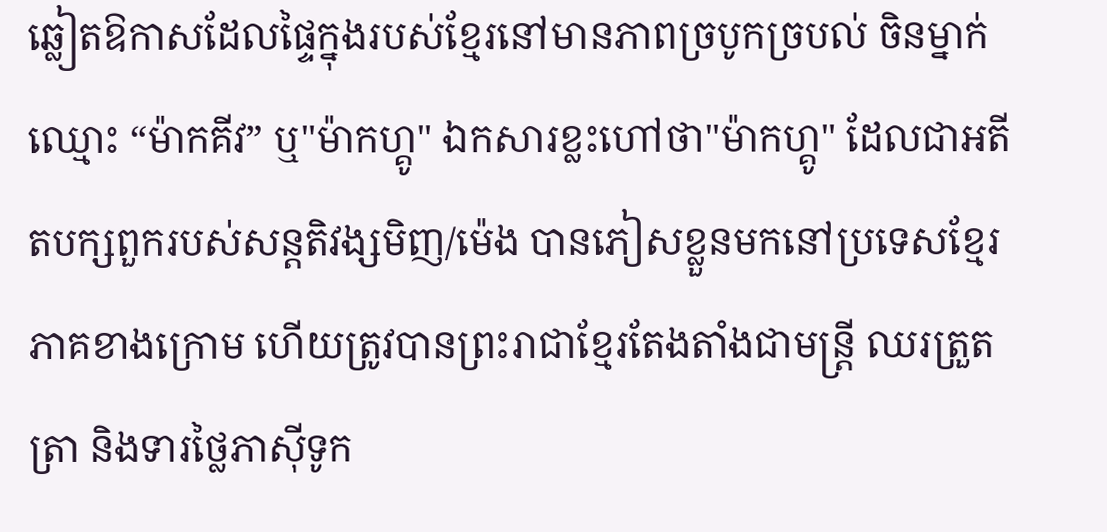ឆ្លៀតឱកាសដែលផ្ទៃក្នុងរបស់ខ្មែរនៅមានភាពច្របូកច្របល់ ចិនម្នាក់ឈ្មោះ “ម៉ាកគីវ” ឬ"ម៉ាកហ្គូ" ឯកសារខ្លះហៅថា"ម៉ាកហ្គូ" ដែលជាអតីតបក្សពួករបស់សន្ដតិវង្សមិញ/ម៉េង បានភៀសខ្លួនមកនៅប្រទេសខ្មែរភាគខាងក្រោម ហើយត្រូវបានព្រះរាជាខ្មែរតែងតាំងជាមន្ត្រី ឈរត្រួតត្រា និងទារថ្លៃភាស៊ីទូក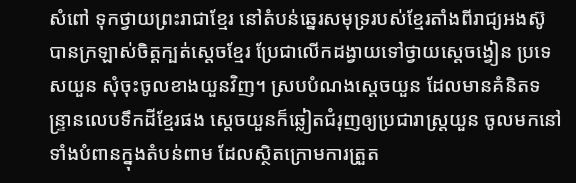សំពៅ ទុកថ្វាយព្រះរាជាខ្មែរ នៅតំបន់ឆ្នេរសមុទ្ររបស់ខ្មែរតាំងពីរាជ្យអងស៊ូ បានក្រឡាស់ចិត្តក្បត់ស្ដេចខ្មែរ ប្រែជាលើកដង្វាយទៅថ្វាយស្ដេចង្វៀន ប្រទេសយួន សុំចុះចូលខាងយួនវិញ។ ស្របបំណងស្ដេចយួន ដែលមានគំនិតទន្ទ្រានលេបទឹកដីខ្មែរផង ស្ដេចយួនក៏ឆ្លៀតជំរុញឲ្យប្រជារាស្ត្រយួន ចូលមកនៅទាំងបំពានក្នុងតំបន់ពាម ដែលស្ថិតក្រោមការត្រួត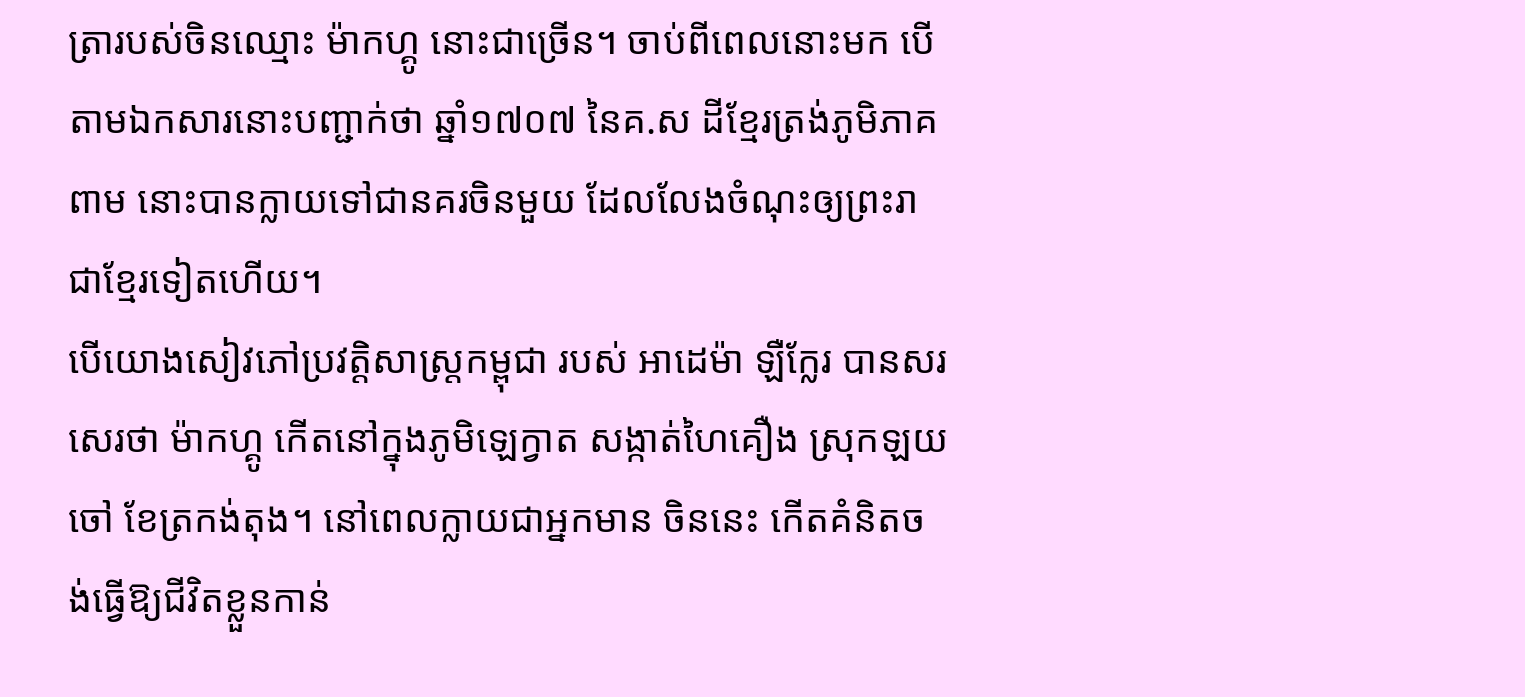ត្រារបស់ចិនឈ្មោះ ម៉ាកហ្គូ នោះជាច្រើន។ ចាប់ពីពេលនោះមក បើតាមឯកសារនោះបញ្ជាក់ថា ឆ្នាំ១៧០៧ នៃគ.ស ដីខ្មែរត្រង់ភូមិភាគពាម នោះបានក្លាយទៅជានគរចិនមួយ ដែលលែងចំណុះឲ្យព្រះរាជាខ្មែរទៀតហើយ។
បើយោងសៀវភៅប្រវត្តិសាស្ត្រកម្ពុជា របស់ អាដេម៉ា ឡឺក្លែរ បានសរសេរថា ម៉ាកហ្គូ កើតនៅក្នុងភូមិឡេក្វាត សង្កាត់ហៃគឿង ស្រុកឡយចៅ ខែត្រកង់តុង។ នៅពេលក្លាយជាអ្នកមាន ចិននេះ កើតគំនិតចង់ធ្វើឱ្យជីវិតខ្លួនកាន់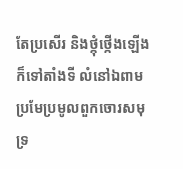តែប្រសើរ និងថ្កុំថ្កើងឡើង ក៏ទៅតាំងទី លំនៅឯពាម ប្រមែប្រមូលពួកចោរសមុទ្រ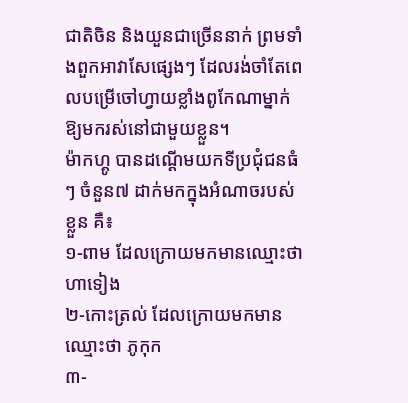ជាតិចិន និងយួនជាច្រើននាក់ ព្រមទាំងពួកអាវាសែផេ្សងៗ ដែលរង់ចាំតែពេលបម្រើចៅហ្វាយខ្លាំងពូកែណាម្នាក់ ឱ្យមករស់នៅជាមួយខ្លួន។
ម៉ាកហ្គូ បានដណ្ដើមយកទីប្រជុំជនធំៗ ចំនួន៧ ដាក់មកក្នុងអំណាចរបស់ខ្លួន គឺ៖
១-ពាម ដែលក្រោយមកមានឈ្មោះថា ហាទៀង
២-កោះត្រល់ ដែលក្រោយមកមានឈ្មោះថា ភូកុក
៣-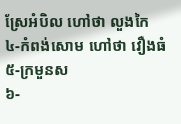ស្រែអំបិល ហៅថា លួងកៃ
៤-កំពង់សោម ហៅថា វឿងធំ
៥-ក្រមួនស
៦-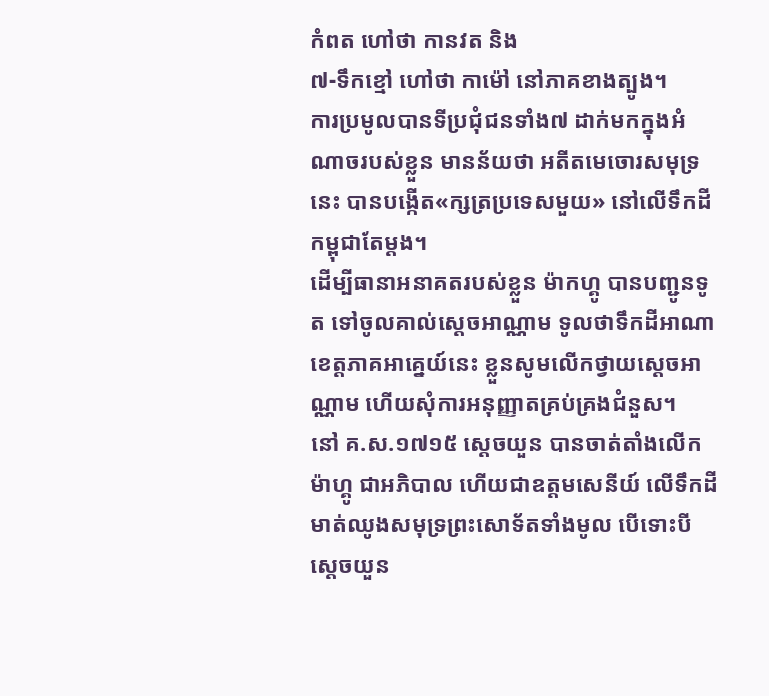កំពត ហៅថា កានវត និង
៧-ទឹកខ្មៅ ហៅថា កាម៉ៅ នៅភាគខាងត្បូង។
ការប្រមូលបានទីប្រជុំជនទាំង៧ ដាក់មកក្នុងអំណាចរបស់ខ្លួន មានន័យថា អតីតមេចោរសមុទ្រនេះ បានបង្កើត«ក្សត្រប្រទេសមួយ» នៅលើទឹកដីកម្ពុជាតែម្តង។
ដើម្បីធានាអនាគតរបស់ខ្លួន ម៉ាកហ្គូ បានបញ្ជូនទូត ទៅចូលគាល់សេ្ដចអាណ្ណាម ទូលថាទឹកដីអាណាខេត្តភាគអាគេ្នយ៍នេះ ខ្លួនសូមលើកថ្វាយសេ្ដចអាណ្ណាម ហើយសុំការអនុញ្ញាតគ្រប់គ្រងជំនួស។
នៅ គ.ស.១៧១៥ សេ្ដចយួន បានចាត់តាំងលើក ម៉ាហ្គូ ជាអភិបាល ហើយជាឧត្ដមសេនីយ៍ លើទឹកដីមាត់ឈូងសមុទ្រព្រះសោទ័តទាំងមូល បើទោះបីសេ្ដចយួន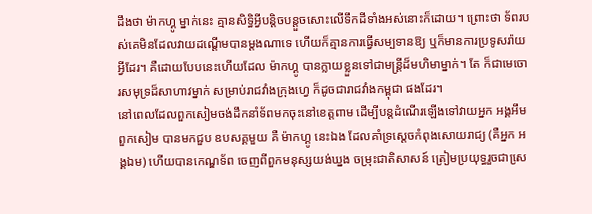ដឹងថា ម៉ាកហ្គូ ម្នាក់នេះ គ្មានសិទ្ធិអ្វីបន្ដិចបន្ដួចសោះលើទឹកដីទាំងអស់នោះក៏ដោយ។ ព្រោះថា ទ័ពរបស់គេមិនដែលវាយដណ្ដើមបានម្ដងណាទេ ហើយក៏គ្មានការធ្វើសម្បទានឱ្យ ឬក៏មានការប្រទូសរ៉ាយអ្វីដែរ។ គឺដោយបែបនេះហើយដែល ម៉ាកហ្គូ បានក្លាយខ្លួនទៅជាមន្ដ្រីដ៏មហិមាម្នាក់។ តែ ក៏ជាមេចោរសមុទ្រដ៏សាហាវម្នាក់ សម្រាប់រាជវាំងក្រុងហ្វេ ក៏ដូចជារាជវាំងកម្ពុជា ផងដែរ។
នៅពេលដែលពួកសៀមចង់ដឹកនាំទ័ពមកចុះនៅខេត្តពាម ដើម្បីបន្ដដំណើរឡើងទៅវាយអ្នក អង្គអឹម ពួកសៀម បានមកជួប ឧបសគ្គមួយ គឺ ម៉ាកហ្គូ នេះឯង ដែលគាំទ្រសេ្ដចកំពុងសោយរាជ្យ (គឺអ្នក អង្គឯម) ហើយបានកេណ្ឌទ័ព ចេញពីពួកមនុស្សយង់ឃ្នង ចម្រុះជាតិសាសន៍ ត្រៀមប្រយុទ្ធរួចជាសេ្រ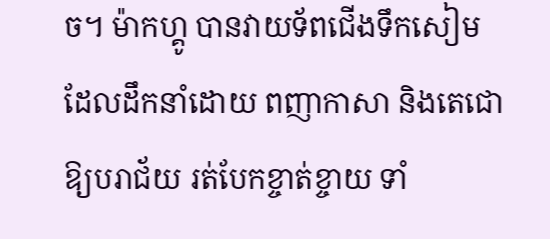ច។ ម៉ាកហ្គូ បានវាយទ័ពជើងទឹកសៀម ដែលដឹកនាំដោយ ពញាកាសា និងតេជោ ឱ្យបរាជ័យ រត់បែកខ្ចាត់ខ្ចាយ ទាំ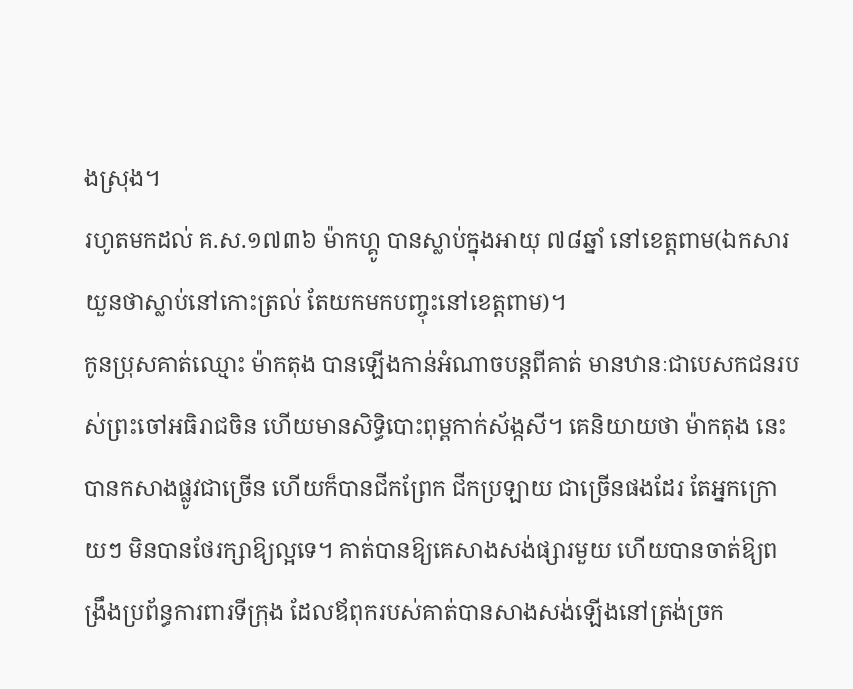ងស្រុង។
រហូតមកដល់ គ.ស.១៧៣៦ ម៉ាកហ្គូ បានស្លាប់ក្នុងអាយុ ៧៨ឆ្នាំ នៅខេត្តពាម(ឯកសារយួនថាស្លាប់នៅកោះត្រល់ តែយកមកបញ្ចុះនៅខេត្តពាម)។
កូនប្រុសគាត់ឈ្មោះ ម៉ាកតុង បានឡើងកាន់អំណាចបន្តពីគាត់ មានឋានៈជាបេសកជនរបស់ព្រះចៅអធិរាជចិន ហើយមានសិទ្ធិបោះពុម្ពកាក់ស័ង្កសី។ គេនិយាយថា ម៉ាកតុង នេះបានកសាងផ្លូវជាច្រើន ហើយក៏បានជីកព្រែក ជីកប្រឡាយ ជាច្រើនផងដែរ តែអ្នកក្រោយៗ មិនបានថែរក្សាឱ្យល្អទេ។ គាត់បានឱ្យគេសាងសង់ផ្សារមួយ ហើយបានចាត់ឱ្យពង្រឹងប្រព័ន្ធការពារទីក្រុង ដែលឪពុករបស់គាត់បានសាងសង់ឡើងនៅត្រង់ច្រក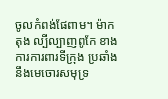ចូលកំពង់ផែពាម។ ម៉ាកតុង ល្បីល្បាញពូកែ ខាងការការពារទីក្រុង ប្រឆាំងនឹងមេចោរសមុទ្រ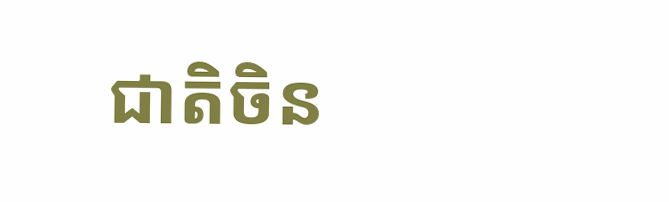ជាតិចិន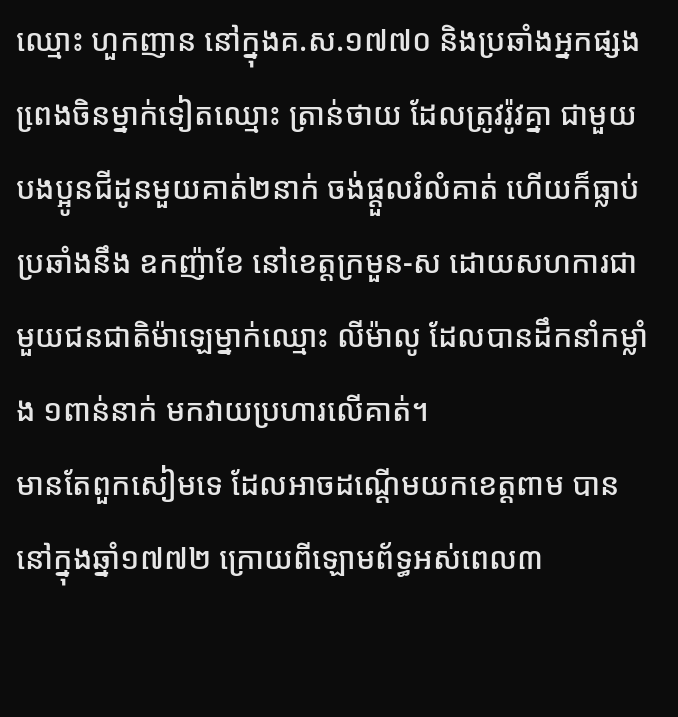ឈ្មោះ ហួកញាន នៅក្នុងគ.ស.១៧៧០ និងប្រឆាំងអ្នកផ្សងពេ្រងចិនម្នាក់ទៀតឈ្មោះ ត្រាន់ថាយ ដែលត្រូវរ៉ូវគ្នា ជាមួយបងប្អូនជីដូនមួយគាត់២នាក់ ចង់ផ្តួលរំលំគាត់ ហើយក៏ធ្លាប់ប្រឆាំងនឹង ឧកញ៉ាខែ នៅខេត្តក្រមួន-ស ដោយសហការជាមួយជនជាតិម៉ាឡេម្នាក់ឈ្មោះ លីម៉ាលូ ដែលបានដឹកនាំកម្លាំង ១ពាន់នាក់ មកវាយប្រហារលើគាត់។
មានតែពួកសៀមទេ ដែលអាចដណ្ដើមយកខេត្តពាម បាននៅក្នុងឆ្នាំ១៧៧២ ក្រោយពីឡោមព័ទ្ធអស់ពេល៣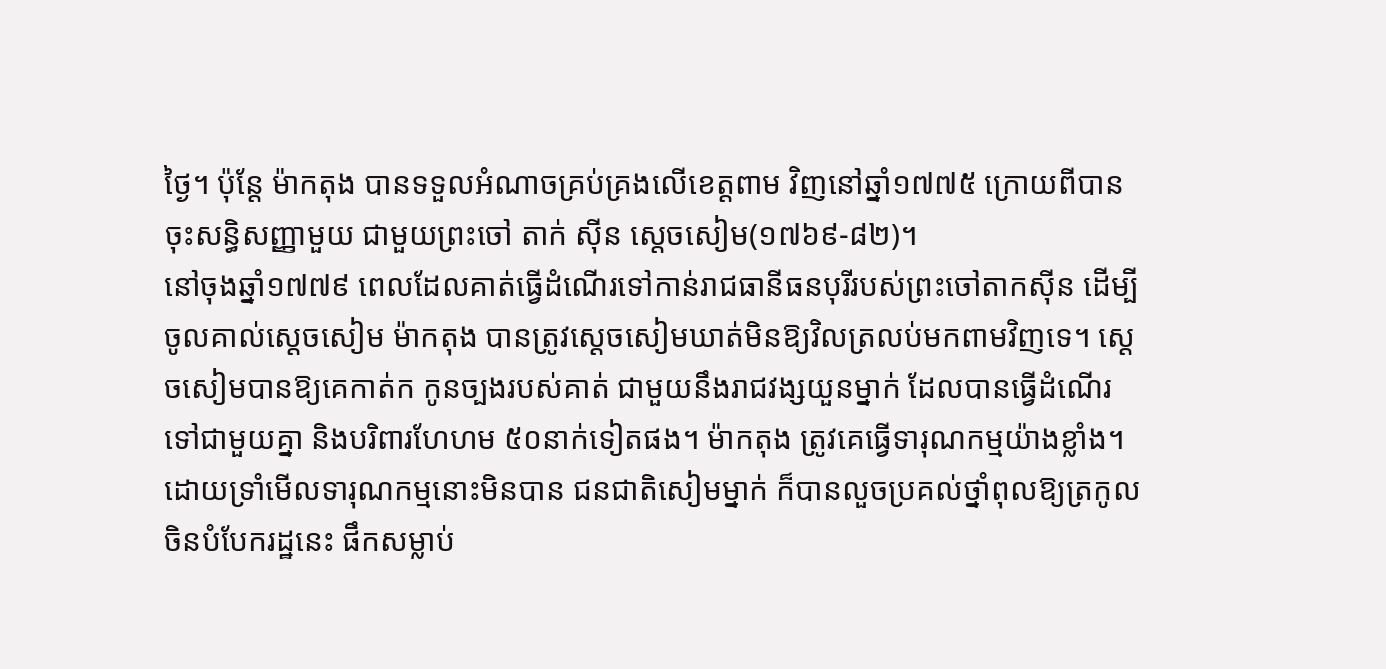ថ្ងៃ។ ប៉ុន្ដែ ម៉ាកតុង បានទទួលអំណាចគ្រប់គ្រងលើខេត្តពាម វិញនៅឆ្នាំ១៧៧៥ ក្រោយពីបានចុះសន្ធិសញ្ញាមួយ ជាមួយព្រះចៅ តាក់ ស៊ីន ស្តេចសៀម(១៧៦៩-៨២)។
នៅចុងឆ្នាំ១៧៧៩ ពេលដែលគាត់ធ្វើដំណើរទៅកាន់រាជធានីធនបុរីរបស់ព្រះចៅតាកស៊ីន ដើម្បីចូលគាល់សេ្ដចសៀម ម៉ាកតុង បានត្រូវសេ្ដចសៀមឃាត់មិនឱ្យវិលត្រលប់មកពាមវិញទេ។ សេ្ដចសៀមបានឱ្យគេកាត់ក កូនច្បងរបស់គាត់ ជាមួយនឹងរាជវង្សយួនម្នាក់ ដែលបានធ្វើដំណើរទៅជាមួយគ្នា និងបរិពារហែហម ៥០នាក់ទៀតផង។ ម៉ាកតុង ត្រូវគេធ្វើទារុណកម្មយ៉ាងខ្លាំង។
ដោយទ្រាំមើលទារុណកម្មនោះមិនបាន ជនជាតិសៀមម្នាក់ ក៏បានលួចប្រគល់ថ្នាំពុលឱ្យត្រកូលចិនបំបែករដ្ឋនេះ ផឹកសម្លាប់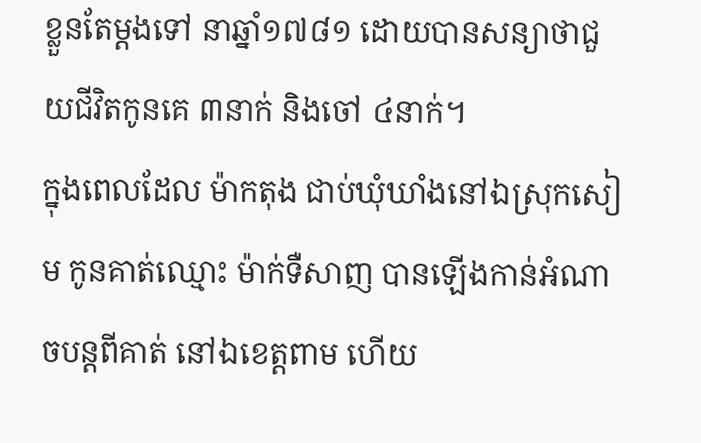ខ្លួនតែម្តងទៅ នាឆ្នាំ១៧៨១ ដោយបានសន្យាថាជួយជីវិតកូនគេ ៣នាក់ និងចៅ ៤នាក់។
ក្នុងពេលដែល ម៉ាកតុង ជាប់ឃុំឃាំងនៅឯស្រុកសៀម កូនគាត់ឈ្មោះ ម៉ាក់ទឺសាញ បានឡើងកាន់អំណាចបន្តពីគាត់ នៅឯខេត្តពាម ហើយ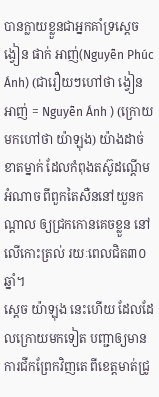បានក្លាយខ្លួនជាអ្នកគាំទ្រសេ្ដច ង្វៀន ផាក់ អាញ់(Nguyễn Phúc Ánh) (ជារឿយៗហៅថា ង្វៀន អាញ់ = Nguyễn Ánh ) (ក្រោយមកហៅថា យ៉ាឡុង) យ៉ាងដាច់ខាតម្នាក់ ដែលកំពុងតស៊ូដណ្ដើមអំណាច ពីពួកតៃសឺននៅយួនកណ្តាល ឲ្យជ្រកកោនគេចខ្លួន នៅលើកោះត្រល់ រយៈពេលជិត៣០ឆ្នាំ។
ស្តេច យ៉ាឡុង នេះហើយ ដែលដែលក្រោយមកទៀត បញ្ជាឲ្យមានការជីកព្រែកវិញតេ ពីខេត្តមាត់ជ្រូ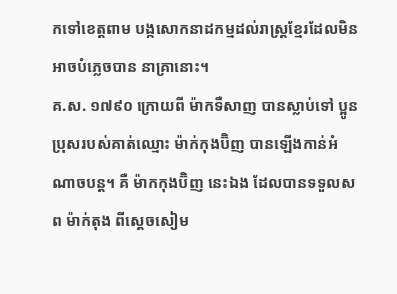កទៅខេត្តពាម បង្កសោកនាដកម្មដល់រាស្ត្រខ្មែរដែលមិនអាចបំភ្លេចបាន នាគ្រានោះ។
គ.ស. ១៧៩០ ក្រោយពី ម៉ាកទឺសាញ បានស្លាប់ទៅ ប្អូនប្រុសរបស់គាត់ឈ្មោះ ម៉ាក់កុងប៊ិញ បានឡើងកាន់អំណាចបន្ដ។ គឺ ម៉ាកកុងប៊ិញ នេះឯង ដែលបានទទួលសព ម៉ាក់តុង ពីសេ្ដចសៀម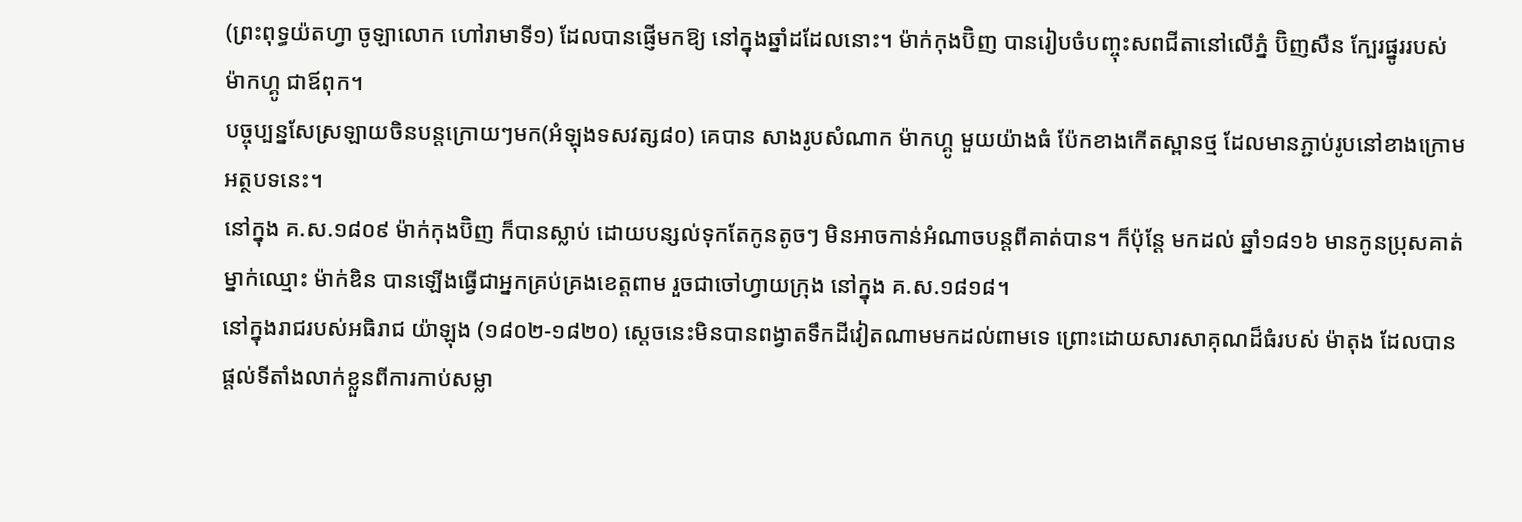(ព្រះពុទ្ធយ៉តហ្វា ចូឡាលោក ហៅរាមាទី១) ដែលបានផ្ញើមកឱ្យ នៅក្នុងឆ្នាំដដែលនោះ។ ម៉ាក់កុងប៊ិញ បានរៀបចំបញ្ចុះសពជីតានៅលើភ្នំ ប៊ិញសឺន ក្បែរផ្នូររបស់ ម៉ាកហ្គូ ជាឪពុក។
បច្ចុប្បន្នសែស្រឡាយចិនបន្តក្រោយៗមក(អំឡុងទសវត្ស៨០) គេបាន សាងរូបសំណាក ម៉ាកហ្គូ មួយយ៉ាងធំ ប៉ែកខាងកើតស្ពានថ្ម ដែលមានភ្ជាប់រូបនៅខាងក្រោមអត្ថបទនេះ។
នៅក្នុង គ.ស.១៨០៩ ម៉ាក់កុងប៊ិញ ក៏បានស្លាប់ ដោយបន្សល់ទុកតែកូនតូចៗ មិនអាចកាន់អំណាចបន្ដពីគាត់បាន។ ក៏ប៉ុន្ដែ មកដល់ ឆ្នាំ១៨១៦ មានកូនប្រុសគាត់ម្នាក់ឈ្មោះ ម៉ាក់ឌិន បានឡើងធ្វើជាអ្នកគ្រប់គ្រងខេត្តពាម រួចជាចៅហ្វាយក្រុង នៅក្នុង គ.ស.១៨១៨។
នៅក្នុងរាជរបស់អធិរាជ យ៉ាឡុង (១៨០២-១៨២០) ស្តេចនេះមិនបានពង្វាតទឹកដីវៀតណាមមកដល់ពាមទេ ព្រោះដោយសារសាគុណដ៏ធំរបស់ ម៉ាតុង ដែលបានផ្តល់ទីតាំងលាក់ខ្លួនពីការកាប់សម្លា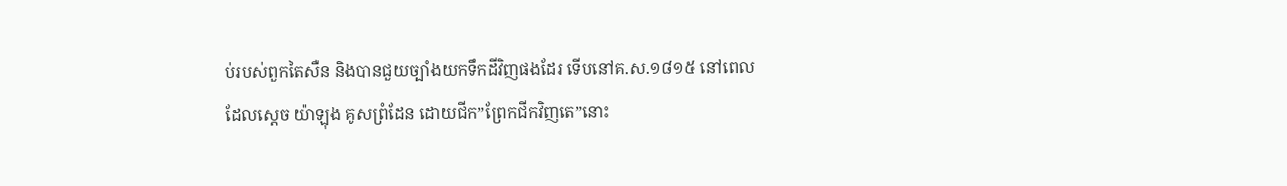ប់របស់ពួកតៃសឺន និងបានជួយច្បាំងយកទឹកដីវិញផងដែរ ទើបនៅគ.ស.១៨១៥ នៅពេលដែលស្តេច យ៉ាឡុង គូសព្រំដែន ដោយជីក”ព្រែកជីកវិញតេ”នោះ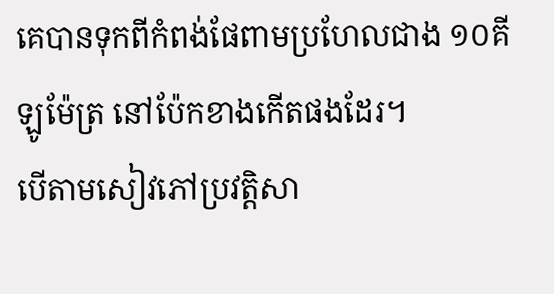គេបានទុកពីកំពង់ផែពាមប្រហែលជាង ១០គីឡូម៉ែត្រ នៅប៉ែកខាងកើតផងដែរ។
បើតាមសៀវភៅប្រវត្តិសា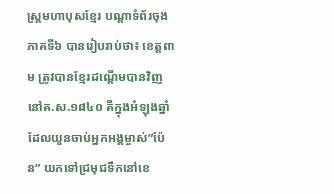ស្ត្រមហាបុសខ្មែរ បណ្តាទំព័រចុងភាគទី៦ បានរៀបរាប់ថា៖ ខេត្តពាម ត្រូវបានខ្មែរដណ្តើមបានវិញនៅគ.ស.១៨៤០ គឺក្នុងអំឡុងឆ្នាំ ដែលយួនចាប់អ្នកអង្គម្ចាស់”ប៉ែន” យកទៅជ្រមុជទឹកនៅខេ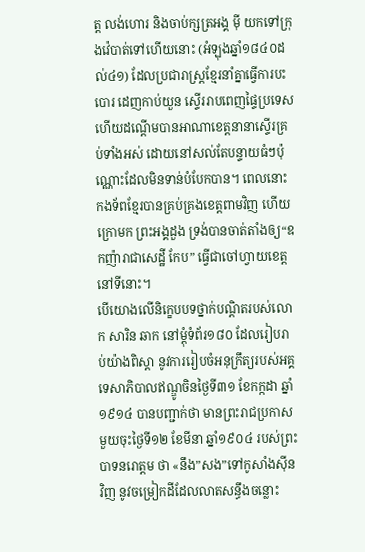ត្ត លង់ហោរ និងចាប់ក្សត្រអង្គ ម៉ី យកទៅក្រុងវ៉េបាត់ទៅហើយនោះ (អំឡុងឆ្នាំ១៨៤០ដល់៤១) ដែលប្រជារាស្ត្រខ្មែរនាំគ្នាធ្វើការបះបោរ ដេញកាប់យួន ស្ទើររាបពេញផ្ទៃប្រទេស ហើយដណ្តើមបានអាណាខេត្តនានាស្ទើរគ្រប់ទាំងអស់ ដោយនៅសល់តែបន្ទាយធំៗប៉ុណ្ណោះដែលមិនទាន់បំបែកបាន។ ពេលនោះកងទ័ពខ្មែរបានគ្រប់គ្រងខេត្តពាមវិញ ហើយក្រោមក ព្រះអង្គដួង ទ្រង់បានចាត់តាំងឲ្យ“ឧកញ៉ារាជាសេដ្ឋី កែប” ធ្វើជាចៅហ្វាយខេត្តនៅទីនោះ។
បើយោងលើនិក្ខេបបទថ្នាក់បណ្ដិតរបស់លោក សារិន ឆាក នៅម្តុំទំព័រ១៨០ ដែលរៀបរាប់យ៉ាងពិស្តា នូវការរៀបចំអនុក្រឹត្យរបស់អគ្គទេសាភិបាលឥណ្ឌូចិនថ្ងៃទី៣១ ខែកក្កដា ឆ្នាំ១៩១៤ បានបញ្ជាក់ថា មានព្រះរាជប្រកាសមួយចុះថ្ងៃទី១២ ខែមីនា ឆ្នាំ១៩០៤ របស់ព្រះបាទនរោត្តម ថា «នឹង”សង”ទៅកូសាំងស៊ីនវិញ នូវចម្រៀកដីដែលលាតសន្ធឹងចន្លោះ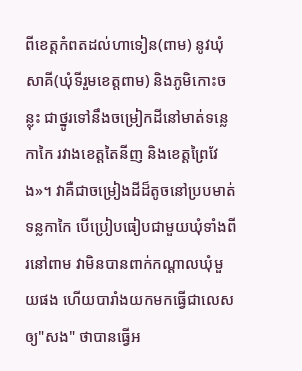ពីខេត្តកំពតដល់ហាទៀន(ពាម) នូវឃុំសាគី(ឃុំទីរួមខេត្តពាម) និងភូមិកោះចន្លុះ ជាថ្នូរទៅនឹងចម្រៀកដីនៅមាត់ទន្លេកាកៃ រវាងខេត្តតៃនីញ និងខេត្តព្រៃវែង»។ វាគឺជាចម្រៀងដីដ៏តូចនៅប្របមាត់ទន្លកាកៃ បើប្រៀបធៀបជាមួយឃុំទាំងពីរនៅពាម វាមិនបានពាក់កណ្តាលឃុំមួយផង ហើយបារាំងយកមកធ្វើជាលេសឲ្យ"សង" ថាបានធ្វើអ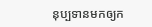នុប្បទានមកឲ្យក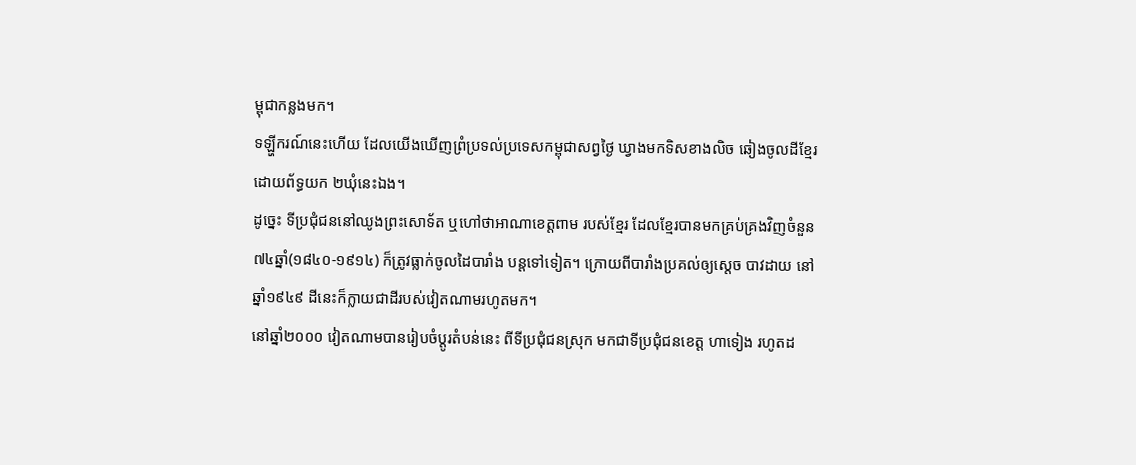ម្ពុជាកន្លងមក។
ទឡ្ហីករណ៍នេះហើយ ដែលយើងឃើញព្រំប្រទល់ប្រទេសកម្ពុជាសព្វថ្ងៃ ឃ្វាងមកទិសខាងលិច ឆៀងចូលដីខ្មែរ ដោយព័ទ្ធយក ២ឃុំនេះឯង។
ដូច្នេះ ទីប្រជុំជននៅឈូងព្រះសោទ័ត ឬហៅថាអាណាខេត្តពាម របស់ខ្មែរ ដែលខ្មែរបានមកគ្រប់គ្រងវិញចំនួន ៧៤ឆ្នាំ(១៨៤០-១៩១៤) ក៏ត្រូវធ្លាក់ចូលដៃបារាំង បន្តទៅទៀត។ ក្រោយពីបារាំងប្រគល់ឲ្យស្តេច បាវដាយ នៅឆ្នាំ១៩៤៩ ដីនេះក៏ក្លាយជាដីរបស់វៀតណាមរហូតមក។
នៅឆ្នាំ២០០០ វៀតណាមបានរៀបចំប្តូរតំបន់នេះ ពីទីប្រជុំជនស្រុក មកជាទីប្រជុំជនខេត្ត ហាទៀង រហូតដ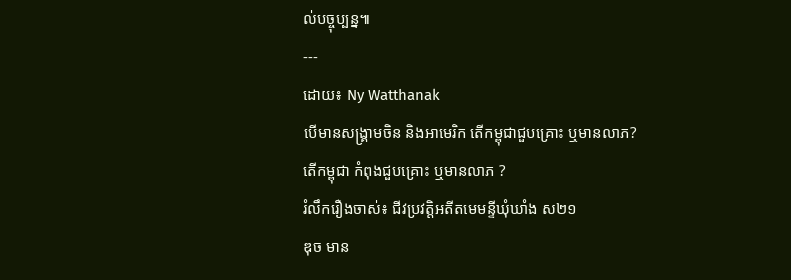ល់បច្ចុប្បន្ន៕
---
ដោយ៖ Ny Watthanak
បើមានសង្គ្រាមចិន និងអាមេរិក តើកម្ពុជាជួបគ្រោះ ឬមានលាភ?
តើកម្ពុជា កំពុងជួបគ្រោះ ឬមានលាភ ?
រំលឹករឿងចាស់៖ ជីវប្រវត្តិអតីតមេមន្ទីឃុំឃាំង ស២១
ឌុច មាន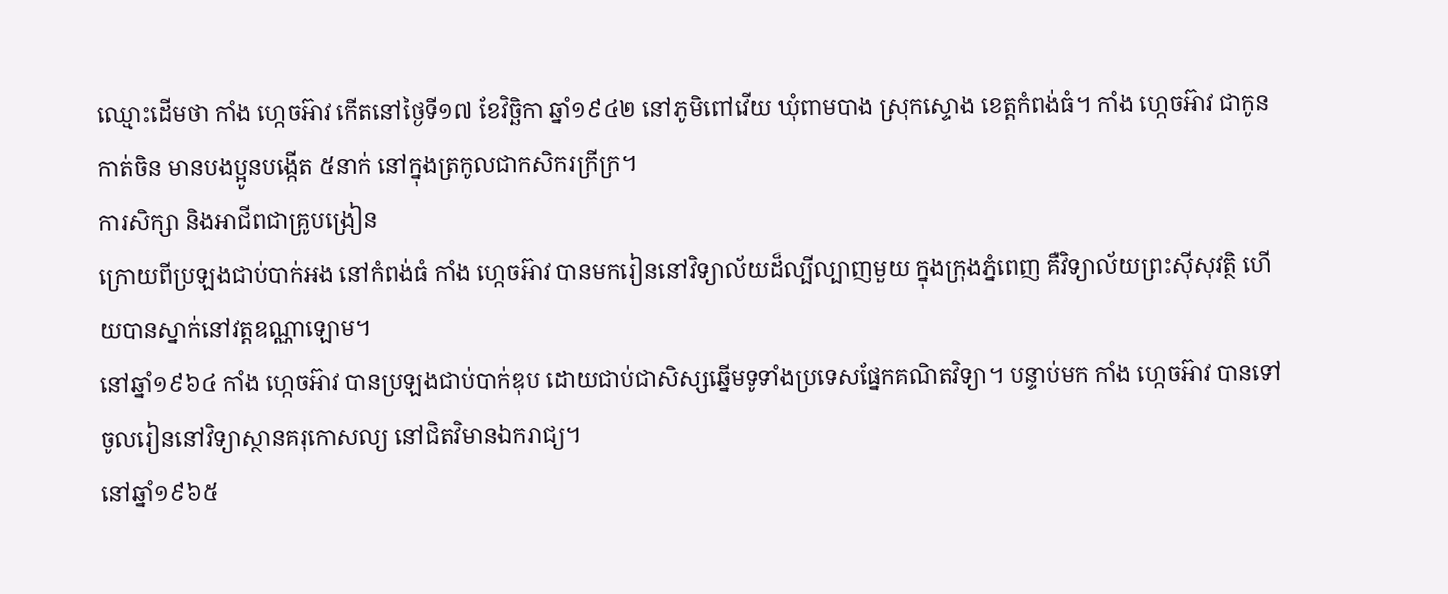ឈ្មោះដើមថា កាំង ហ្កេចអ៊ាវ កើតនៅថ្ងៃទី១៧ ខែវិច្ឆិកា ឆ្នាំ១៩៤២ នៅភូមិពៅវើយ ឃុំពាមបាង ស្រុកស្ទោង ខេត្តកំពង់ធំ។ កាំង ហ្កេចអ៊ាវ ជាកូនកាត់ចិន មានបងប្អូនបង្កើត ៥នាក់ នៅក្នុងត្រកូលជាកសិករក្រីក្រ។
ការសិក្សា និងអាជីពជាគ្រូបង្រៀន
ក្រោយពីប្រឡងជាប់បាក់អង នៅកំពង់ធំ កាំង ហ្កេចអ៊ាវ បានមករៀននៅវិទ្យាល័យដ៏ល្បីល្បាញមួយ ក្នុងក្រុងភ្នំពេញ គឺវិទ្យាល័យព្រះស៊ីសុវត្ថិ ហើយបានស្នាក់នៅវត្តឧណ្ណាឡោម។
នៅឆ្នាំ១៩៦៤ កាំង ហ្កេចអ៊ាវ បានប្រឡងជាប់បាក់ឌុប ដោយជាប់ជាសិស្សឆ្នើមទូទាំងប្រទេសផ្នែកគណិតវិទ្យា។ បន្ទាប់មក កាំង ហ្កេចអ៊ាវ បានទៅចូលរៀននៅវិទ្យាស្ថានគរុកោសល្យ នៅជិតវិមានឯករាជ្យ។
នៅឆ្នាំ១៩៦៥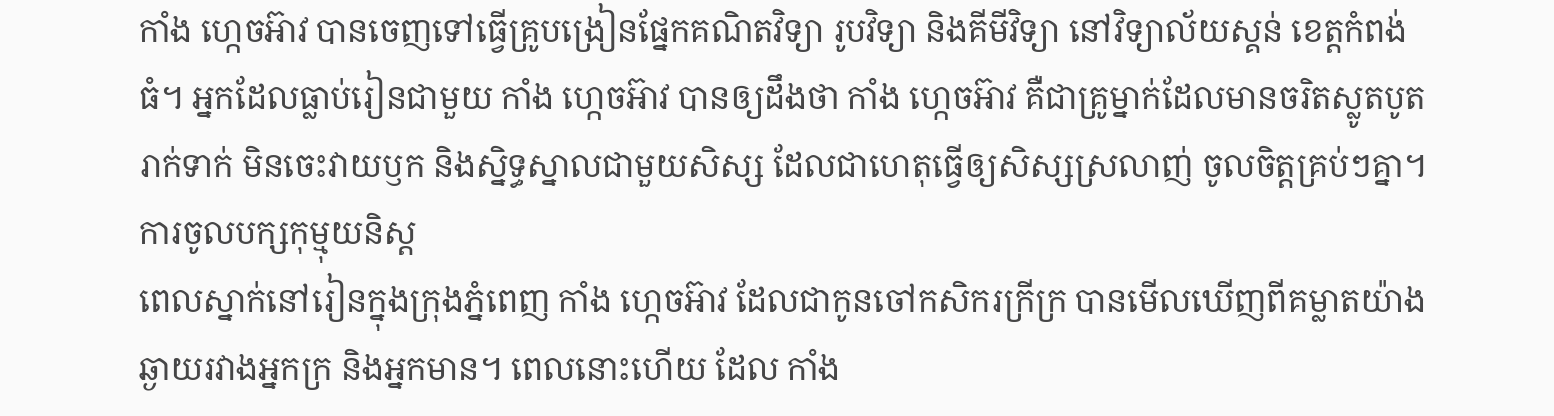កាំង ហ្កេចអ៊ាវ បានចេញទៅធ្វើគ្រូបង្រៀនផ្នែកគណិតវិទ្យា រូបវិទ្យា និងគីមីវិទ្យា នៅវិទ្យាល័យស្គន់ ខេត្តកំពង់ធំ។ អ្នកដែលធ្លាប់រៀនជាមួយ កាំង ហ្កេចអ៊ាវ បានឲ្យដឹងថា កាំង ហ្កេចអ៊ាវ គឺជាគ្រូម្នាក់ដែលមានចរិតស្លូតបូត រាក់ទាក់ មិនចេះវាយឫក និងស្និទ្ធស្នាលជាមួយសិស្ស ដែលជាហេតុធ្វើឲ្យសិស្សស្រលាញ់ ចូលចិត្តគ្រប់ៗគ្នា។
ការចូលបក្សកុម្មុយនិស្ត
ពេលស្នាក់នៅរៀនក្នុងក្រុងភ្នំពេញ កាំង ហ្កេចអ៊ាវ ដែលជាកូនចៅកសិករក្រីក្រ បានមើលឃើញពីគម្លាតយ៉ាងឆ្ងាយរវាងអ្នកក្រ និងអ្នកមាន។ ពេលនោះហើយ ដែល កាំង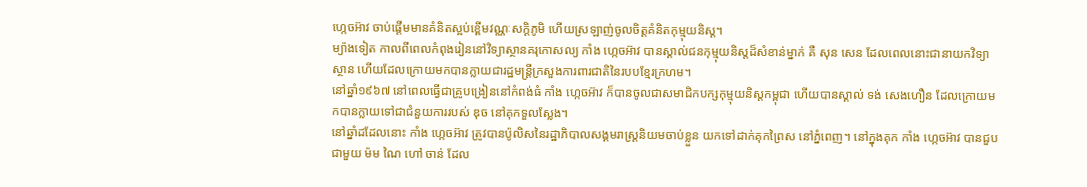ហ្កេចអ៊ាវ ចាប់ផ្តើមមានគំនិតស្អប់ខ្ពើមវណ្ណៈសក្តិភូមិ ហើយស្រឡាញ់ចូលចិត្តគំនិតកុម្មុយនិស្ត។
ម្យ៉ាងទៀត កាលពីពេលកំពុងរៀននៅវិទ្យាស្ថានគរុកោសល្យ កាំង ហ្កេចអ៊ាវ បានស្គាល់ជនកុម្មុយនិស្តដ៏សំខាន់ម្នាក់ គឺ សុន សេន ដែលពេលនោះជានាយកវិទ្យាស្ថាន ហើយដែលក្រោយមកបានក្លាយជារដ្ឋមន្រ្តីក្រសួងការពារជាតិនៃរបបខ្មែរក្រហម។
នៅឆ្នាំ១៩៦៧ នៅពេលធ្វើជាគ្រូបង្រៀននៅកំពង់ធំ កាំង ហ្កេចអ៊ាវ ក៏បានចូលជាសមាជិកបក្សកុម្មុយនិស្តកម្ពុជា ហើយបានស្គាល់ ទង់ សេងហឿន ដែលក្រោយមកបានក្លាយទៅជាជំនួយការរបស់ ឌុច នៅគុកទួលស្លែង។
នៅឆ្នាំដដែលនោះ កាំង ហ្កេចអ៊ាវ ត្រូវបានប៉ូលិសនៃរដ្ឋាភិបាលសង្គមរាស្រ្តនិយមចាប់ខ្លួន យកទៅដាក់គុកព្រៃស នៅភ្នំពេញ។ នៅក្នុងគុក កាំង ហ្កេចអ៊ាវ បានជួបជាមួយ ម៉ម ណៃ ហៅ ចាន់ ដែល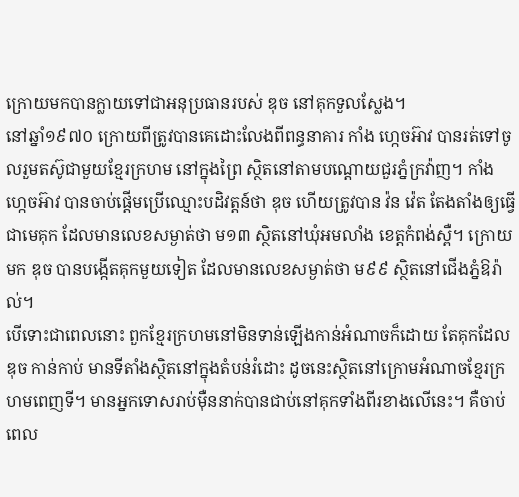ក្រោយមកបានក្លាយទៅជាអនុប្រធានរបស់ ឌុច នៅគុកទួលស្លែង។
នៅឆ្នាំ១៩៧០ ក្រោយពីត្រូវបានគេដោះលែងពីពន្ធនាគារ កាំង ហ្កេចអ៊ាវ បានរត់ទៅចូលរួមតស៊ូជាមួយខ្មែរក្រហម នៅក្នុងព្រៃ ស្ថិតនៅតាមបណ្តោយជួរភ្នំក្រវ៉ាញ។ កាំង ហ្កេចអ៊ាវ បានចាប់ផ្តើមប្រើឈ្មោះបដិវត្តន៍ថា ឌុច ហើយត្រូវបាន វ៉ន វ៉េត តែងតាំងឲ្យធ្វើជាមេគុក ដែលមានលេខសម្ងាត់ថា ម១៣ ស្ថិតនៅឃុំអមលាំង ខេត្តកំពង់ស្ពឺ។ ក្រោយមក ឌុច បានបង្កើតគុកមួយទៀត ដែលមានលេខសម្ងាត់ថា ម៩៩ ស្ថិតនៅជើងភ្នំឱរ៉ាល់។
បើទោះជាពេលនោះ ពួកខ្មែរក្រហមនៅមិនទាន់ឡើងកាន់អំណាចក៏ដោយ តែគុកដែល ឌុច កាន់កាប់ មានទីតាំងស្ថិតនៅក្នុងតំបន់រំដោះ ដូចនេះស្ថិតនៅក្រោមអំណាចខ្មែរក្រហមពេញទី។ មានអ្នកទោសរាប់ម៉ឺននាក់បានជាប់នៅគុកទាំងពីរខាងលើនេះ។ គឺចាប់ពេល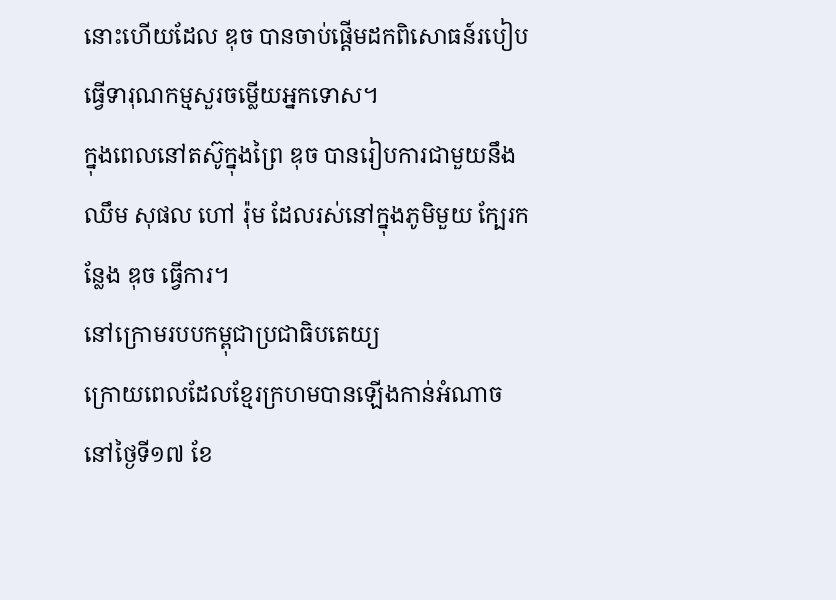នោះហើយដែល ឌុច បានចាប់ផ្តើមដកពិសោធន៍របៀបធ្វើទារុណកម្មសួរចម្លើយអ្នកទោស។
ក្នុងពេលនៅតស៊ូក្នុងព្រៃ ឌុច បានរៀបការជាមួយនឹង ឈឹម សុផល ហៅ រ៉ុម ដែលរស់នៅក្នុងភូមិមួយ ក្បែរកន្លែង ឌុច ធ្វើការ។
នៅក្រោមរបបកម្ពុជាប្រជាធិបតេយ្យ
ក្រោយពេលដែលខ្មែរក្រហមបានឡើងកាន់អំណាច នៅថ្ងៃទី១៧ ខែ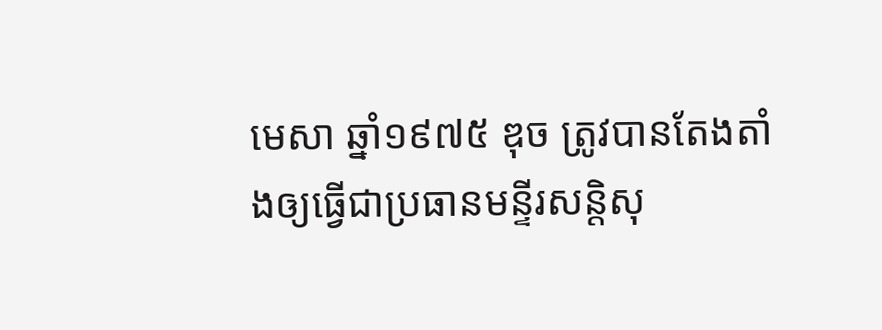មេសា ឆ្នាំ១៩៧៥ ឌុច ត្រូវបានតែងតាំងឲ្យធ្វើជាប្រធានមន្ទីរសន្តិសុ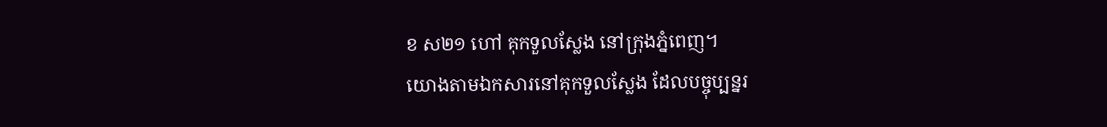ខ ស២១ ហៅ គុកទួលស្លែង នៅក្រុងភ្នំពេញ។
យោងតាមឯកសារនៅគុកទួលស្លែង ដែលបច្ចុប្បន្នរ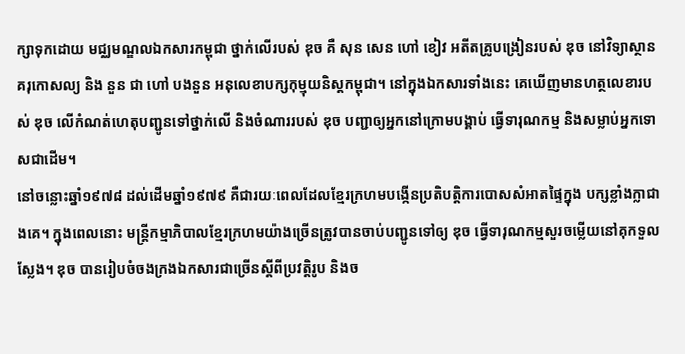ក្សាទុកដោយ មជ្ឈមណ្ឌលឯកសារកម្ពុជា ថ្នាក់លើរបស់ ឌុច គឺ សុន សេន ហៅ ខៀវ អតីតគ្រូបង្រៀនរបស់ ឌុច នៅវិទ្យាស្ថានគរុកោសល្យ និង នួន ជា ហៅ បងនួន អនុលេខាបក្សកុម្មុយនិស្តកម្ពុជា។ នៅក្នុងឯកសារទាំងនេះ គេឃើញមានហត្ថលេខារបស់ ឌុច លើកំណត់ហេតុបញ្ជូនទៅថ្នាក់លើ និងចំណាររបស់ ឌុច បញ្ជាឲ្យអ្នកនៅក្រោមបង្គាប់ ធ្វើទារុណកម្ម និងសម្លាប់អ្នកទោសជាដើម។
នៅចន្លោះឆ្នាំ១៩៧៨ ដល់ដើមឆ្នាំ១៩៧៩ គឺជារយៈពេលដែលខ្មែរក្រហមបង្កើនប្រតិបត្តិការបោសសំអាតផ្ទៃក្នុង បក្សខ្លាំងក្លាជាងគេ។ ក្នុងពេលនោះ មន្រ្តីកម្មាភិបាលខ្មែរក្រហមយ៉ាងច្រើនត្រូវបានចាប់បញ្ជូនទៅឲ្យ ឌុច ធ្វើទារុណកម្មសួរចម្លើយនៅគុកទួលស្លែង។ ឌុច បានរៀបចំចងក្រងឯកសារជាច្រើនស្តីពីប្រវត្តិរូប និងច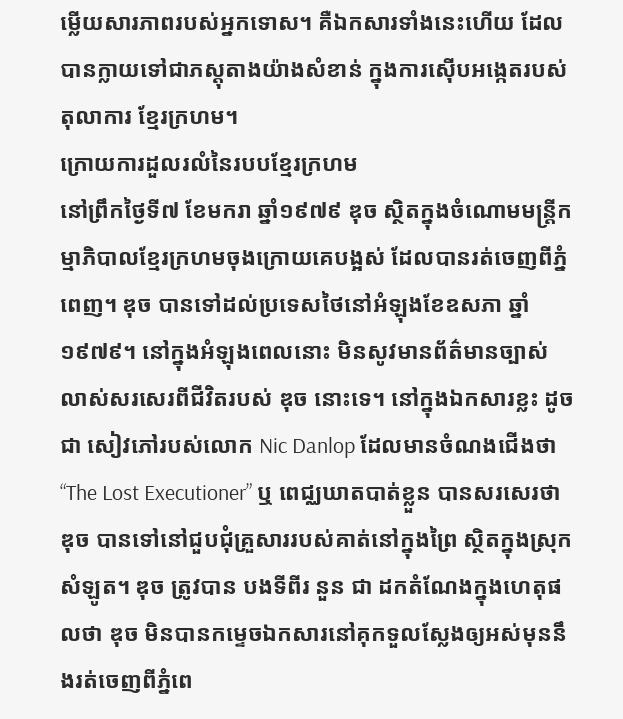ម្លើយសារភាពរបស់អ្នកទោស។ គឺឯកសារទាំងនេះហើយ ដែលបានក្លាយទៅជាភស្តុតាងយ៉ាងសំខាន់ ក្នុងការស៊ើបអង្កេតរបស់តុលាការ ខ្មែរក្រហម។
ក្រោយការដួលរលំនៃរបបខ្មែរក្រហម
នៅព្រឹកថ្ងៃទី៧ ខែមករា ឆ្នាំ១៩៧៩ ឌុច ស្ថិតក្នុងចំណោមមន្រ្តីកម្មាភិបាលខ្មែរក្រហមចុងក្រោយគេបង្អស់ ដែលបានរត់ចេញពីភ្នំពេញ។ ឌុច បានទៅដល់ប្រទេសថៃនៅអំឡុងខែឧសភា ឆ្នាំ១៩៧៩។ នៅក្នុងអំឡុងពេលនោះ មិនសូវមានព័ត៌មានច្បាស់លាស់សរសេរពីជីវិតរបស់ ឌុច នោះទេ។ នៅក្នុងឯកសារខ្លះ ដូចជា សៀវភៅរបស់លោក Nic Danlop ដែលមានចំណងជើងថា “The Lost Executioner” ឬ ពេជ្ឈឃាតបាត់ខ្លួន បានសរសេរថា ឌុច បានទៅនៅជួបជុំគ្រួសាររបស់គាត់នៅក្នុងព្រៃ ស្ថិតក្នុងស្រុកសំឡូត។ ឌុច ត្រូវបាន បងទីពីរ នួន ជា ដកតំណែងក្នុងហេតុផលថា ឌុច មិនបានកម្ទេចឯកសារនៅគុកទួលស្លែងឲ្យអស់មុននឹងរត់ចេញពីភ្នំពេ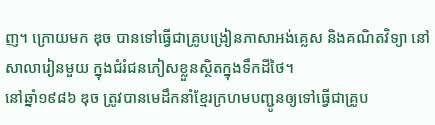ញ។ ក្រោយមក ឌុច បានទៅធ្វើជាគ្រូបង្រៀនភាសាអង់គ្លេស និងគណិតវិទ្យា នៅសាលារៀនមួយ ក្នុងជំរំជនភៀសខ្លួនស្ថិតក្នុងទឹកដីថៃ។
នៅឆ្នាំ១៩៨៦ ឌុច ត្រូវបានមេដឹកនាំខ្មែរក្រហមបញ្ជូនឲ្យទៅធ្វើជាគ្រូប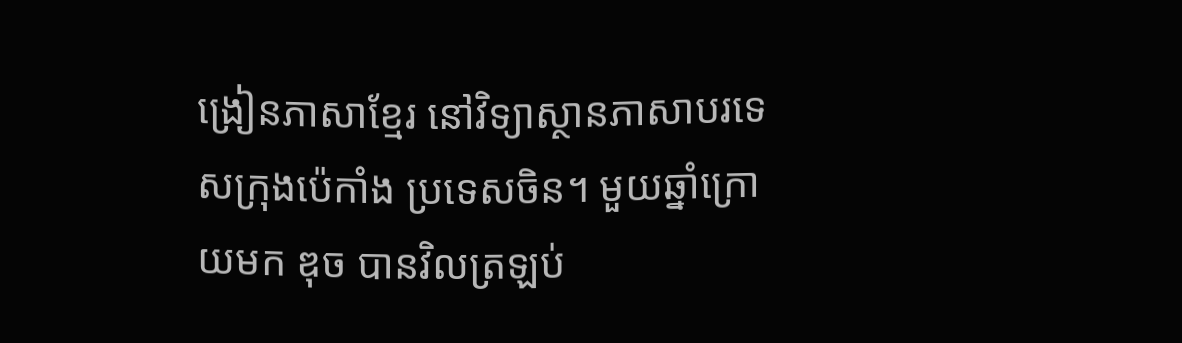ង្រៀនភាសាខ្មែរ នៅវិទ្យាស្ថានភាសាបរទេសក្រុងប៉េកាំង ប្រទេសចិន។ មួយឆ្នាំក្រោយមក ឌុច បានវិលត្រឡប់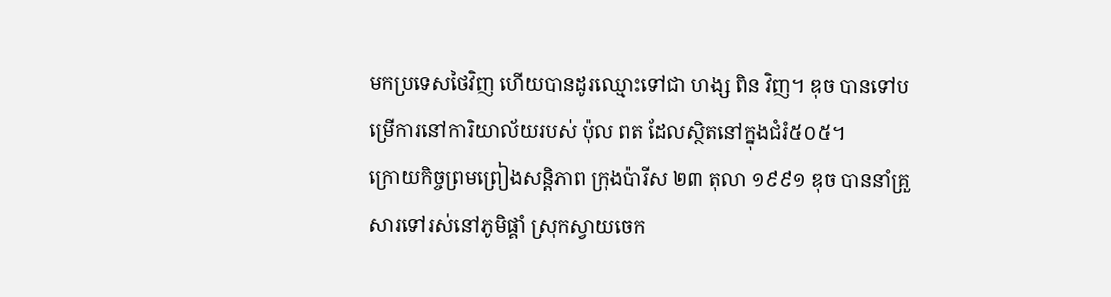មកប្រទេសថៃវិញ ហើយបានដូរឈ្មោះទៅជា ហង្ស ពិន វិញ។ ឌុច បានទៅបម្រើការនៅការិយាល័យរបស់ ប៉ុល ពត ដែលស្ថិតនៅក្នុងជំរំ៥០៥។
ក្រោយកិច្ចព្រមព្រៀងសន្តិភាព ក្រុងប៉ារីស ២៣ តុលា ១៩៩១ ឌុច បាននាំគ្រួសារទៅរស់នៅភូមិផ្គាំ ស្រុកស្វាយចេក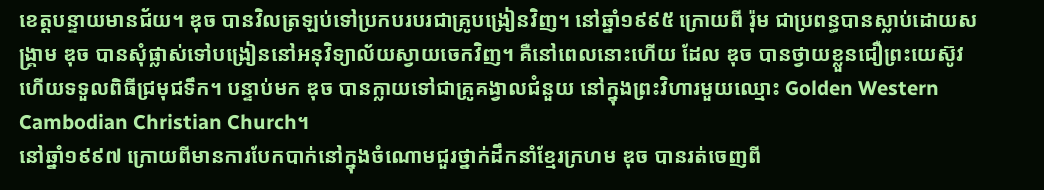ខេត្តបន្ទាយមានជ័យ។ ឌុច បានវិលត្រឡប់ទៅប្រកបរបរជាគ្រូបង្រៀនវិញ។ នៅឆ្នាំ១៩៩៥ ក្រោយពី រ៉ុម ជាប្រពន្ធបានស្លាប់ដោយសង្រ្គាម ឌុច បានសុំផ្លាស់ទៅបង្រៀននៅអនុវិទ្យាល័យស្វាយចេកវិញ។ គឺនៅពេលនោះហើយ ដែល ឌុច បានថ្វាយខ្លួនជឿព្រះយេស៊ូវ ហើយទទួលពិធីជ្រមុជទឹក។ បន្ទាប់មក ឌុច បានក្លាយទៅជាគ្រូគង្វាលជំនួយ នៅក្នុងព្រះវិហារមួយឈ្មោះ Golden Western Cambodian Christian Church។
នៅឆ្នាំ១៩៩៧ ក្រោយពីមានការបែកបាក់នៅក្នុងចំណោមជួរថ្នាក់ដឹកនាំខ្មែរក្រហម ឌុច បានរត់ចេញពី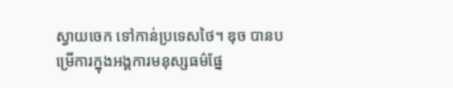ស្វាយចេក ទៅកាន់ប្រទេសថៃ។ ឌុច បានបម្រើការក្នុងអង្គការមនុស្សធម៌ផ្នែ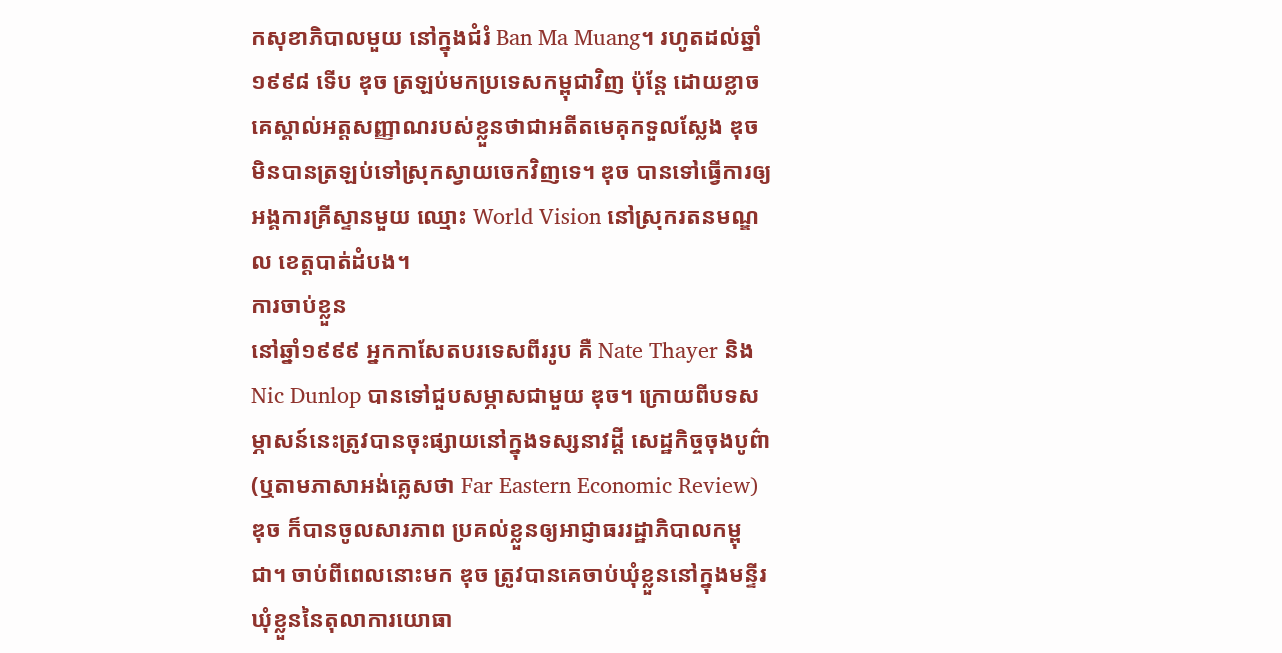កសុខាភិបាលមួយ នៅក្នុងជំរំ Ban Ma Muang។ រហូតដល់ឆ្នាំ១៩៩៨ ទើប ឌុច ត្រឡប់មកប្រទេសកម្ពុជាវិញ ប៉ុន្តែ ដោយខ្លាចគេស្គាល់អត្តសញ្ញាណរបស់ខ្លួនថាជាអតីតមេគុកទួលស្លែង ឌុច មិនបានត្រឡប់ទៅស្រុកស្វាយចេកវិញទេ។ ឌុច បានទៅធ្វើការឲ្យអង្គការគ្រីស្ទានមួយ ឈ្មោះ World Vision នៅស្រុករតនមណ្ឌល ខេត្តបាត់ដំបង។
ការចាប់ខ្លួន
នៅឆ្នាំ១៩៩៩ អ្នកកាសែតបរទេសពីររូប គឺ Nate Thayer និង Nic Dunlop បានទៅជួបសម្ភាសជាមួយ ឌុច។ ក្រោយពីបទសម្ភាសន៍នេះត្រូវបានចុះផ្សាយនៅក្នុងទស្សនាវដ្តី សេដ្ឋកិច្ចចុងបូព៌ា (ឬតាមភាសាអង់គ្លេសថា Far Eastern Economic Review) ឌុច ក៏បានចូលសារភាព ប្រគល់ខ្លួនឲ្យអាជ្ញាធររដ្ឋាភិបាលកម្ពុជា។ ចាប់ពីពេលនោះមក ឌុច ត្រូវបានគេចាប់ឃុំខ្លួននៅក្នុងមន្ទីរឃុំខ្លួននៃតុលាការយោធា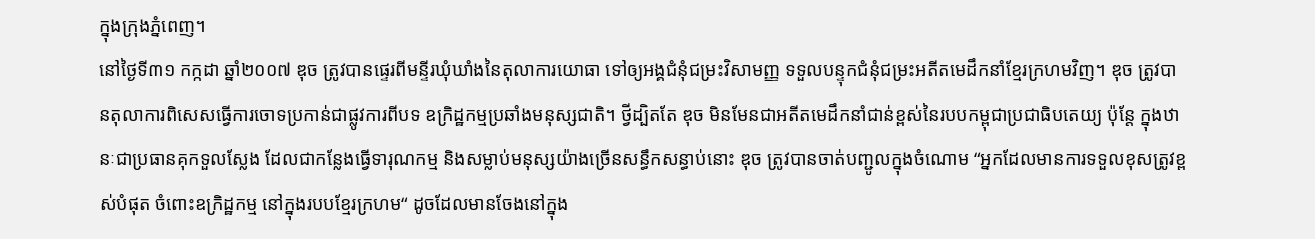ក្នុងក្រុងភ្នំពេញ។
នៅថ្ងៃទី៣១ កក្កដា ឆ្នាំ២០០៧ ឌុច ត្រូវបានផ្ទេរពីមន្ទីរឃុំឃាំងនៃតុលាការយោធា ទៅឲ្យអង្គជំនុំជម្រះវិសាមញ្ញ ទទួលបន្ទុកជំនុំជម្រះអតីតមេដឹកនាំខ្មែរក្រហមវិញ។ ឌុច ត្រូវបានតុលាការពិសេសធ្វើការចោទប្រកាន់ជាផ្លូវការពីបទ ឧក្រិដ្ឋកម្មប្រឆាំងមនុស្សជាតិ។ ថ្វីដ្បិតតែ ឌុច មិនមែនជាអតីតមេដឹកនាំជាន់ខ្ពស់នៃរបបកម្ពុជាប្រជាធិបតេយ្យ ប៉ុន្តែ ក្នុងឋានៈជាប្រធានគុកទួលស្លែង ដែលជាកន្លែងធ្វើទារុណកម្ម និងសម្លាប់មនុស្សយ៉ាងច្រើនសន្ធឹកសន្ធាប់នោះ ឌុច ត្រូវបានចាត់បញ្ជូលក្នុងចំណោម “អ្នកដែលមានការទទួលខុសត្រូវខ្ពស់បំផុត ចំពោះឧក្រិដ្ឋកម្ម នៅក្នុងរបបខ្មែរក្រហម“ ដូចដែលមានចែងនៅក្នុង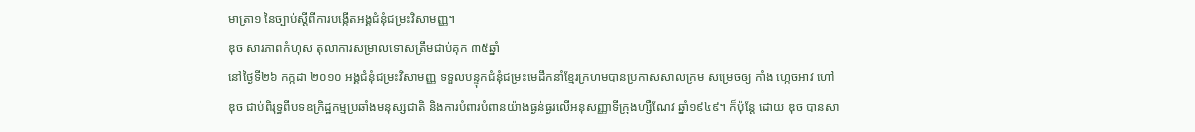មាត្រា១ នៃច្បាប់ស្តីពីការបង្កើតអង្គជំនុំជម្រះវិសាមញ្ញ។
ឌុច សារភាពកំហុស តុលាការសម្រាលទោសត្រឹមជាប់គុក ៣៥ឆ្នាំ
នៅថ្ងៃទី២៦ កក្កដា ២០១០ អង្គជំនុំជម្រះវិសាមញ្ញ ទទួលបន្ទុកជំនុំជម្រះមេដឹកនាំខ្មែរក្រហមបានប្រកាសសាលក្រម សម្រេចឲ្យ កាំង ហ្កេចអាវ ហៅ ឌុច ជាប់ពិរុទ្ធពីបទឧក្រិដ្ឋកម្មប្រឆាំងមនុស្សជាតិ និងការបំពារបំពានយ៉ាងធ្ងន់ធ្ងរលើអនុសញ្ញាទីក្រុងហ្សឺណែវ ឆ្នាំ១៩៤៩។ ក៏ប៉ុន្តែ ដោយ ឌុច បានសា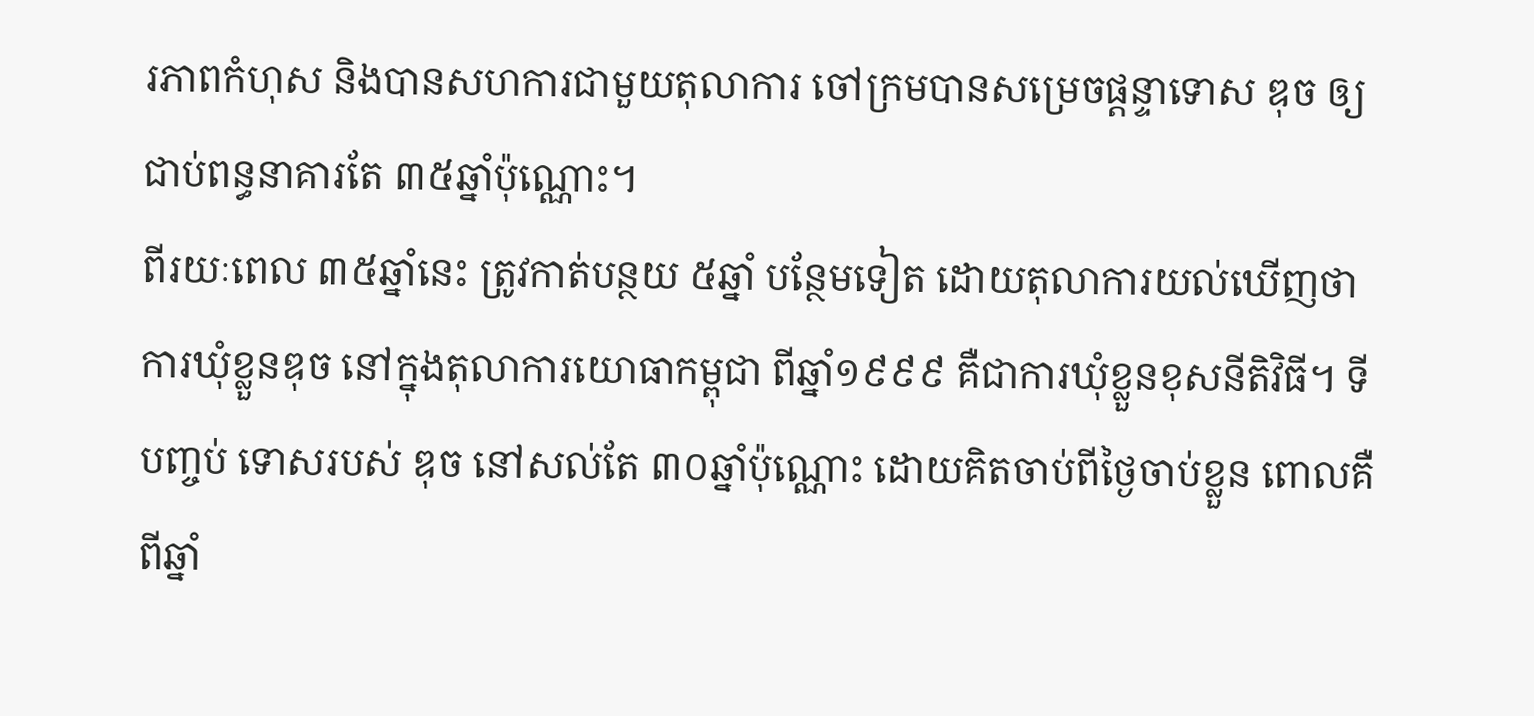រភាពកំហុស និងបានសហការជាមួយតុលាការ ចៅក្រមបានសម្រេចផ្តន្ទាទោស ឌុច ឲ្យជាប់ពន្ធនាគារតែ ៣៥ឆ្នាំប៉ុណ្ណោះ។
ពីរយៈពេល ៣៥ឆ្នាំនេះ ត្រូវកាត់បន្ថយ ៥ឆ្នាំ បន្ថែមទៀត ដោយតុលាការយល់ឃើញថា ការឃុំខ្លួនឌុច នៅក្នុងតុលាការយោធាកម្ពុជា ពីឆ្នាំ១៩៩៩ គឺជាការឃុំខ្លួនខុសនីតិវិធី។ ទីបញ្ចប់ ទោសរបស់ ឌុច នៅសល់តែ ៣០ឆ្នាំប៉ុណ្ណោះ ដោយគិតចាប់ពីថ្ងៃចាប់ខ្លួន ពោលគឺពីឆ្នាំ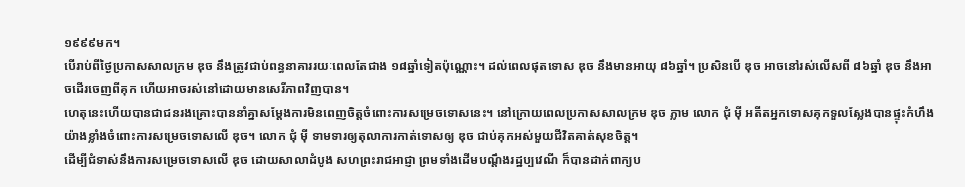១៩៩៩មក។
បើរាប់ពីថ្ងៃប្រកាសសាលក្រម ឌុច នឹងត្រូវជាប់ពន្ធនាគាររយៈពេលតែជាង ១៨ឆ្នាំទៀតប៉ុណ្ណោះ។ ដល់ពេលផុតទោស ឌុច នឹងមានអាយុ ៨៦ឆ្នាំ។ ប្រសិនបើ ឌុច អាចនៅរស់លើសពី ៨៦ឆ្នាំ ឌុច នឹងអាចដើរចេញពីគុក ហើយអាចរស់នៅដោយមានសេរីភាពវិញបាន។
ហេតុនេះហើយបានជាជនរងគ្រោះបាននាំគ្នាសម្តែងការមិនពេញចិត្តចំពោះការសម្រេចទោសនេះ។ នៅក្រោយពេលប្រកាសសាលក្រម ឌុច ភ្លាម លោក ជុំ ម៉ី អតីតអ្នកទោសគុកទួលស្លែងបានផ្ទុះកំហឹងយ៉ាងខ្លាំងចំពោះការសម្រេចទោសលើ ឌុច។ លោក ជុំ ម៉ី ទាមទារឲ្យតុលាការកាត់ទោសឲ្យ ឌុច ជាប់គុកអស់មួយជីវិតគាត់សុខចិត្ត។
ដើម្បីជំទាស់នឹងការសម្រេចទោសលើ ឌុច ដោយសាលាដំបូង សហព្រះរាជអាជ្ញា ព្រមទាំងដើមបណ្តឹងរដ្ឋប្បវេណី ក៏បានដាក់ពាក្យប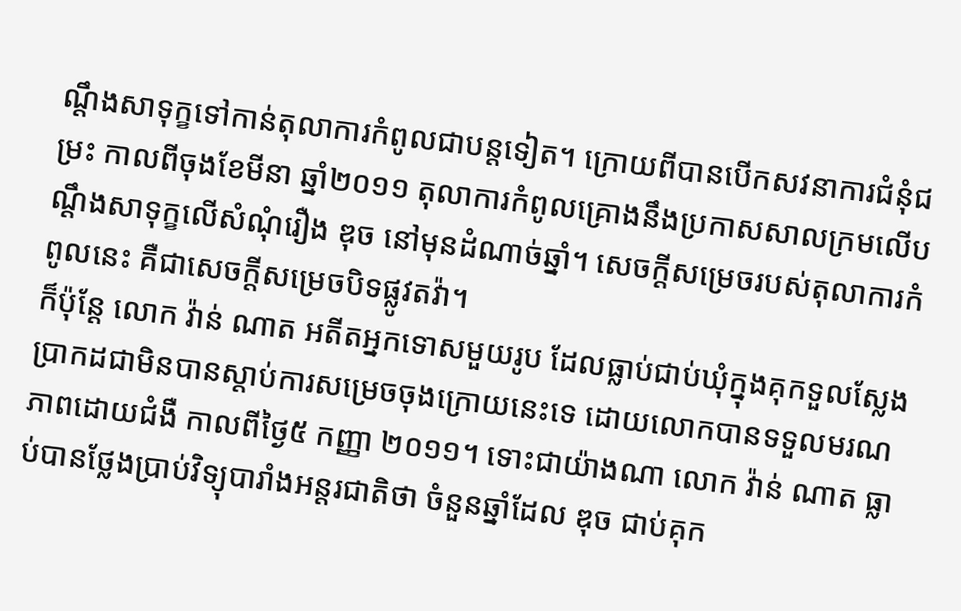ណ្តឹងសាទុក្ខទៅកាន់តុលាការកំពូលជាបន្តទៀត។ ក្រោយពីបានបើកសវនាការជំនុំជម្រះ កាលពីចុងខែមីនា ឆ្នាំ២០១១ តុលាការកំពូលគ្រោងនឹងប្រកាសសាលក្រមលើបណ្តឹងសាទុក្ខលើសំណុំរឿង ឌុច នៅមុនដំណាច់ឆ្នាំ។ សេចក្តីសម្រេចរបស់តុលាការកំពូលនេះ គឺជាសេចក្តីសម្រេចបិទផ្លូវតវ៉ា។
ក៏ប៉ុន្តែ លោក វ៉ាន់ ណាត អតីតអ្នកទោសមួយរូប ដែលធ្លាប់ជាប់ឃុំក្នុងគុកទួលស្លែង ប្រាកដជាមិនបានស្តាប់ការសម្រេចចុងក្រោយនេះទេ ដោយលោកបានទទួលមរណភាពដោយជំងឺ កាលពីថ្ងៃ៥ កញ្ញា ២០១១។ ទោះជាយ៉ាងណា លោក វ៉ាន់ ណាត ធ្លាប់បានថ្លែងប្រាប់វិទ្យុបារាំងអន្តរជាតិថា ចំនួនឆ្នាំដែល ឌុច ជាប់គុក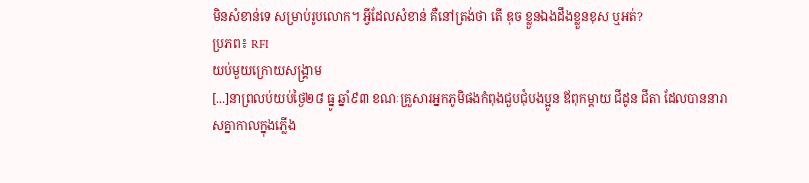មិនសំខាន់ទេ សម្រាប់រូបលោក។ អ្វីដែលសំខាន់ គឺនៅត្រង់ថា តើ ឌុច ខ្លួនឯងដឹងខ្លួនខុស ឬអត់?
ប្រភព៖ RFI
យប់មួយក្រោយសង្គ្រាម
[...]នាព្រលប់យប់ថ្ងៃ២៨ ធ្នូ ឆ្នាំ៩៣ ខណៈគ្រួសារអ្នកភូមិផងកំពុងជួបជុំបងប្អូន ឪពុកម្ដាយ ជីដូន ជីតា ដែលបាននារាសគ្នាកាលក្នុងភ្លើង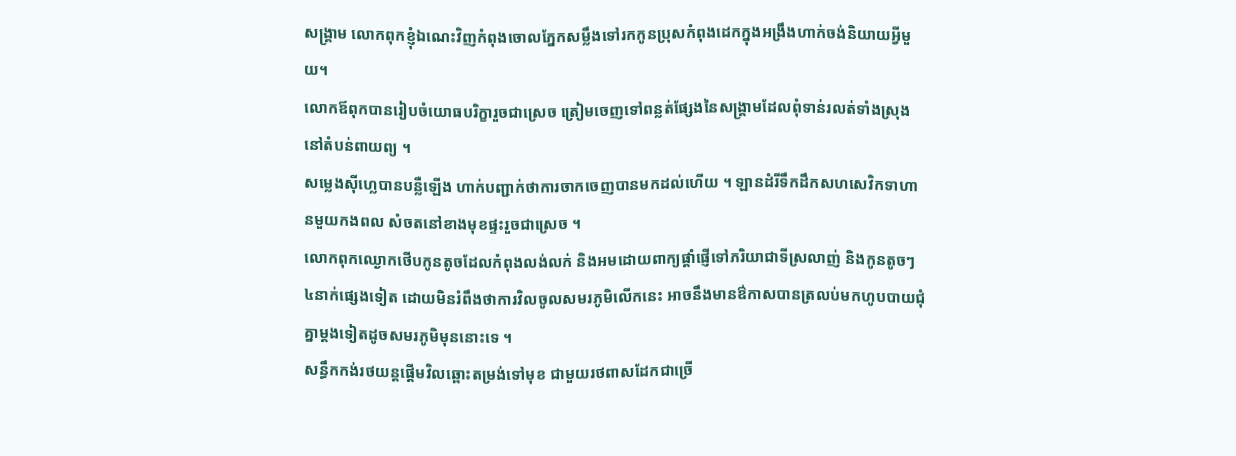សង្គ្រាម លោកពុកខ្ញុំឯណេះវិញកំពុងចោលភ្នែកសម្លឹងទៅរកកូនប្រុសកំពុងដេកក្នុងអង្រឹងហាក់ចង់និយាយអ្វីមួយ។
លោកឪពុកបានរៀបចំយោធបរិក្ខារួចជាស្រេច ត្រៀមចេញទៅពន្លត់ផ្សែងនៃសង្គ្រាមដែលពុំទាន់រលត់ទាំងស្រុងនៅតំបន់ពាយព្យ ។
សម្លេងស៊ីហ្លេបានបន្លឺឡើង ហាក់បញ្ជាក់ថាការចាកចេញបានមកដល់ហើយ ។ ឡានដំរីទឹកដឹកសហសេវិកទាហានមួយកងពល សំចតនៅខាងមុខផ្ទះរួចជាស្រេច ។
លោកពុកឈ្ងោកថើបកូនតូចដែលកំពុងលង់លក់ និងអមដោយពាក្យផ្ដាំផ្ញើទៅភរិយាជាទីស្រលាញ់ និងកូនតូចៗ ៤នាក់ផ្សេងទៀត ដោយមិនរំពឹងថាការវិលចូលសមរភូមិលើកនេះ អាចនឹងមានឳកាសបានត្រលប់មកហូបបាយជុំគ្នាម្ដងទៀតដូចសមរភូមិមុននោះទេ ។
សន្ធឹកកង់រថយន្តផ្ដើមវិលឆ្ពោះតម្រង់ទៅមុខ ជាមួយរថពាសដែកជាច្រើ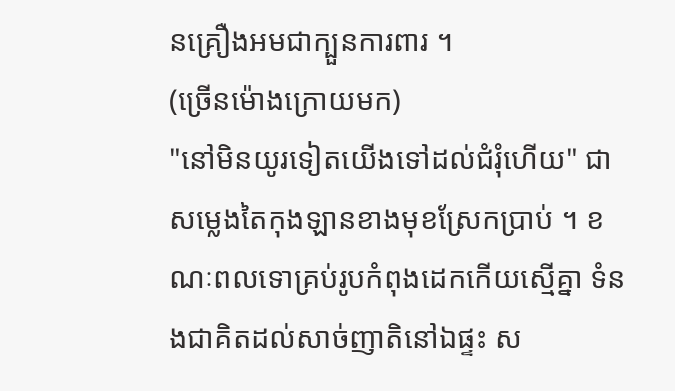នគ្រឿងអមជាក្បួនការពារ ។
(ច្រើនម៉ោងក្រោយមក)
"នៅមិនយូរទៀតយើងទៅដល់ជំរុំហើយ" ជាសម្លេងតៃកុងឡានខាងមុខស្រែកប្រាប់ ។ ខណៈពលទោគ្រប់រូបកំពុងដេកកើយស្មើគ្នា ទំនងជាគិតដល់សាច់ញាតិនៅឯផ្ទះ ស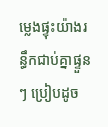ម្លេងផ្ទុះយ៉ាងរន្ធឹកជាប់គ្នាផ្ទួនៗ ប្រៀបដូច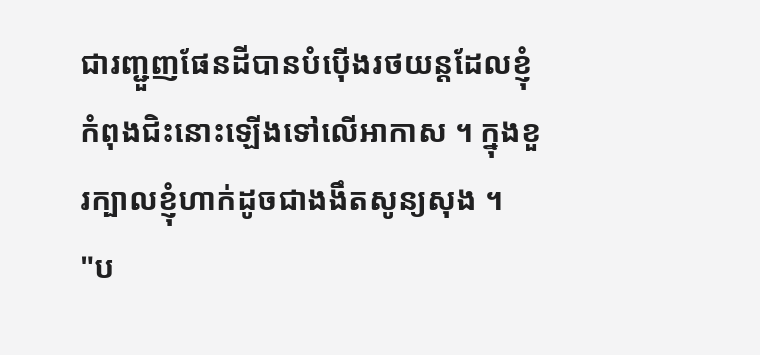ជារញ្ជួញផែនដីបានបំប៉ើងរថយន្តដែលខ្ញុំកំពុងជិះនោះឡើងទៅលើអាកាស ។ ក្នុងខួរក្បាលខ្ញុំហាក់ដូចជាងងឹតសូន្យសុង ។
"ប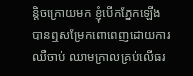ន្តិចក្រោយមក ខ្ញុំបើកភ្នែកឡើងបានឮសម្រែកពោពេញដោយការឈឺចាប់ ឈាមក្រាលគ្រប់លើធរ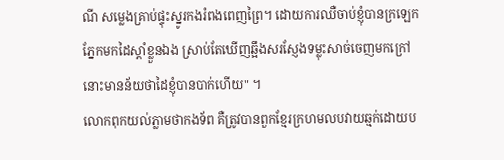ណី សម្លេងគ្រាប់ផ្ទុះស្នូរកងរំពងពេញព្រៃ។ ដោយការឈឺចាប់ខ្ញុំបានក្រឡេកភ្នែកមកដៃស្ដាំខ្លួនឯង ស្រាប់តែឃើញឆ្អឹងសរស្ញែងទម្លុះសាច់ចេញមកក្រៅ នោះមានន័យថាដៃខ្ញុំបានបាក់ហើយ" ។
លោកពុកយល់ភ្លាមថាកងទ័ព គឺត្រូវបានពួកខ្មែរក្រហមលបវាយឆ្មក់ដោយប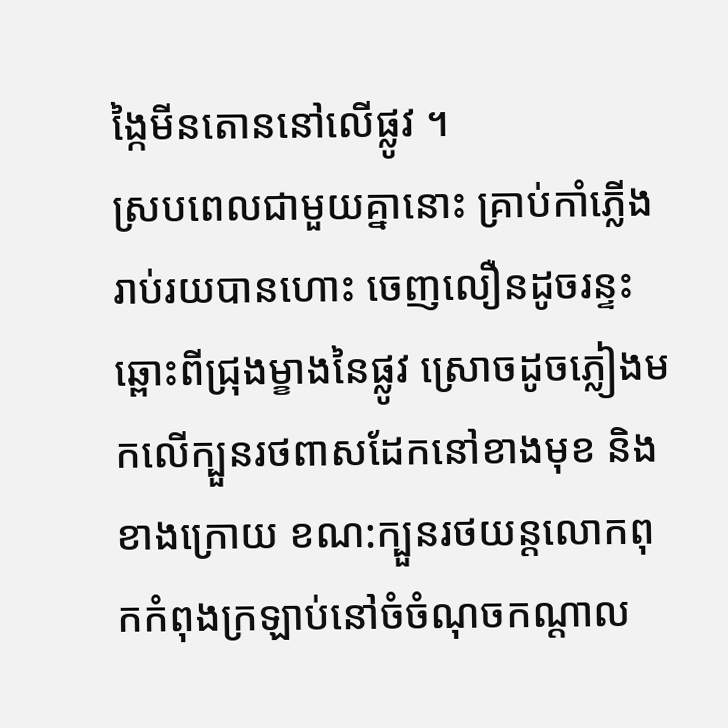ង្កៃមីនតោននៅលើផ្លូវ ។
ស្របពេលជាមួយគ្នានោះ គ្រាប់កាំភ្លើងរាប់រយបានហោះ ចេញលឿនដូចរន្ទះឆ្ពោះពីជ្រុងម្ខាងនៃផ្លូវ ស្រោចដូចភ្លៀងមកលើក្បួនរថពាសដែកនៅខាងមុខ និងខាងក្រោយ ខណ:ក្បួនរថយន្តលោកពុកកំពុងក្រឡាប់នៅចំចំណុចកណ្ដាល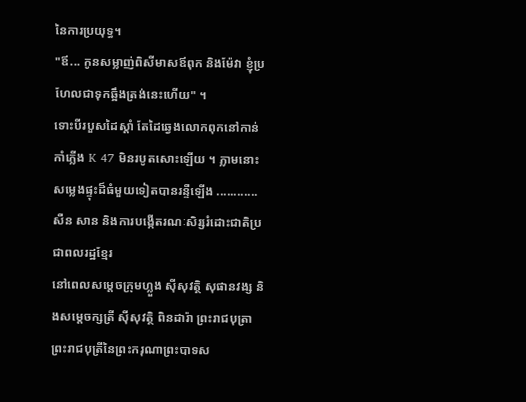នៃការប្រយុទ្ធ។
"ឪ... កូនសម្លាញ់ពិសីមាសឪពុក និងម៉ែវា ខ្ញុំប្រហែលជាទុកឆ្អឹងត្រង់នេះហើយ" ។
ទោះបីរបួសដៃស្ដាំ តែដៃឆ្វេងលោកពុកនៅកាន់កាំភ្លើង K 47 មិនរបូតសោះឡើយ ។ ភ្លាមនោះសម្លេងផ្ទុះដ៏ធំមួយទៀតបានរន្ទឺឡើង ............
សឺន សាន និងការបង្កើតរណៈសិរ្សរំដោះជាតិប្រជាពលរដ្ឋខ្មែរ
នៅពេលសម្ដេចក្រុមហ្លួង ស៊ីសុវត្ថិ សុផានវង្ស និងសម្ដេចក្សត្រី ស៊ីសុវត្ថិ ពិនដារ៉ា ព្រះរាជបុត្រា ព្រះរាជបុត្រីនៃព្រះករុណាព្រះបាទស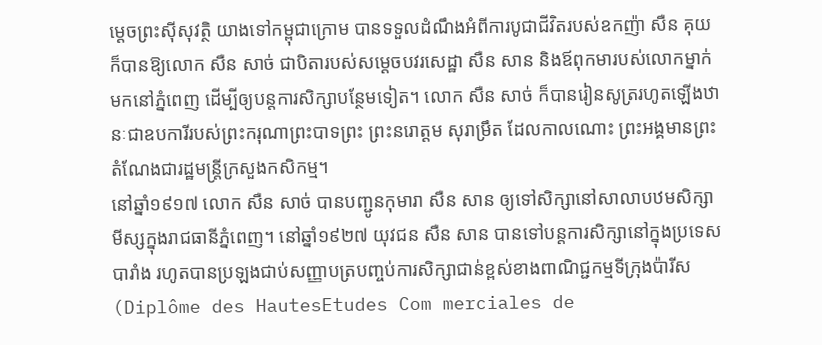ម្ដេចព្រះស៊ីសុវត្ថិ យាងទៅកម្ពុជាក្រោម បានទទួលដំណឹងអំពីការបូជាជីវិតរបស់ឧកញ៉ា សឺន គុយ ក៏បានឱ្យលោក សឺន សាច់ ជាបិតារបស់សម្ដេចបវរសេដ្ឋា សឺន សាន និងឪពុកមារបស់លោកម្នាក់ មកនៅភ្នំពេញ ដើម្បីឲ្យបន្តការសិក្សាបន្ថែមទៀត។ លោក សឺន សាច់ ក៏បានរៀនសូត្ររហូតឡើងឋានៈជាឧបការីរបស់ព្រះករុណាព្រះបាទព្រះ ព្រះនរោត្ដម សុរាម្រឹត ដែលកាលណោះ ព្រះអង្គមានព្រះតំណែងជារដ្ឋមន្ត្រីក្រសួងកសិកម្ម។
នៅឆ្នាំ១៩១៧ លោក សឺន សាច់ បានបញ្ជូនកុមារា សឺន សាន ឲ្យទៅសិក្សានៅសាលាបឋមសិក្សាមីស្សក្នុងរាជធានីភ្នំពេញ។ នៅឆ្នាំ១៩២៧ យុវជន សឺន សាន បានទៅបន្តការសិក្សានៅក្នុងប្រទេសបារាំង រហូតបានប្រឡងជាប់សញ្ញាបត្របញ្ចប់ការសិក្សាជាន់ខ្ពស់ខាងពាណិជ្ជកម្មទីក្រុងប៉ារីស (Diplôme des HautesEtudes Com merciales de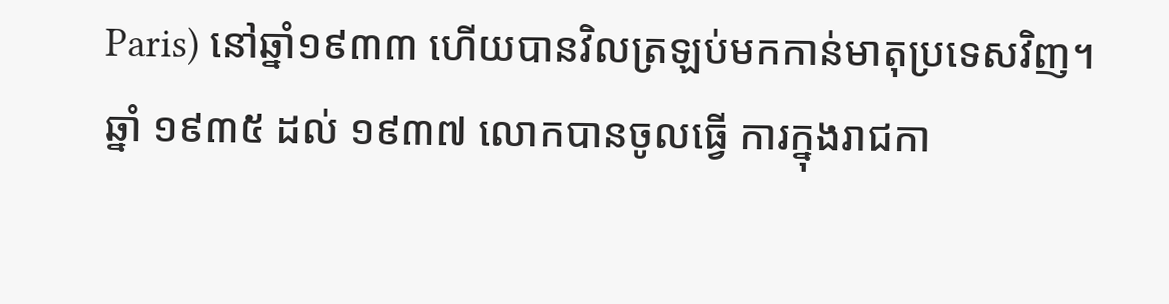Paris) នៅឆ្នាំ១៩៣៣ ហើយបានវិលត្រឡប់មកកាន់មាតុប្រទេសវិញ។
ឆ្នាំ ១៩៣៥ ដល់ ១៩៣៧ លោកបានចូលធ្វើ ការក្នុងរាជកា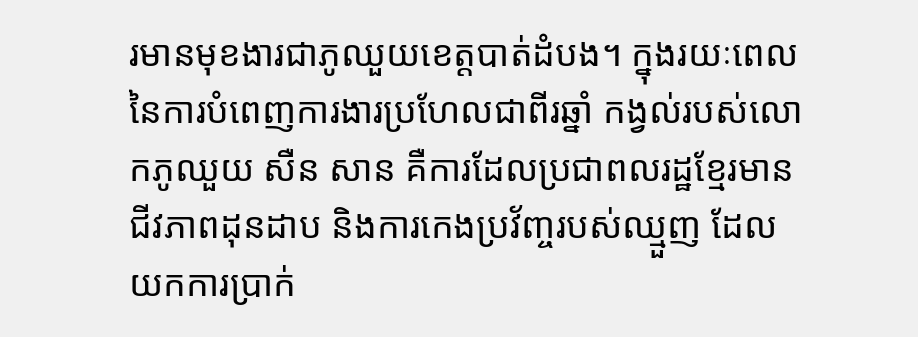រមានមុខងារជាភូឈួយខេត្តបាត់ដំបង។ ក្នុងរយៈពេលនៃការបំពេញការងារប្រហែលជាពីរឆ្នាំ កង្វល់របស់លោកភូឈួយ សឺន សាន គឺការដែលប្រជាពលរដ្ឋខ្មែរមានជីវភាពដុនដាប និងការកេងប្រវ័ញ្ចរបស់ឈ្មួញ ដែលយកការប្រាក់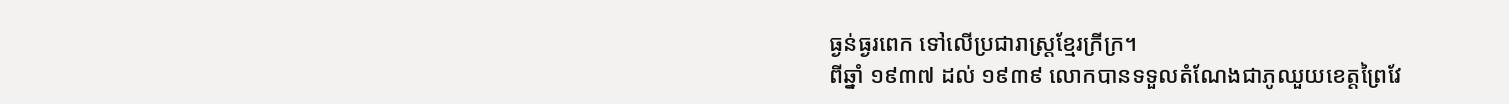ធ្ងន់ធ្ងរពេក ទៅលើប្រជារាស្រ្តខ្មែរក្រីក្រ។
ពីឆ្នាំ ១៩៣៧ ដល់ ១៩៣៩ លោកបានទទួលតំណែងជាភូឈួយខេត្តព្រៃវែ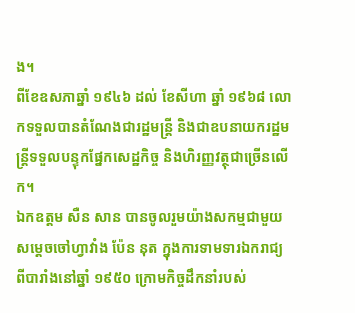ង។
ពីខែឧសភាឆ្នាំ ១៩៤៦ ដល់ ខែសីហា ឆ្នាំ ១៩៦៨ លោកទទួលបានតំណែងជារដ្ឋមន្ត្រី និងជាឧបនាយករដ្ឋមន្ត្រីទទួលបន្ទុកផ្នែកសេដ្ឋកិច្ច និងហិរញ្ញវត្ថុជាច្រើនលើក។
ឯកឧត្តម សឺន សាន បានចូលរួមយ៉ាងសកម្មជាមួយសម្តេចចៅហ្វាវាំង ប៉ែន នុត ក្នុងការទាមទារឯករាជ្យពីបារាំងនៅឆ្នាំ ១៩៥០ ក្រោមកិច្ចដឹកនាំរបស់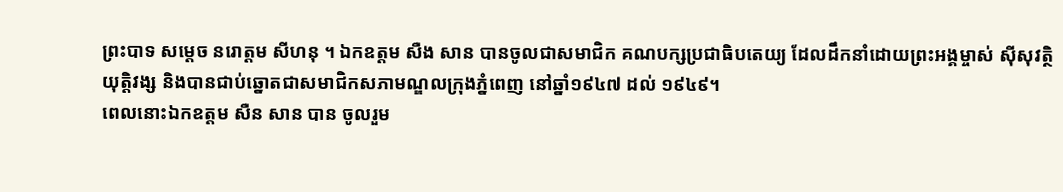ព្រះបាទ សម្តេច នរោត្តម សីហនុ ។ ឯកឧត្តម សឺង សាន បានចូលជាសមាជិក គណបក្សប្រជាធិបតេយ្យ ដែលដឹកនាំដោយព្រះអង្គម្ចាស់ ស៊ីសុវត្ថិ យុត្តិវង្ស និងបានជាប់ឆ្នោតជាសមាជិកសភាមណ្ឌលក្រុងភ្នំពេញ នៅឆ្នាំ១៩៤៧ ដល់ ១៩៤៩។
ពេលនោះឯកឧត្តម សឺន សាន បាន ចូលរួម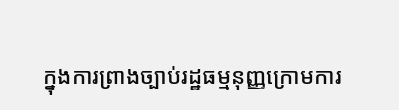ក្នុងការព្រាងច្បាប់រដ្ឋធម្មនុញ្ញក្រោមការ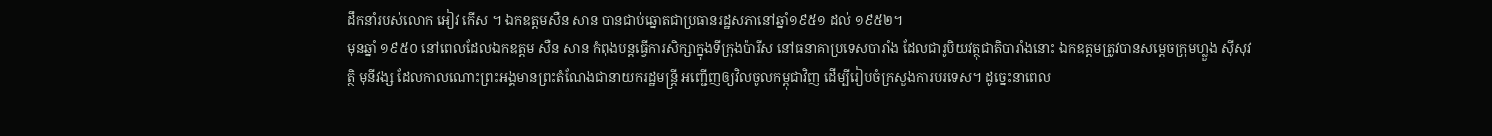ដឹកនាំរបស់លោក អៀវ កើស ។ ឯកឧត្តមសឺន សាន បានជាប់ឆ្នោតជាប្រធានរដ្ឋសភានៅឆ្នាំ១៩៥១ ដល់ ១៩៥២។
មុនឆ្នាំ ១៩៥០ នៅពេលដែលឯកឧត្តម សឺន សាន កំពុងបន្តធ្វើការសិក្សាក្នុងទីក្រុងប៉ារីស នៅធនាគាប្រទេសបារាំង ដែលជារូបិយវត្ថុជាតិបារាំងនោះ ឯកឧត្តមត្រូវបានសម្តេចក្រុមហ្លួង ស៊ីសុវត្ថិ មុនីវង្ស ដែលកាលណោះព្រះអង្គមានព្រះតំណែងជានាយករដ្ឋមន្រ្តី អញ្ជើញឲ្យវិលចូលកម្ពុជាវិញ ដើម្បីរៀបចំក្រសួងការបរទេស។ ដូច្នេះនាពេល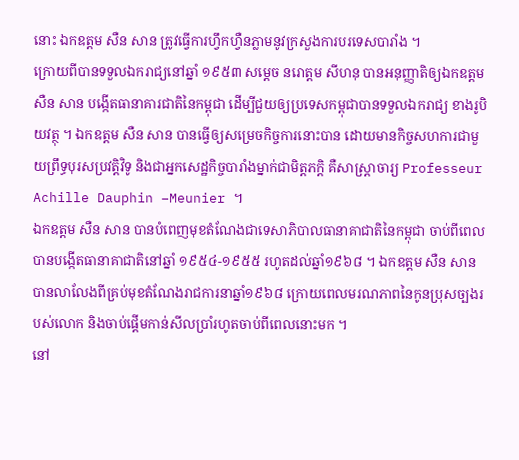នោះ ឯកឧត្តម សឺន សាន ត្រូវធ្វើការហ្វឹកហ្វឺនភ្លាមនូវក្រសួងការបរទេសបារាំង ។
ក្រោយពីបានទទួលឯករាជ្យនៅឆ្នាំ ១៩៥៣ សម្តេច នរោត្តម សីហនុ បានអនុញ្ញាតិឲ្យឯកឧត្តម សឺន សាន បង្កើតធានាគារជាតិនៃកម្ពុជា ដើម្បីជួយឲ្យប្រទេសកម្ពុជាបានទទួលឯករាជ្យ ខាងរូបិយវត្ថុ ។ ឯកឧត្តម សឺន សាន បានធ្វើឲ្យសម្រេចកិច្ចការនោះបាន ដោយមានកិច្ចសហការជាមួយព្រឹទ្ធបុរសប្រវត្តិវិទូ និងជាអ្នកសេដ្ឋកិច្ចបារាំងម្នាក់ជាមិត្តភក្តិ គឺសាស្រ្តាចារ្យ Professeur Achille Dauphin –Meunier ។
ឯកឧត្តម សឺន សាន បានបំពេញមុខតំណែងជាទេសាភិបាលធានាគាជាតិនៃកម្ពុជា ចាប់ពីពេលបានបង្កើតធានាគាជាតិនៅឆ្នាំ ១៩៥៤-១៩៥៥ រហូតដល់ឆ្នាំ១៩៦៨ ។ ឯកឧត្តម សឺន សាន បានលាលែងពីគ្រប់មុខតំណែងរាជការនាឆ្នាំ១៩៦៨ ក្រោយពេលមរណភាពនៃកូនប្រុសច្បងរបស់លោក និងចាប់ផ្តើមកាន់សីលប្រាំរហូតចាប់ពីពេលនោះមក ។
នៅ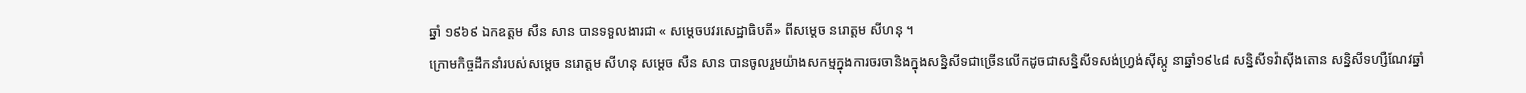ឆ្នាំ ១៩៦៩ ឯកឧត្តម សឺន សាន បានទទួលងារជា « សម្តេចបវរសេដ្ឋាធិបតី» ពីសម្តេច នរោត្តម សីហនុ ។
ក្រោមកិច្ចដឹកនាំរបស់សម្តេច នរោត្តម សីហនុ សម្តេច សឺន សាន បានចូលរួមយ៉ាងសកម្មក្នុងការចរចានិងក្នុងសន្និសីទជាច្រើនលើកដូចជាសន្និសីទសង់ហ្វ្រង់ស៊ីស្កូ នាឆ្នាំ១៩៤៨ សន្និសីទវ៉ាស៊ីងតោន សន្និសីទហ្សឺណែវឆ្នាំ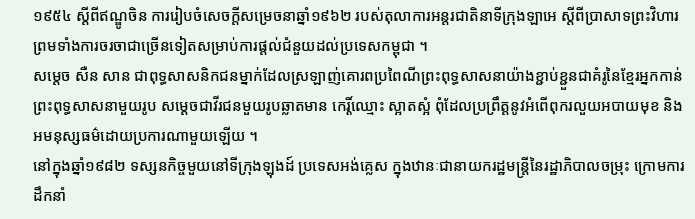១៩៥៤ ស្តីពីឥណ្ឌូចិន ការរៀបចំសេចក្តីសម្រេចនាឆ្នាំ១៩៦២ របស់តុលាការអន្តរជាតិនាទីក្រុងឡាអេ ស្តីពីប្រាសាទព្រះវិហារ ព្រមទាំងការចរចាជាច្រើនទៀតសម្រាប់ការផ្តល់ជំនួយដល់ប្រទេសកម្ពុជា ។
សម្តេច សឺន សាន ជាពុទ្ធសាសនិកជនម្នាក់ដែលស្រឡាញ់គោរពប្រពៃណីព្រះពុទ្ធសាសនាយ៉ាងខ្ជាប់ខ្ជួនជាគំរូនៃខ្មែរអ្នកកាន់ព្រះពុទ្ធសាសនាមួយរូប សម្តេចជាវីរជនមួយរូបឆ្លាតមាន កេរ្តិ៍ឈ្មោះ ស្អាតស្អំ ពុំដែលប្រព្រឹត្តនូវអំពើពុករលួយអបាយមុខ និងអមនុស្សធម៌ដោយប្រការណាមួយឡើយ ។
នៅក្នុងឆ្នាំ១៩៨២ ទស្សនកិច្ចមួយនៅទីក្រុងឡុងដ៍ ប្រទេសអង់គ្លេស ក្នុងឋានៈជានាយករដ្ឋមន្ត្រីនៃរដ្ឋាភិបាលចម្រុះ ក្រោមការដឹកនាំ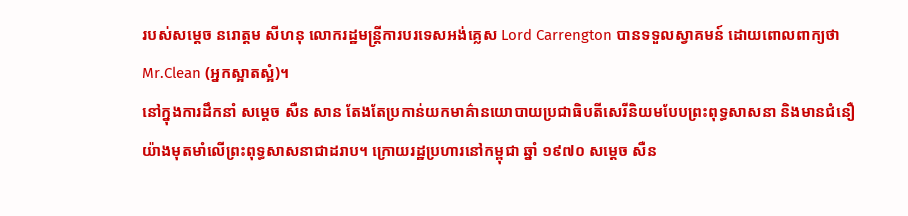របស់សម្តេច នរោត្តម សីហនុ លោករដ្ឋមន្ត្រីការបរទេសអង់គ្លេស Lord Carrengton បានទទួលស្វាគមន៍ ដោយពោលពាក្យថា Mr.Clean (អ្នកស្អាតស្អំ)។
នៅក្នុងការដឹកនាំ សម្តេច សឺន សាន តែងតែប្រកាន់យកមាគ៌ានយោបាយប្រជាធិបតីសេរីនិយមបែបព្រះពុទ្ធសាសនា និងមានជំនឿយ៉ាងមុតមាំលើព្រះពុទ្ធសាសនាជាដរាប។ ក្រោយរដ្ឋប្រហារនៅកម្ពុជា ឆ្នាំ ១៩៧០ សម្តេច សឺន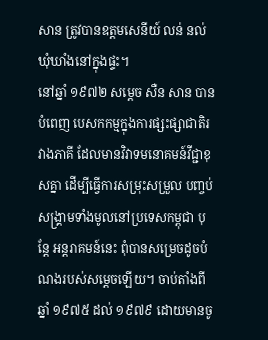សាន ត្រូវបានឧត្តមសេនីយ៍ លន់ នល់ ឃុំឃាំងនៅក្នុងផ្ទះ។
នៅឆ្នាំ ១៩៧២ សម្តេច សឺន សាន បានបំពេញ បេសកកម្មក្នុងការផ្សះផ្សាជាតិរវាងភាគី ដែលមានវិវាទមនោគមន៍វីជ្ជាខុសគ្នា ដើម្បីធ្វើការសម្រុះសម្រួល បញ្ចប់សង្គ្រាមទាំងមូលនៅប្រទេសកម្ពុជា បុន្តែ អន្តរាគមន៍នេះ ពុំបានសម្រេចដូចបំណងរបស់សម្តេចឡើយ។ ចាប់តាំងពីឆ្នាំ ១៩៧៥ ដល់ ១៩៧៩ ដោយមានចូ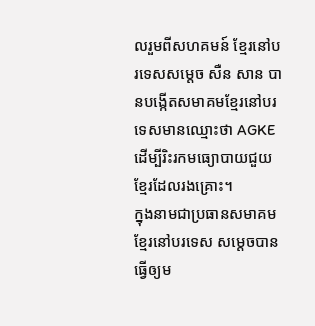លរួមពីសហគមន៍ ខ្មែរនៅបរទេសសម្តេច សឺន សាន បានបង្កើតសមាគមខ្មែរនៅបរទេសមានឈ្មោះថា AGKE ដើម្បីរិះរកមធ្យោបាយជួយខ្មែរដែលរងគ្រោះ។
ក្នុងនាមជាប្រធានសមាគមខ្មែរនៅបរទេស សម្តេចបានធ្វើឲ្យម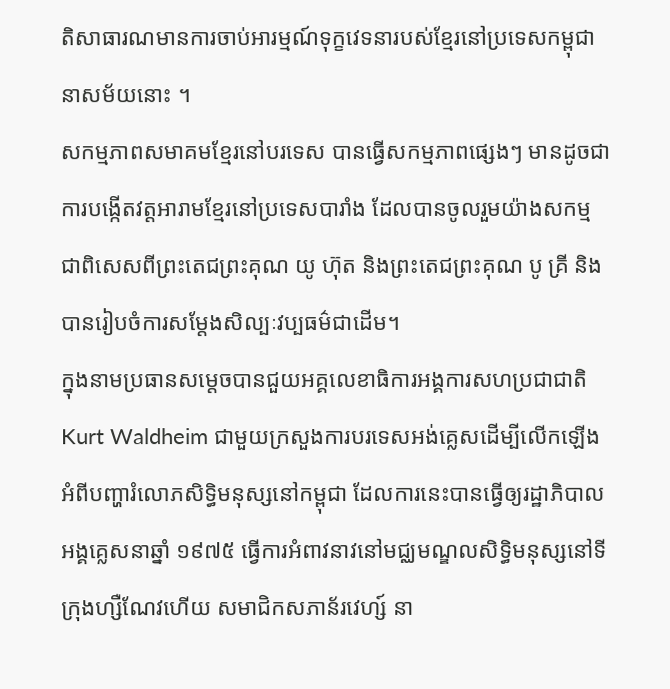តិសាធារណមានការចាប់អារម្មណ៍ទុក្ខវេទនារបស់ខ្មែរនៅប្រទេសកម្ពុជានាសម័យនោះ ។
សកម្មភាពសមាគមខ្មែរនៅបរទេស បានធ្វើសកម្មភាពផ្សេងៗ មានដូចជា ការបង្កើតវត្តអារាមខ្មែរនៅប្រទេសបារាំង ដែលបានចូលរួមយ៉ាងសកម្ម ជាពិសេសពីព្រះតេជព្រះគុណ យូ ហ៊ុត និងព្រះតេជព្រះគុណ បូ គ្រី និងបានរៀបចំការសម្តែងសិល្បៈវប្បធម៌ជាដើម។
ក្នុងនាមប្រធានសម្តេចបានជួយអគ្គលេខាធិការអង្គការសហប្រជាជាតិ Kurt Waldheim ជាមួយក្រសួងការបរទេសអង់គ្លេសដើម្បីលើកឡើងអំពីបញ្ហារំលោភសិទ្ធិមនុស្សនៅកម្ពុជា ដែលការនេះបានធ្វើឲ្យរដ្ឋាភិបាលអង្គគ្លេសនាឆ្នាំ ១៩៧៥ ធ្វើការអំពាវនាវនៅមជ្ឈមណ្ឌលសិទ្ធិមនុស្សនៅទីក្រុងហ្សឺណែវហើយ សមាជិកសភាន័រវេហ្ស៍ នា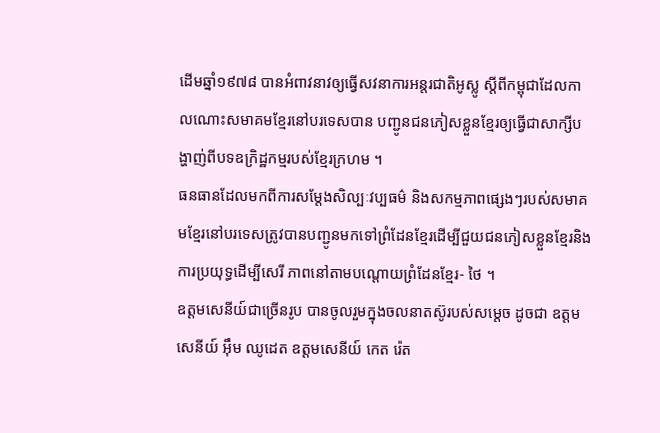ដើមឆ្នាំ១៩៧៨ បានអំពាវនាវឲ្យធ្វើសវនាការអន្តរជាតិអូស្លូ ស្តីពីកម្ពុជាដែលកាលណោះសមាគមខ្មែរនៅបរទេសបាន បញ្ជូនជនភៀសខ្លួនខ្មែរឲ្យធ្វើជាសាក្សីបង្ហាញ់ពីបទឧក្រិដ្ឋកម្មរបស់ខ្មែរក្រហម ។
ធនធានដែលមកពីការសម្តែងសិល្បៈវប្បធម៌ និងសកម្មភាពផ្សេងៗរបស់សមាគមខ្មែរនៅបរទេសត្រូវបានបញ្ជូនមកទៅព្រំដែនខ្មែរដើម្បីជួយជនភៀសខ្លួនខ្មែរនិងការប្រយុទ្ធដើម្បីសេរី ភាពនៅតាមបណ្តោយព្រំដែនខ្មែរ- ថៃ ។
ឧត្តមសេនីយ៍ជាច្រើនរូប បានចូលរួមក្នុងចលនាតស៊ូរបស់សម្ដេច ដូចជា ឧត្តមសេនីយ៍ អ៊ឹម ឈូដេត ឧត្តមសេនីយ៍ កេត រ៉េត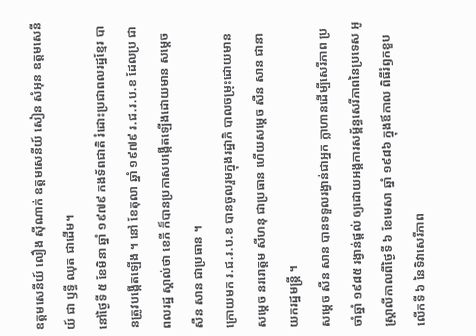ឧត្តមសេនីយ៍ លឿង ស៊ីណាក់ ឧត្តមសេនីយ៍ សៀន សំអុន ឧត្តមសេនីយ៍ ជា ឫទ្ធី ឈុត ជាដើម។
នៅថ្ងៃទី ៥ ខែមិនា ឆ្នាំ ១៩៧៩ កងទ័ពជាតិ រំដោះប្រជាពលរដ្ឋខ្មែរ បានត្រូវបង្កើតឡើង ។ នៅ ខែតុលា ឆ្នាំ ១៩៧៩ រ.ជ.រ.ប.ខ ដែលប្រ ជាពលរដ្ឋ ស្គាល់ថា ខេភី ក៏បានប្រកាសបង្កើតឡើងដោយមាន សម្តេច សឺន សាន ជាប្រធាន ។
ក្រោយមក រ.ជ.រ.ប.ខ បានចូលរួមក្នុងរដ្ឋាភិ បាលចម្រុះដោយមាន សម្តេច នររោត្តម សីហនុ ជាប្រធាន ហើយសម្តេច សឺន សាន ជានា យករដ្ឋមន្រ្តី ។
សម្តេច សឺន សាន បានទទួលរង្វាន់ជាអ្នក ក្លាហានដើម្បីសេរីភាព ប្រចាំឆ្នាំ ១៩៨៥ រង្វាន់ផ្តល់ ឲ្យដោយអង្គការសម្ព័ន្ធសេរីភាពនៃប្រទេស អូស្ត្រាលីកាលពីថ្ងៃទី ៦ ខែមេសា ឆ្នាំ ១៩៨៦ ក្នុងឪកាល ពិធីរំឭកខួប លើកទី ៦ នៃទិវាសេរីភាព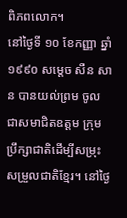ពិភពលោក។
នៅថ្ងៃទី ១០ ខែកញ្ញា ឆ្នាំ ១៩៩០ សម្តេច សឺន សាន បានយល់ព្រម ចូលជាសមាជិតឧត្តម ក្រុមប្រឹក្សាជាតិដើម្បីសម្រុះសម្រួលជាតិខ្មែរ។ នៅថ្ងៃ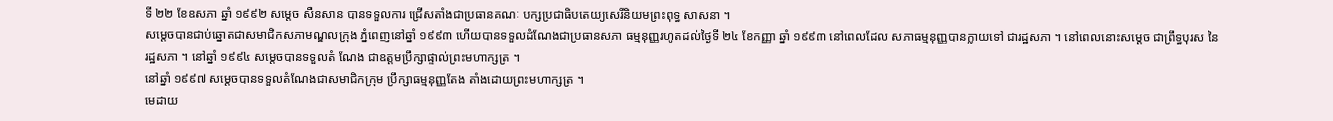ទី ២២ ខែឧសភា ឆ្នាំ ១៩៩២ សម្តេច សឺនសាន បានទទួលការ ជ្រើសតាំងជាប្រធានគណៈ បក្សប្រជាធិបតេយ្យសេរីនិយមព្រះពុទ្ធ សាសនា ។
សម្តេចបានជាប់ឆ្នោតជាសមាជិកសភាមណ្ឌលក្រុង ភ្នំពេញនៅឆ្នាំ ១៩៩៣ ហើយបានទទួលដំណែងជាប្រធានសភា ធម្មនុញ្ញរហូតដល់ថ្ងៃទី ២៤ ខែកញ្ញា ឆ្នាំ ១៩៩៣ នៅពេលដែល សភាធម្មនុញ្ញបានក្លាយទៅ ជារដ្ឋសភា ។ នៅពេលនោះសម្តេច ជាព្រឹទ្ធបុរស នៃរដ្ឋសភា ។ នៅឆ្នាំ ១៩៩៤ សម្តេចបានទទួលតំ ណែង ជាឧត្តមប្រឹក្សាផ្ទាល់ព្រះមហាក្សត្រ ។
នៅឆ្នាំ ១៩៩៧ សម្តេចបានទទួលតំណែងជាសមាជិកក្រុម ប្រឹក្សាធម្មនុញ្ញតែង តាំងដោយព្រះមហាក្សត្រ ។
មេដាយ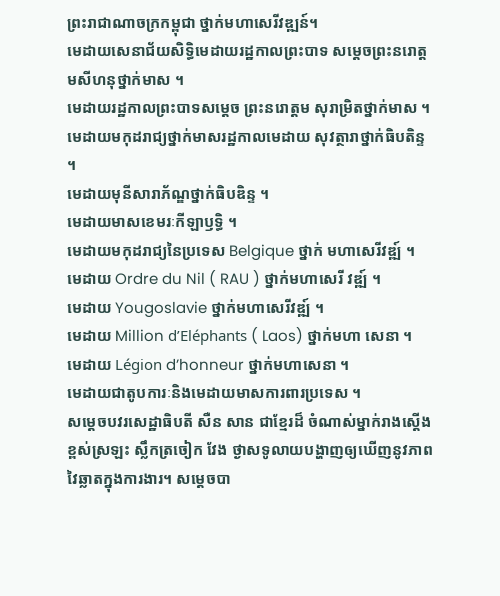ព្រះរាជាណាចក្រកម្ពុជា ថ្នាក់មហាសេរីវឌ្ឍន៍។
មេដាយសេនាជ័យសិទ្ធិមេដាយរដ្ឋកាលព្រះបាទ សម្តេចព្រះនរោត្តមសីហនុថ្នាក់មាស ។
មេដាយរដ្ឋកាលព្រះបាទសម្តេច ព្រះនរោត្តម សុរាម្រិតថ្នាក់មាស ។
មេដាយមកុដរាជ្យថ្នាក់មាសរដ្ឋកាលមេដាយ សុវត្ថារាថ្នាក់ធិបតិន្ទ ។
មេដាយមុនីសារាភ័ណ្ឌថ្នាក់ធិបឌិន្ទ ។
មេដាយមាសខេមរៈកីឡាឫទ្ធិ ។
មេដាយមកុដរាជ្យនៃប្រទេស Belgique ថ្នាក់ មហាសេរីវឌ្ឍ៍ ។
មេដាយ Ordre du Nil ( RAU ) ថ្នាក់មហាសេរី វឌ្ឍ៍ ។
មេដាយ Yougoslavie ថ្នាក់មហាសេរីវឌ្ឍ៍ ។
មេដាយ Million d’Eléphants ( Laos) ថ្នាក់មហា សេនា ។
មេដាយ Légion d’honneur ថ្នាក់មហាសេនា ។
មេដាយជាតូបការៈនិងមេដាយមាសការពារប្រទេស ។
សម្តេចបវរសេដ្ឋាធិបតី សឺន សាន ជាខ្មែរដ៏ ចំណាស់ម្នាក់រាងស្តើងខ្ពស់ស្រឡះ ស្លឹកត្រចៀក វែង ថ្ងាសទូលាយបង្ហាញឲ្យឃើញនូវភាពវៃឆ្លាតក្នុងការងារ។ សម្តេចបា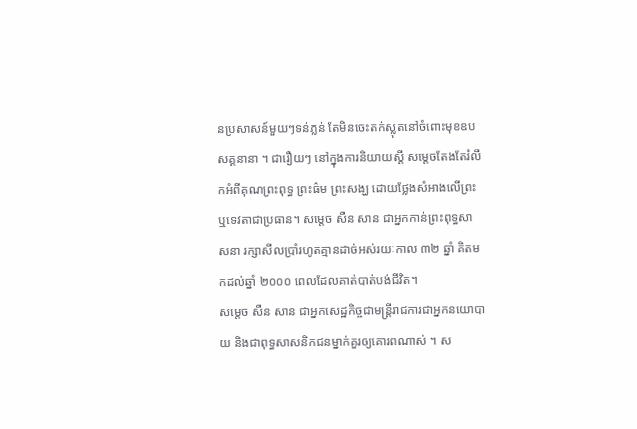នប្រសាសន៍មួយៗទន់ភ្លន់ តែមិនចេះតក់ស្លុតនៅចំពោះមុខឧបសគ្គនានា ។ ជារឿយៗ នៅក្នុងការនិយាយស្តី សម្តេចតែងតែរំលឹកអំពីគុណព្រះពុទ្ធ ព្រះធ៌ម ព្រះសង្ឃ ដោយថ្លែងសំអាងលើព្រះ ឬទេវតាជាប្រធាន។ សម្តេច សឺន សាន ជាអ្នកកាន់ព្រះពុទ្ធសា សនា រក្សាសីលប្រាំរហូតគ្មានដាច់អស់រយៈកាល ៣២ ឆ្នាំ គិតមកដល់ឆ្នាំ ២០០០ ពេលដែលគាត់បាត់បង់ជីវិត។
សម្តេច សឺន សាន ជាអ្នកសេដ្ឋកិច្ចជាមន្ត្រីរាជការជាអ្នកនយោបាយ និងជាពុទ្ធសាសនិកជនម្នាក់គួរឲ្យគោរពណាស់ ។ ស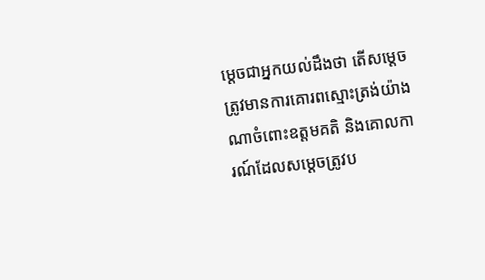ម្តេចជាអ្នកយល់ដឹងថា តើសម្តេចត្រូវមានការគោរពស្មោះត្រង់យ៉ាងណាចំពោះឧត្តមគតិ និងគោលការណ៍ដែលសម្តេចត្រូវប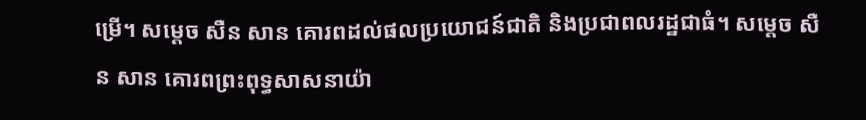ម្រើ។ សម្តេច សឺន សាន គោរពដល់ផលប្រយោជន៍ជាតិ និងប្រជាពលរដ្ឋជាធំ។ សម្តេច សឺន សាន គោរពព្រះពុទ្ធសាសនាយ៉ា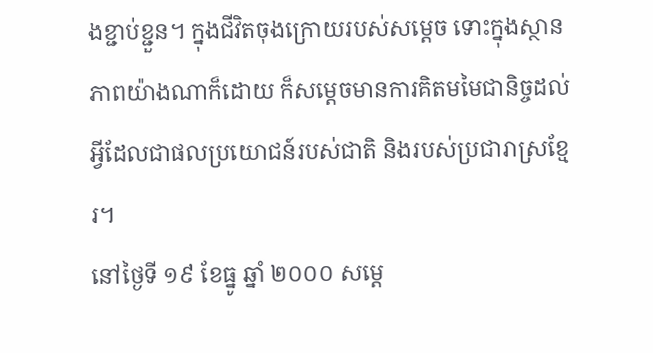ងខ្ជាប់ខ្ជួន។ ក្នុងជីវិតចុងក្រោយរបស់សម្តេច ទោះក្នុងស្ថានភាពយ៉ាងណាក៏ដោយ ក៏សម្តេចមានការគិតមមៃជានិច្ចដល់អ្វីដែលជាផលប្រយោជន៍របស់ជាតិ និងរបស់ប្រជារាស្រខ្មែរ។
នៅថ្ងៃទី ១៩ ខែធ្នូ ឆ្នាំ ២០០០ សម្តេ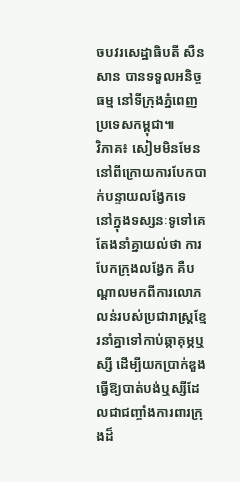ចបវរសេដ្ឋាធិបតី សឺន សាន បានទទួលអនិច្ចធម្ម នៅទីក្រុងភ្នំពេញ ប្រទេសកម្ពុជា៕
វិភាគ៖ សៀមមិនមែននៅពីក្រោយការបែកបាក់បន្ទាយលង្វែកទេ
នៅក្នុងទស្សនៈទូទៅគេតែងនាំគ្នាយល់ថា ការបែកក្រុងលង្វែក គឺបណ្ដាលមកពីការលោភលន់របស់ប្រជារាស្ត្រខ្មែរនាំគ្នាទៅកាប់ឆ្កាគុម្ភឬស្សី ដើម្បីយកប្រាក់ឌួងធ្វើឱ្យបាត់បង់ឬស្សីដែលជាជញ្ចាំងការពារក្រុងដ៏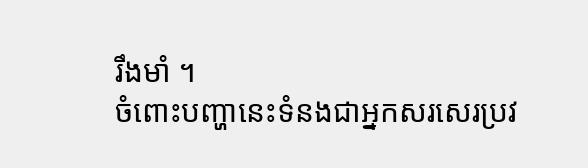រឹងមាំ ។
ចំពោះបញ្ហានេះទំនងជាអ្នកសរសេរប្រវ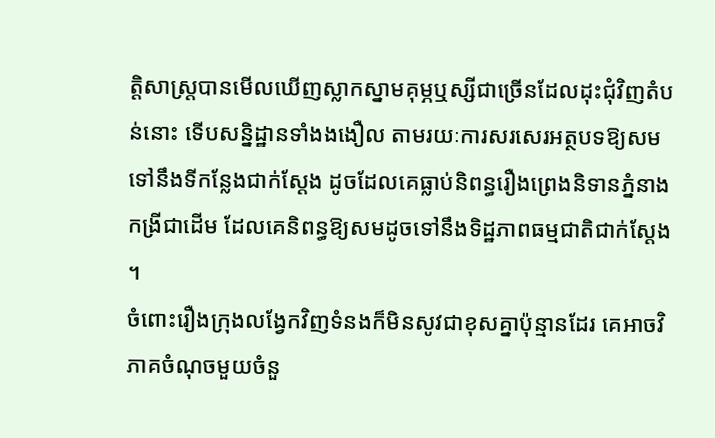ត្តិសាស្ត្របានមើលឃើញស្លាកស្នាមគុម្ភឬស្សីជាច្រើនដែលដុះជុំវិញតំបន់នោះ ទើបសន្និដ្ឋានទាំងងងឿល តាមរយៈការសរសេរអត្ថបទឱ្យសមទៅនឹងទីកន្លែងជាក់ស្ដែង ដូចដែលគេធ្លាប់និពន្ធរឿងព្រេងនិទានភ្នំនាងកង្រីជាដើម ដែលគេនិពន្ធឱ្យសមដូចទៅនឹងទិដ្ឋភាពធម្មជាតិជាក់ស្ដែង ។
ចំពោះរឿងក្រុងលង្វែកវិញទំនងក៏មិនសូវជាខុសគ្នាប៉ុន្មានដែរ គេអាចវិភាគចំណុចមួយចំនួ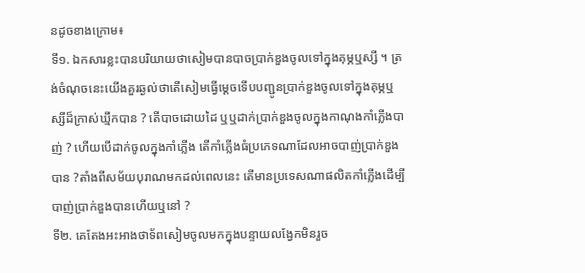នដូចខាងក្រោម៖
ទី១. ឯកសារខ្លះបានបរិយាយថាសៀមបានបាចប្រាក់ឌួងចូលទៅក្នុងគុម្ភឬស្សី ។ ត្រង់ចំណុចនេះយើងគួរឆ្ងល់ថាតើសៀមធ្វើម្ដេចទើបបញ្ជូនប្រាក់ឌួងចូលទៅក្នុងគុម្ភឬស្សីដ៏ក្រាស់ឃ្មឹកបាន ? តើបាចដោយដៃ ឬឬដាក់ប្រាក់ឌួងចូលក្នុងកាណុងកាំភ្លើងបាញ់ ? ហើយបើដាក់ចូលក្នុងកាំភ្លើង តើកាំភ្លើងធំប្រភេទណាដែលអាចបាញ់ប្រាក់ឌួងបាន ?តាំងពីសម័យបុរាណមកដល់ពេលនេះ តើមានប្រទេសណាផលិតកាំភ្លើងដើម្បីបាញ់ប្រាក់ឌួងបានហើយឬនៅ ?
ទី២. គេតែងអះអាងថាទ័ពសៀមចូលមកក្នុងបន្ទាយលង្វែកមិនរួច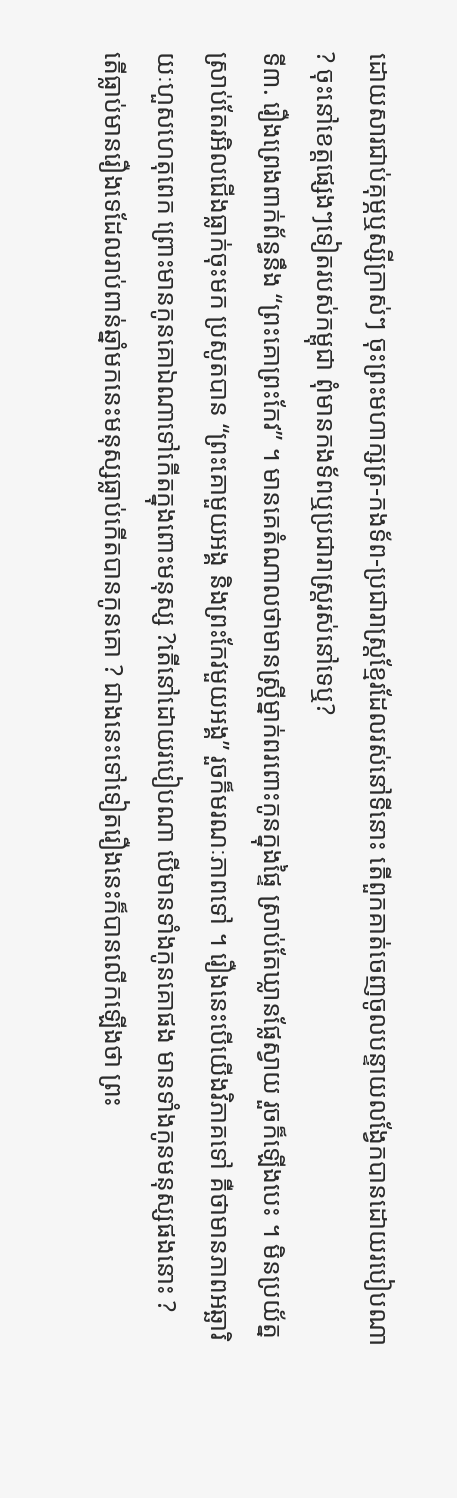ដោយសារជាប់គុម្ភឬស្សីក្រាស់ៗ ចុះព្រះមហាក្សត្រ-កងទ័ព-ប្រជារាស្ត្រខ្មែរដែលរស់នៅទីនោះ តើពួកគាត់ចេញចូលបន្ទាយលង្វែកបានដោយរបៀបណា ? ចុះនៅខេត្តផ្សេងៗទៀតរបស់កម្ពុជា ពុំមានកងទ័ពឬប្រជារាស្ត្ររស់នៅទេឬ?
ទី៣. រឿងព្រេងពាក់ព័ន្ធនឹង “ព្រះគោព្រះកែវ” ។ មានគេតំណាលថាមានស្ត្រីម្នាក់ពរពោះកូនក្នុងផ្ទៃ ស្រាប់តែឃ្លានផ្លែស្វាយ រួចក៏ឡើងបេះ ។ មិនប្រយ័ត្នស្រាប់តែរអិលជើងធ្លាក់ចុះមក ប្រសូតបាន “ព្រះគោមួយអង្គ និងព្រះកែវមួយអង្គ” រួចក៏មរណៈភាពទៅ ។ រឿងនេះបើយើងវិភាគទៅ គឺថាមានភាពអឆ្ឆារិយៈហួសហេតុពេក ព្រោះមានកូនគោឯណាទៅកើតក្នុងពោះមនុស្ស ?តើនៅដោយរបៀបណា បើមានទាំងកូនគោផង មានទាំងកូនមនុស្សផងនោះ ?
តើធ្លាប់មានរឿងទេដែលរាប់ពាន់ឆ្នាំមកនេះមនុស្សធ្លាប់កើតបានកូនគោ ? ជាងនេះទៅទៀតរឿងនេះក៏បានលើកឡើងថា ព្រះ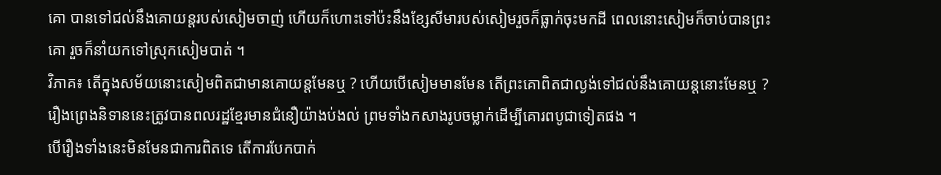គោ បានទៅជល់នឹងគោយន្តរបស់សៀមចាញ់ ហើយក៏ហោះទៅប៉ះនឹងខ្សែសីមារបស់សៀមរួចក៏ធ្លាក់ចុះមកដី ពេលនោះសៀមក៏ចាប់បានព្រះគោ រួចក៏នាំយកទៅស្រុកសៀមបាត់ ។
វិភាគ៖ តើក្នុងសម័យនោះសៀមពិតជាមានគោយន្តមែនឬ ? ហើយបើសៀមមានមែន តើព្រះគោពិតជាល្ងង់ទៅជល់នឹងគោយន្តនោះមែនឬ ? រឿងព្រេងនិទាននេះត្រូវបានពលរដ្ឋខ្មែរមានជំនឿយ៉ាងប់ងល់ ព្រមទាំងកសាងរូបចម្លាក់ដើម្បីគោរពបូជាទៀតផង ។
បើរឿងទាំងនេះមិនមែនជាការពិតទេ តើការបែកបាក់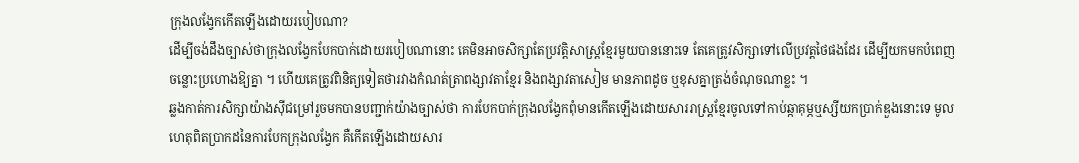ក្រុងលង្វែកកើតឡើងដោយរបៀបណា?
ដើម្បីចង់ដឹងច្បាស់ថាក្រុងលង្វែកបែកបាក់ដោយរបៀបណានោះ គេមិនអាចសិក្សាតែប្រវត្តិសាស្ត្រខ្មែរមួយបាននោះទេ តែគេត្រូវសិក្សាទៅលើប្រវត្តថៃផងដែរ ដើម្បីយកមកបំពេញចន្លោះប្រហោងឱ្យគ្នា ។ ហើយគេត្រូវពិនិត្យទៀតថារវាងកំណត់ត្រាពង្សាវតាខ្មែរ និងពង្សាវតាសៀម មានភាពដូច ឬខុសគ្នាត្រង់ចំណុចណាខ្លះ ។
ឆ្លងកាត់ការសិក្សាយ៉ាងស៊ីជម្រៅរួចមកបានបញ្ជាក់យ៉ាងច្បាស់ថា ការបែកបាក់ក្រុងលង្វែកពុំមានកើតឡើងដោយសាររាស្ត្រខ្មែរចូលទៅកាប់ឆ្កាគុម្ភឬស្សីយកប្រាក់ឌួងនោះទេ មូលហេតុពិតប្រាកដនៃការបែកក្រុងលង្វែក គឺកើតឡើងដោយសារ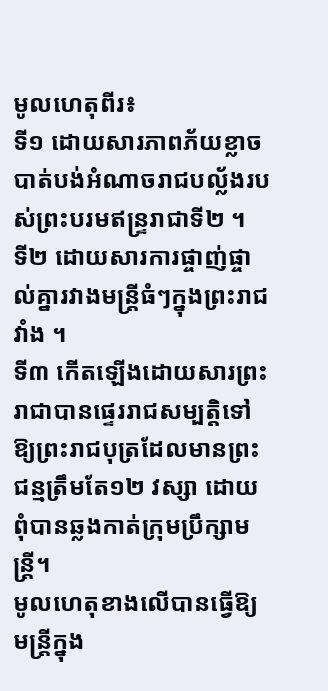មូលហេតុពីរ៖
ទី១ ដោយសារភាពភ័យខ្លាចបាត់បង់អំណាចរាជបល្ល័ងរបស់ព្រះបរមឥន្ទ្ររាជាទី២ ។
ទី២ ដោយសារការផ្ចាញ់ផ្ចាល់គ្នារវាងមន្ត្រីធំៗក្នុងព្រះរាជវាំង ។
ទី៣ កើតឡើងដោយសារព្រះរាជាបានផ្ទេររាជសម្បត្តិទៅឱ្យព្រះរាជបុត្រដែលមានព្រះជន្មត្រឹមតែ១២ វស្សា ដោយពុំបានឆ្លងកាត់ក្រុមប្រឹក្សាមន្ត្រី។
មូលហេតុខាងលើបានធ្វើឱ្យមន្ត្រីក្នុង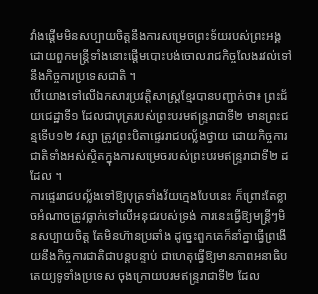វាំងផ្ដើមមិនសប្បាយចិត្តនឹងការសម្រេចព្រះទ័យរបស់ព្រះអង្គ ដោយពួកមន្ត្រីទាំងនោះផ្ដើមបោះបង់ចោលរាជកិច្ចលែងរវល់ទៅនឹងកិច្ចការប្រទេសជាតិ ។
បើយោងទៅលើឯកសារប្រវត្តិសាស្ត្រខ្មែរបានបញ្ជាក់ថា៖ ព្រះជ័យជេដ្ឋាទី១ ដែលជាបុត្ររបស់ព្រះបរមឥន្ទ្ររាជាទី២ មានព្រះជន្មទើប១២ វស្សា ត្រូវព្រះបិតាផ្ទេររាជបល្ល័ងថ្វាយ ដោយកិច្ចការជាតិទាំងអស់ស្ថិតក្នុងការសម្រេចរបស់ព្រះបរមឥន្ទ្ររាជាទី២ ដដែល ។
ការផ្ទេររាជបល្ល័ងទៅឱ្យបុត្រទាំងវ័យក្មេងបែបនេះ ក៏ព្រោះតែខ្លាចអំណាចត្រូវធ្លាក់ទៅលើអនុជរបស់ទ្រង់ ការនេះធ្វើឱ្យមន្ត្រីៗមិនសប្បាយចិត្ត តែមិនហ៊ានប្រឆាំង ដូច្នេះពួកគេក៏នាំគ្នាធ្វើព្រងើយនឹងកិច្ចការជាតិជាបន្តបន្ទាប់ ជាហេតុធ្វើឱ្យមានភាពអនាធិបតេយ្យទូទាំងប្រទេស ចុងក្រោយបរមឥន្ទ្ររាជាទី២ ដែល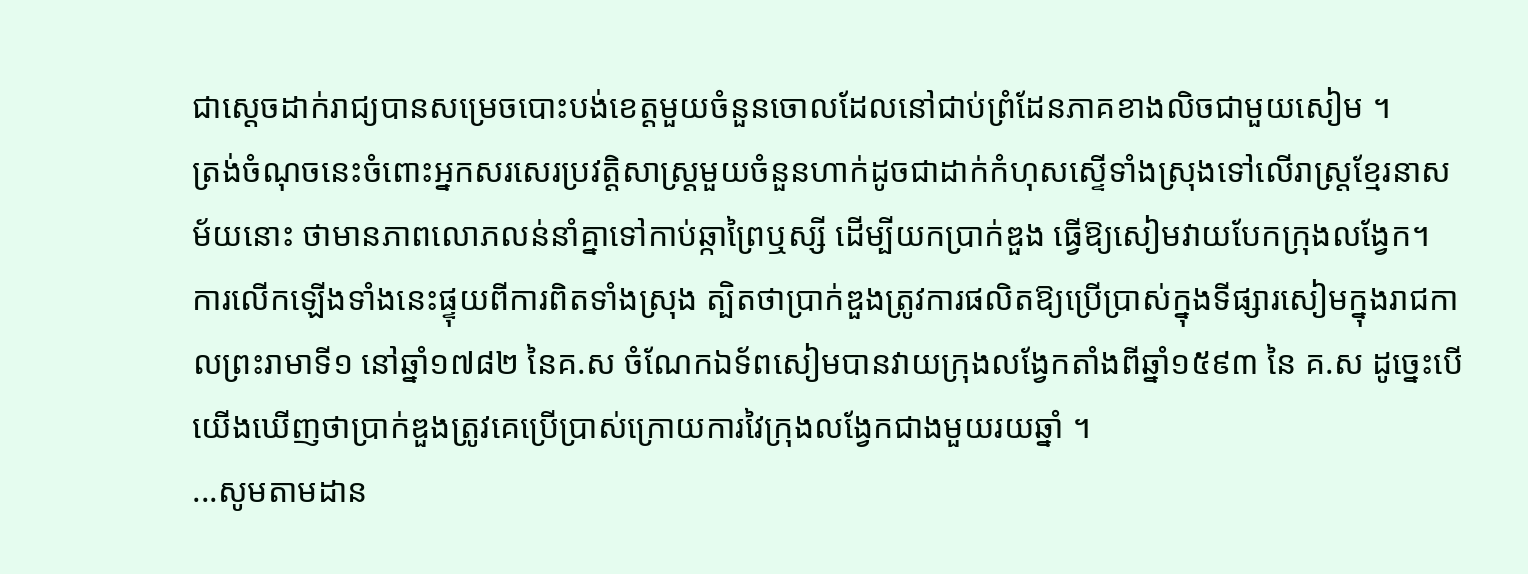ជាស្ដេចដាក់រាជ្យបានសម្រេចបោះបង់ខេត្តមួយចំនួនចោលដែលនៅជាប់ព្រំដែនភាគខាងលិចជាមួយសៀម ។
ត្រង់ចំណុចនេះចំពោះអ្នកសរសេរប្រវត្តិសាស្ត្រមួយចំនួនហាក់ដូចជាដាក់កំហុសស្ទើទាំងស្រុងទៅលើរាស្ត្រខ្មែរនាសម័យនោះ ថាមានភាពលោភលន់នាំគ្នាទៅកាប់ឆ្កាព្រៃឬស្សី ដើម្បីយកប្រាក់ឌួង ធ្វើឱ្យសៀមវាយបែកក្រុងលង្វែក។
ការលើកឡើងទាំងនេះផ្ទុយពីការពិតទាំងស្រុង ត្បិតថាប្រាក់ឌួងត្រូវការផលិតឱ្យប្រើប្រាស់ក្នុងទីផ្សារសៀមក្នុងរាជកាលព្រះរាមាទី១ នៅឆ្នាំ១៧៨២ នៃគ.ស ចំណែកឯទ័ពសៀមបានវាយក្រុងលង្វែកតាំងពីឆ្នាំ១៥៩៣ នៃ គ.ស ដូច្នេះបើយើងឃើញថាប្រាក់ឌួងត្រូវគេប្រើប្រាស់ក្រោយការវៃក្រុងលង្វែកជាងមួយរយឆ្នាំ ។
...សូមតាមដាន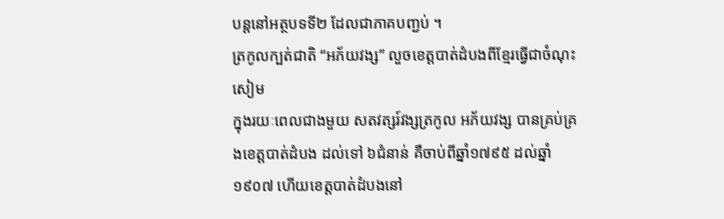បន្តនៅអត្ថបទទី២ ដែលជាភាគបញ្ជប់ ។
ត្រកូលក្បត់ជាតិ “អភ័យវង្ស” លួចខេត្តបាត់ដំបងពីខ្មែរធ្វើជាចំណុះសៀម
ក្នុងរយៈពេលជាងមួយ សតវត្សរ៍វង្សត្រកូល អភ័យវង្ស បានគ្រប់គ្រងខេត្តបាត់ដំបង ដល់ទៅ ៦ជំនាន់ គឺចាប់ពីឆ្នាំ១៧៩៥ ដល់ឆ្នាំ១៩០៧ ហើយខេត្តបាត់ដំបងនៅ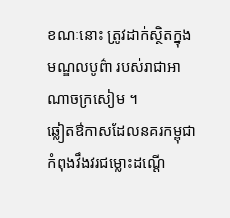ខណៈនោះ ត្រូវដាក់ស្ថិតក្នុងមណ្ឌលបូព៌ា របស់រាជាអាណាចក្រសៀម ។
ឆ្លៀតឳកាសដែលនគរកម្ពុជាកំពុងវឹងវរជម្លោះដណ្ដើ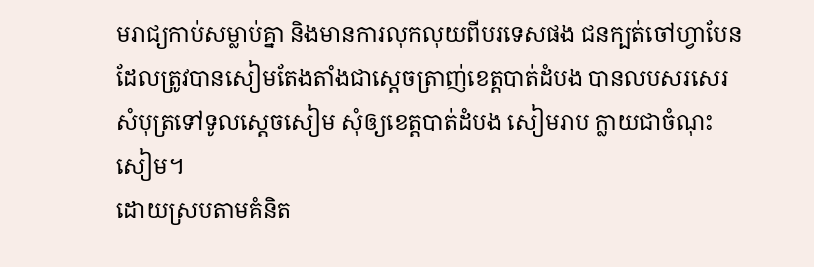មរាជ្យកាប់សម្លាប់គ្នា និងមានការលុកលុយពីបរទេសផង ជនក្បត់ចៅហ្វាបែនដែលត្រូវបានសៀមតែងតាំងជាស្ដេចត្រាញ់ខេត្តបាត់ដំបង បានលបសរសេរសំបុត្រទៅទូលស្ដេចសៀម សុំឲ្យខេត្តបាត់ដំបង សៀមរាប ក្លាយជាចំណុះសៀម។
ដោយស្របតាមគំនិត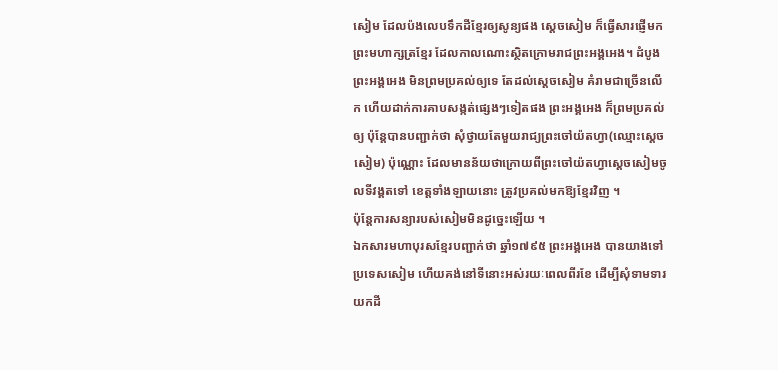សៀម ដែលប៉ងលេបទឹកដីខ្មែរឲ្យសូន្យផង ស្ដេចសៀម ក៏ធ្វើសារផ្ញើមកព្រះមហាក្សត្រខ្មែរ ដែលកាលណោះស្ថិតក្រោមរាជព្រះអង្គអេង។ ដំបូងព្រះអង្គអេង មិនព្រមប្រគល់ឲ្យទេ តែដល់ស្ដេចសៀម គំរាមជាច្រើនលើក ហើយដាក់ការគាបសង្កត់ផ្សេងៗទៀតផង ព្រះអង្គអេង ក៏ព្រមប្រគល់ឲ្យ ប៉ុន្តែបានបញ្ជាក់ថា សុំថ្វាយតែមួយរាជ្យព្រះចៅយ៉តហ្វា(ឈ្មោះស្ដេចសៀម) ប៉ុណ្ណោះ ដែលមានន័យថាក្រោយពីព្រះចៅយ៉តហ្វាស្ដេចសៀមចូលទីវង្គតទៅ ខេត្តទាំងឡាយនោះ ត្រូវប្រគល់មកឱ្យខ្មែរវិញ ។
ប៉ុន្តែការសន្យារបស់សៀមមិនដូច្នេះឡើយ ។
ឯកសារមហាបុរសខ្មែរបញ្ជាក់ថា ឆ្នាំ១៧៩៥ ព្រះអង្គអេង បានយាងទៅប្រទេសសៀម ហើយគង់នៅទីនោះអស់រយៈពេលពីរខែ ដើម្បីសុំទាមទារយកដី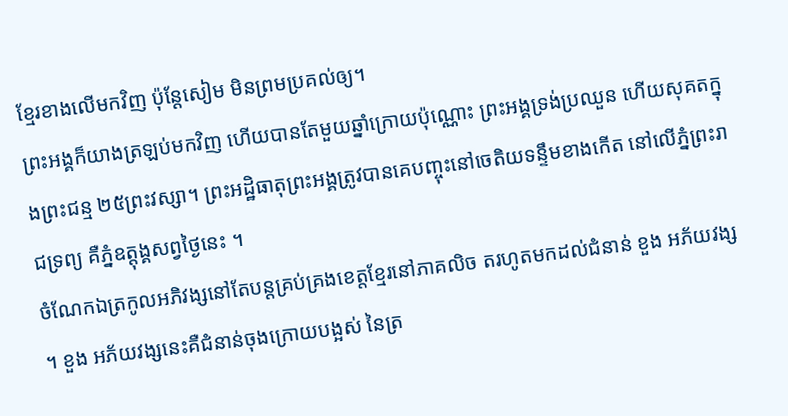ខ្មែរខាងលើមកវិញ ប៉ុន្តែសៀម មិនព្រមប្រគល់ឲ្យ។
ព្រះអង្គក៏យាងត្រឡប់មកវិញ ហើយបានតែមួយឆ្នាំក្រោយប៉ុណ្ណោះ ព្រះអង្គទ្រង់ប្រឈួន ហើយសុគតក្នុងព្រះជន្ម ២៥ព្រះវស្សា។ ព្រះអដ្ឋិធាតុព្រះអង្គត្រូវបានគេបញ្ចុះនៅចេតិយទន្ទឹមខាងកើត នៅលើភ្នំព្រះរាជទ្រព្យ គឺភ្នំឧត្តុង្គសព្វថ្ងៃនេះ ។
ចំណែកឯត្រកូលអភិវង្សនៅតែបន្តគ្រប់គ្រងខេត្តខ្មែរនៅភាគលិច តរហូតមកដល់ជំនាន់ ខួង អភ័យវង្ស ។ ខួង អភ័យវង្សនេះគឺជំនាន់ចុងក្រោយបង្អស់ នៃត្រ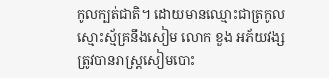កូលក្បត់ជាតិ។ ដោយមានឈ្មោះជាត្រកូលស្មោះស្ម័គ្រនឹងសៀម លោក ខួង អភ័យវង្ស ត្រូវបានរាស្ត្រសៀមបោះ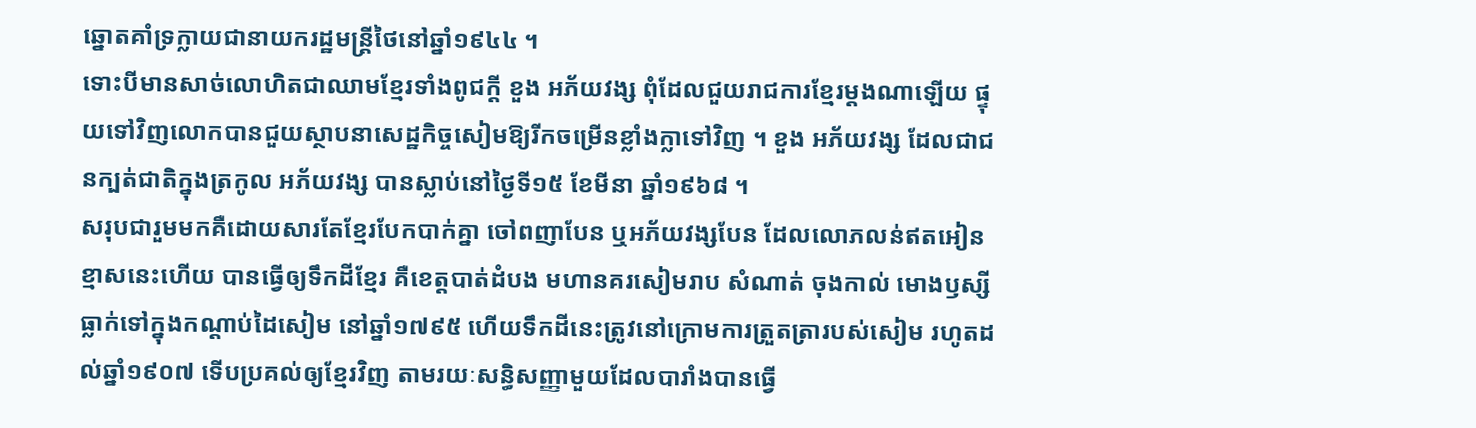ឆ្នោតគាំទ្រក្លាយជានាយករដ្ឋមន្ត្រីថៃនៅឆ្នាំ១៩៤៤ ។
ទោះបីមានសាច់លោហិតជាឈាមខ្មែរទាំងពូជក្ដី ខួង អភ័យវង្ស ពុំដែលជួយរាជការខ្មែរម្ដងណាឡើយ ផ្ទុយទៅវិញលោកបានជួយស្ថាបនាសេដ្ឋកិច្ចសៀមឱ្យរីកចម្រើនខ្លាំងក្លាទៅវិញ ។ ខួង អភ័យវង្ស ដែលជាជនក្បត់ជាតិក្នុងត្រកូល អភ័យវង្ស បានស្លាប់នៅថ្ងៃទី១៥ ខែមីនា ឆ្នាំ១៩៦៨ ។
សរុបជារួមមកគឺដោយសារតែខ្មែរបែកបាក់គ្នា ចៅពញាបែន ឬអភ័យវង្សបែន ដែលលោភលន់ឥតអៀនខ្មាសនេះហើយ បានធ្វើឲ្យទឹកដីខ្មែរ គឺខេត្តបាត់ដំបង មហានគរសៀមរាប សំណាត់ ចុងកាល់ មោងឫស្សី ធ្លាក់ទៅក្នុងកណ្ដាប់ដៃសៀម នៅឆ្នាំ១៧៩៥ ហើយទឹកដីនេះត្រូវនៅក្រោមការត្រួតត្រារបស់សៀម រហូតដល់ឆ្នាំ១៩០៧ ទើបប្រគល់ឲ្យខ្មែរវិញ តាមរយៈសន្ធិសញ្ញាមួយដែលបារាំងបានធ្វើ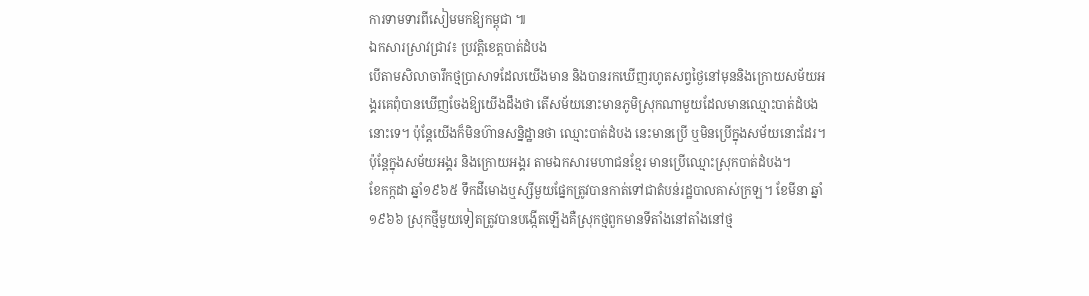ការទាមទារពីសៀមមកឱ្យកម្ពុជា ៕
ឯកសារស្រាវជ្រាវ៖ ប្រវត្តិខេត្តបាត់ដំបង
បើតាមសិលាចារឹកថ្មប្រាសាទដែលយើងមាន និងបានរកឃើញរហូតសព្វថ្ងៃនៅមុននិងក្រោយសម័យអង្គរគេពុំបានឃើញចែងឱ្យយើងដឹងថា តើសម័យនោះមានភូមិស្រុកណាមួយដែលមានឈ្មោះបាត់ដំបងនោះទេ។ ប៉ុន្តែយើងក៏មិនហ៊ានសន្និដ្ឋានថា ឈ្មោះបាត់ដំបង នេះមានប្រើ ឬមិនប្រើក្នុងសម័យនោះដែរ។ ប៉ុន្តែក្នុងសម័យអង្គរ និងក្រោយអង្គរ តាមឯកសារមហាជនខ្មែរ មានប្រើឈ្មោះស្រុកបាត់ដំបង។
ខែកក្កដា ឆ្នាំ១៩៦៥ ទឹកដីមោងឬស្សីមួយផ្នែកត្រូវបានកាត់ទៅជាតំបន់រដ្ឋបាលគាស់ក្រឡ។ ខែមីនា ឆ្នាំ១៩៦៦ ស្រុកថ្មីមួយទៀតត្រូវបានបង្កើតឡើងគឺស្រុកថ្មពួកមានទីតាំងនៅតាំងនៅថ្ម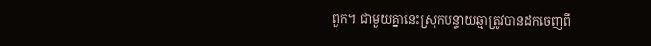ពួក។ ជាមួយគ្នានេះស្រុកបន្ទាយឆ្មាត្រូវបានដកចេញពី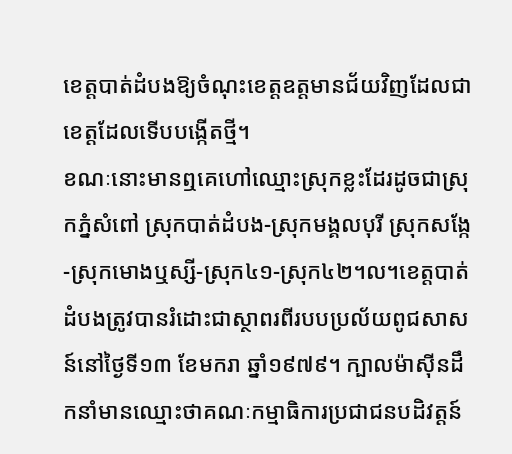ខេត្តបាត់ដំបងឱ្យចំណុះខេត្តឧត្តមានជ័យវិញដែលជាខេត្តដែលទើបបង្កើតថ្មី។
ខណៈនោះមានឮគេហៅឈ្មោះស្រុកខ្លះដែរដូចជាស្រុកភ្នំសំពៅ ស្រុកបាត់ដំបង-ស្រុកមង្គលបុរី ស្រុកសង្កែ-ស្រុកមោងឬស្សី-ស្រុក៤១-ស្រុក៤២។ល។ខេត្តបាត់ដំបងត្រូវបានរំដោះជាស្ថាពរពីរបបប្រល័យពូជសាសន៍នៅថ្ងៃទី១៣ ខែមករា ឆ្នាំ១៩៧៩។ ក្បាលម៉ាស៊ីនដឹកនាំមានឈ្មោះថាគណៈកម្មាធិការប្រជាជនបដិវត្តន៍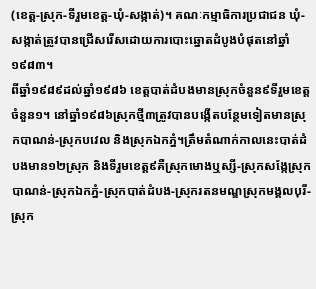(ខេត្ត-ស្រុក-ទីរួមខេត្ត-ឃុំ-សង្កាត់)។ គណៈកម្មាធិការប្រជាជន ឃុំ-សង្កាត់ត្រូវបានជ្រើសរើសដោយការបោះឆ្នោតដំបូងបំផុតនៅឆ្នាំ១៩៨៣។
ពីឆ្នាំ១៩៨៩ដល់ឆ្នាំ១៩៨៦ ខេត្តបាត់ដំបងមានស្រុកចំនួន៩ទីរួមខេត្តចំនួន១។ នៅឆ្នាំ១៩៨៦ស្រុកថ្មី៣ត្រូវបានបង្កើតបន្ថែមទៀតមានស្រុកបាណន់-ស្រុកបវេល និងស្រុកឯកភ្នំ។ត្រឹមតំណាក់កាលនេះបាត់ដំបងមាន១២ស្រុក និងទីរួមខេត្ត៩គឺស្រុកមោងឬស្សី-ស្រុកសង្កែស្រុកបាណន់-ស្រុកឯកភ្នំ-ស្រុកបាត់ដំបង-ស្រុករតនមណ្ឌស្រុកមង្គលបុរី-ស្រុក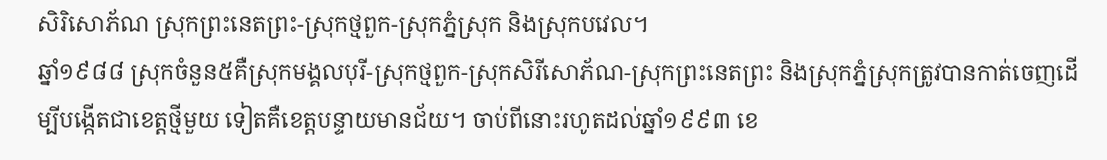សិរិសោភ័ណ ស្រុកព្រះនេតព្រះ-ស្រុកថ្មពួក-ស្រុកភ្នំស្រុក និងស្រុកបវេល។
ឆ្នាំ១៩៨៨ ស្រុកចំនួន៥គឺស្រុកមង្គលបុរី-ស្រុកថ្មពួក-ស្រុកសិរីសោភ័ណ-ស្រុកព្រះនេតព្រះ និងស្រុកភ្នំស្រុកត្រូវបានកាត់ចេញដើម្បីបង្កើតជាខេត្តថ្មីមួយ ទៀតគឺខេត្តបន្ទាយមានជ័យ។ ចាប់ពីនោះរហូតដល់ឆ្នាំ១៩៩៣ ខេ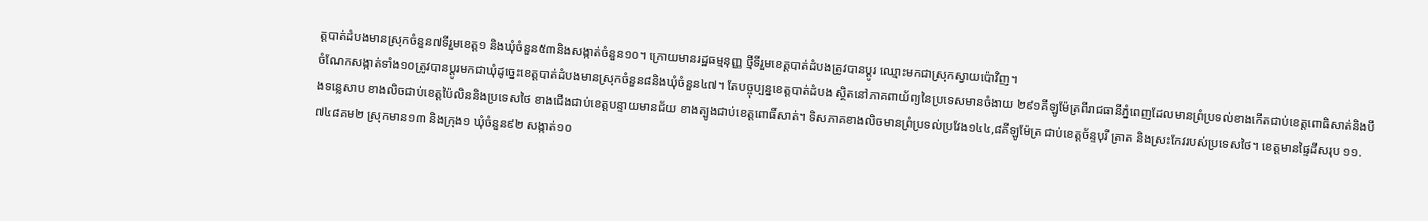ត្តបាត់ដំបងមានស្រុកចំនួន៧ទីរួមខេត្ត១ និងឃុំចំនួន៥៣និងសង្កាត់ចំនួន១០។ ក្រោយមានរដ្ឋធម្មនុញ្ញ ថ្មីទីរួមខេត្តបាត់ដំបងត្រូវបានប្តូរ ឈ្មោះមកជាស្រុកស្វាយប៉ោវិញ។
ចំណែកសង្កាត់ទាំង១០ត្រូវបានប្តូរមកជាឃុំដូច្នេះខេត្តបាត់ដំបងមានស្រុកចំនួន៨និងឃុំចំនួន៤៧។ តែបច្ចុប្បន្នខេត្តបាត់ដំបង ស្ថិតនៅភាគពាយ័ព្យនៃប្រទេសមានចំងាយ ២៩១គីឡូម៉ែត្រពីរាជធានីភ្នំពេញដែលមានព្រំប្រទល់ខាងកើតជាប់ខេត្តពោធិសាត់និងបឹងទន្លេសាប ខាងលិចជាប់ខេត្តប៉ៃលិននិងប្រទេសថៃ ខាងជើងជាប់ខេត្តបន្ទាយមានជ័យ ខាងត្បូងជាប់ខេត្តពោធិ៍សាត់។ ទិសភាគខាងលិចមានព្រំប្រទល់ប្រវែង១៤៤,៨គីឡូម៉ែត្រ ជាប់ខេត្តច័ន្ទបុរី ត្រាត និងស្រះកែវរបស់ប្រទេសថៃ។ ខេត្តមានផ្ទៃដីសរុប ១១.៧៤៨គម២ ស្រុកមាន១៣ និងក្រុង១ ឃុំចំនួន៩២ សង្កាត់១០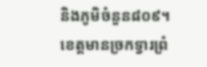និងភូមិចំនួន៨០៩។
ខេត្តមានច្រកទ្វារព្រំ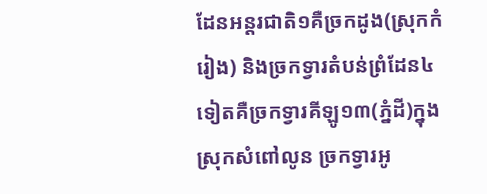ដែនអន្តរជាតិ១គឺច្រកដូង(ស្រុកកំរៀង) និងច្រកទ្វារតំបន់ព្រំដែន៤ទៀតគឺច្រកទ្វារគីឡូ១៣(ភ្នំដី)ក្នុងស្រុកសំពៅលូន ច្រកទ្វារអូ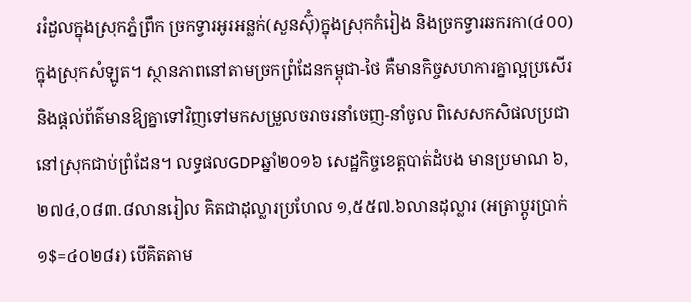ររំដួលក្នុងស្រុកភ្នំព្រឹក ច្រកទ្វារអូរអន្លក់(សួនស៊ុំ)ក្នុងស្រុកកំរៀង និងច្រកទ្វារឆករកា(៤០០)ក្នុងស្រុកសំឡូត។ ស្ថានភាពនៅតាមច្រកព្រំដែនកម្ពុជា-ថៃ គឺមានកិច្ចសហការគ្នាល្អប្រសើរ និងផ្តល់ព័ត៌មានឱ្យគ្នាទៅវិញទៅមកសម្រួលចរាចរនាំចេញ-នាំចូល ពិសេសកសិផលប្រជានៅស្រុកជាប់ព្រំដែន។ លទ្ធផលGDPឆ្នាំ២០១៦ សេដ្ឋកិច្ចខេត្តបាត់ដំបង មានប្រមាណ ៦,២៧៤,០៨៣.៨លានរៀល គិតជាដុល្លារប្រហែល ១,៥៥៧.៦លានដុល្លារ (អត្រាប្តូរប្រាក់១$=៤០២៨៛) បើគិតតាម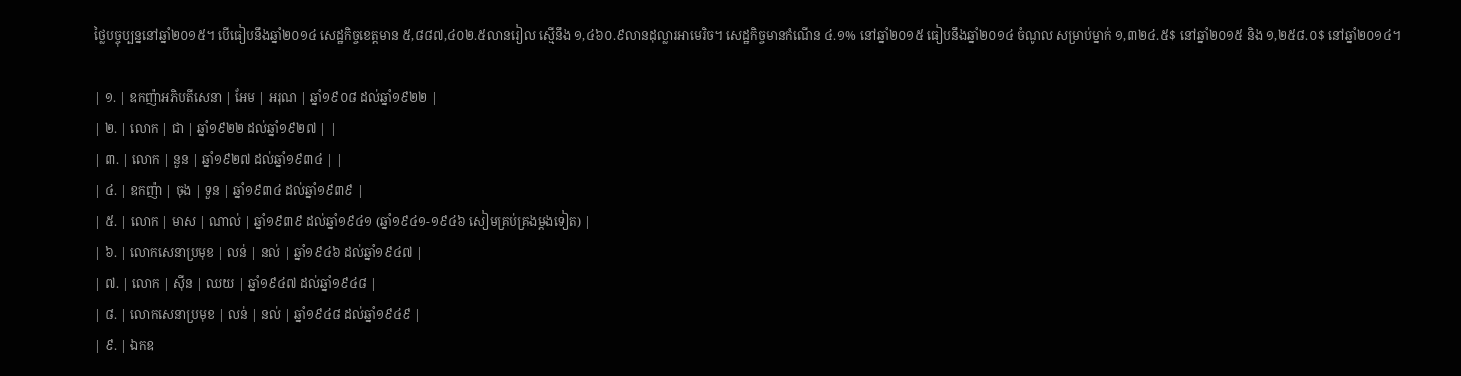ថ្លៃបច្ចុប្បន្ននៅឆ្នាំ២០១៥។ បើធៀបនឹងឆ្នាំ២០១៤ សេដ្ឋកិច្ចខេត្តមាន ៥,៨៨៧,៤០២.៥លានរៀល ស្មើនឹង ១,៤៦០.៩លានដុល្លារអាមេរិច។ សេដ្ឋកិច្ចមានកំណើន ៤.១% នៅឆ្នាំ២០១៥ ធៀបនឹងឆ្នាំ២០១៤ ចំណូល សម្រាប់ម្នាក់ ១,៣២៤.៥$ នៅឆ្នាំ២០១៥ និង ១,២៥៨.០$ នៅឆ្នាំ២០១៤។

| ១. | ឧកញ៉ាអភិបតីសេនា | អែម | អរុណ | ឆ្នាំ១៩០៨ ដល់ឆ្នាំ១៩២២ |
| ២. | លោក | ជា | ឆ្នាំ១៩២២ ដល់ឆ្នាំ១៩២៧ | |
| ៣. | លោក | នួន | ឆ្នាំ១៩២៧ ដល់ឆ្នាំ១៩៣៤ | |
| ៤. | ឧកញ៉ា | ចុង | ទួន | ឆ្នាំ១៩៣៤ ដល់ឆ្នាំ១៩៣៩ |
| ៥. | លោក | មាស | ណាល់ | ឆ្នាំ១៩៣៩ ដល់ឆ្នាំ១៩៤១ (ឆ្នាំ១៩៤១-១៩៤៦ សៀមគ្រប់គ្រងម្តងទៀត) |
| ៦. | លោកសេនាប្រមុខ | លន់ | នល់ | ឆ្នាំ១៩៤៦ ដល់ឆ្នាំ១៩៤៧ |
| ៧. | លោក | ស៊ីន | ឈយ | ឆ្នាំ១៩៤៧ ដល់ឆ្នាំ១៩៤៨ |
| ៨. | លោកសេនាប្រមុខ | លន់ | នល់ | ឆ្នាំ១៩៤៨ ដល់ឆ្នាំ១៩៤៩ |
| ៩. | ឯកឧ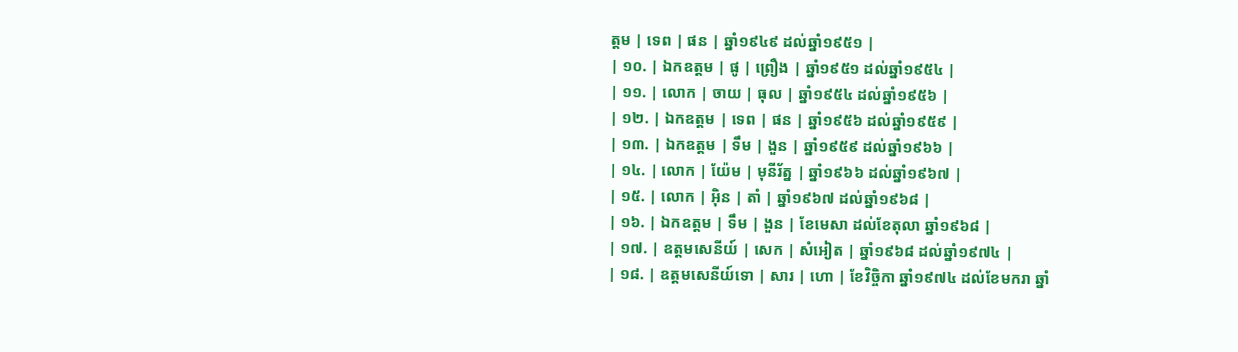ត្តម | ទេព | ផន | ឆ្នាំ១៩៤៩ ដល់ឆ្នាំ១៩៥១ |
| ១០. | ឯកឧត្តម | ផូ | ព្រឿង | ឆ្នាំ១៩៥១ ដល់ឆ្នាំ១៩៥៤ |
| ១១. | លោក | ចាយ | ធុល | ឆ្នាំ១៩៥៤ ដល់ឆ្នាំ១៩៥៦ |
| ១២. | ឯកឧត្តម | ទេព | ផន | ឆ្នាំ១៩៥៦ ដល់ឆ្នាំ១៩៥៩ |
| ១៣. | ឯកឧត្តម | ទឹម | ងួន | ឆ្នាំ១៩៥៩ ដល់ឆ្នាំ១៩៦៦ |
| ១៤. | លោក | យ៉ែម | មុនីរ័ត្ន | ឆ្នាំ១៩៦៦ ដល់ឆ្នាំ១៩៦៧ |
| ១៥. | លោក | អ៊ិន | តាំ | ឆ្នាំ១៩៦៧ ដល់ឆ្នាំ១៩៦៨ |
| ១៦. | ឯកឧត្តម | ទឹម | ងួន | ខែមេសា ដល់ខែតុលា ឆ្នាំ១៩៦៨ |
| ១៧. | ឧត្តមសេនីយ៍ | សេក | សំអៀត | ឆ្នាំ១៩៦៨ ដល់ឆ្នាំ១៩៧៤ |
| ១៨. | ឧត្តមសេនីយ៍ទោ | សារ | ហោ | ខែវិច្ចិកា ឆ្នាំ១៩៧៤ ដល់ខែមករា ឆ្នាំ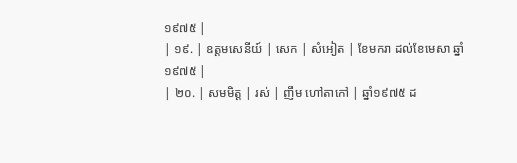១៩៧៥ |
| ១៩. | ឧត្តមសេនីយ៍ | សេក | សំអៀត | ខែមករា ដល់ខែមេសា ឆ្នាំ១៩៧៥ |
| ២០. | សមមិត្ត | រស់ | ញឹម ហៅតាកៅ | ឆ្នាំ១៩៧៥ ដ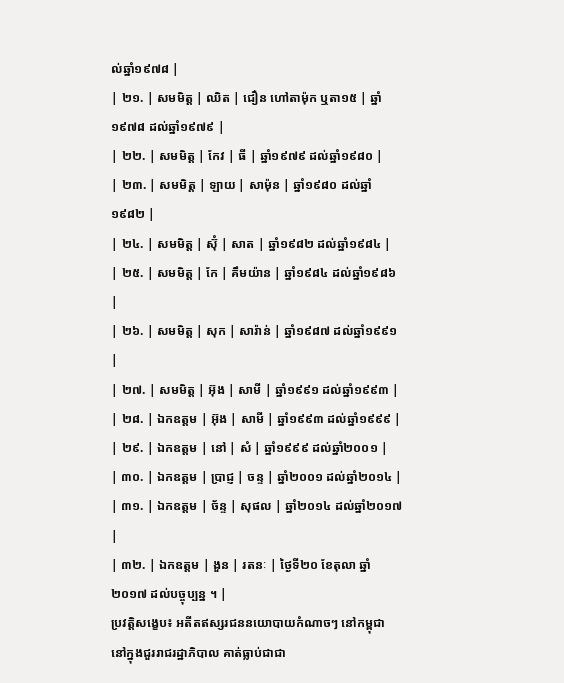ល់ឆ្នាំ១៩៧៨ |
| ២១. | សមមិត្ត | ឈិត | ជឿន ហៅតាម៉ុក ឬតា១៥ | ឆ្នាំ១៩៧៨ ដល់ឆ្នាំ១៩៧៩ |
| ២២. | សមមិត្ត | កែវ | ធី | ឆ្នាំ១៩៧៩ ដល់ឆ្នាំ១៩៨០ |
| ២៣. | សមមិត្ត | ឡាយ | សាម៉ុន | ឆ្នាំ១៩៨០ ដល់ឆ្នាំ១៩៨២ |
| ២៤. | សមមិត្ត | ស៊ុំ | សាត | ឆ្នាំ១៩៨២ ដល់ឆ្នាំ១៩៨៤ |
| ២៥. | សមមិត្ត | កែ | គឹមយ៉ាន | ឆ្នាំ១៩៨៤ ដល់ឆ្នាំ១៩៨៦ |
| ២៦. | សមមិត្ត | សុក | សារ៉ាន់ | ឆ្នាំ១៩៨៧ ដល់ឆ្នាំ១៩៩១ |
| ២៧. | សមមិត្ត | អ៊ុង | សាមី | ឆ្នាំ១៩៩១ ដល់ឆ្នាំ១៩៩៣ |
| ២៨. | ឯកឧត្តម | អ៊ុង | សាមី | ឆ្នាំ១៩៩៣ ដល់ឆ្នាំ១៩៩៩ |
| ២៩. | ឯកឧត្តម | នៅ | សំ | ឆ្នាំ១៩៩៩ ដល់ឆ្នាំ២០០១ |
| ៣០. | ឯកឧត្តម | ប្រាជ្ញ | ចន្ទ | ឆ្នាំ២០០១ ដល់ឆ្នាំ២០១៤ |
| ៣១. | ឯកឧត្តម | ច័ន្ទ | សុផល | ឆ្នាំ២០១៤ ដល់ឆ្នាំ២០១៧ |
| ៣២. | ឯកឧត្តម | ងួន | រតនៈ | ថ្ងៃទី២០ ខែតុលា ឆ្នាំ២០១៧ ដល់បច្ចុប្បន្ន ។ |
ប្រវត្តិសង្ខេប៖ អតីតឥស្សរជននយោបាយកំណាចៗ នៅកម្ពុជា
នៅក្នុងជួររាជរដ្ឋាភិបាល គាត់ធ្លាប់ជាជា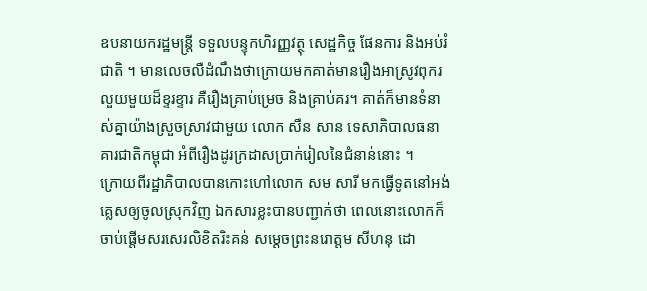ឧបនាយករដ្ឋមន្ត្រី ទទួលបន្ទុកហិរញ្ញវត្ថុ សេដ្ឋកិច្ច ផែនការ និងអប់រំជាតិ ។ មានលេចលឺដំណឹងថាក្រោយមកគាត់មានរឿងអាស្រូវពុករលួយមួយដ៏ខ្ទរខ្ទារ គឺរឿងគ្រាប់ម្រេច និងគ្រាប់គរ។ គាត់ក៏មានទំនាស់គ្នាយ៉ាងស្រួចស្រាវជាមួយ លោក សឺន សាន ទេសាភិបាលធនាគារជាតិកម្ពុជា អំពីរឿងដូរក្រដាសប្រាក់រៀលនៃជំនាន់នោះ ។
ក្រោយពីរដ្ឋាភិបាលបានកោះហៅលោក សម សារី មកធ្វើទូតនៅអង់គ្លេសឲ្យចូលស្រុកវិញ ឯកសារខ្លះបានបញ្ជាក់ថា ពេលនោះលោកក៏ចាប់ផ្តើមសរសេរលិខិតរិះគន់ សម្តេចព្រះនរោត្តម សីហនុ ដោ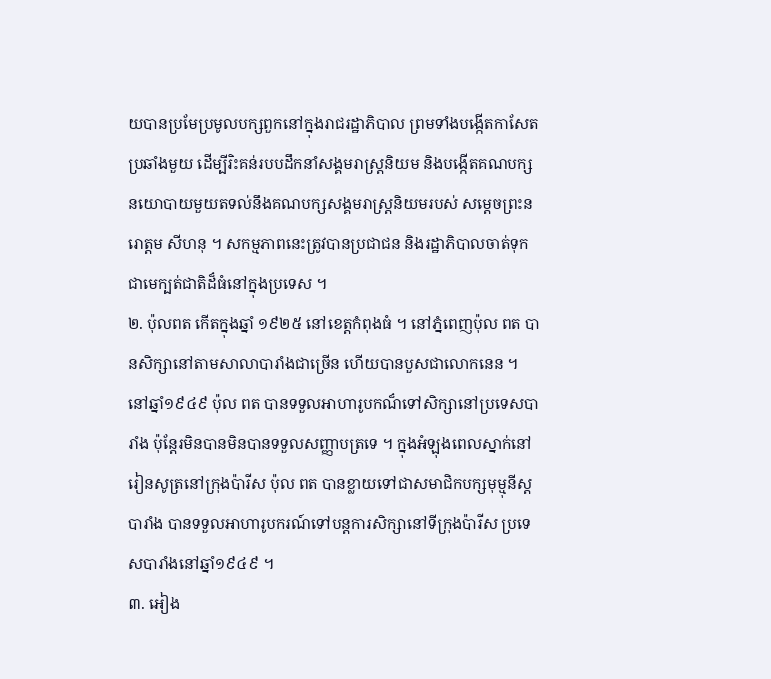យបានប្រមែប្រមូលបក្សពួកនៅក្នុងរាជរដ្ឋាភិបាល ព្រមទាំងបង្កើតកាសែតប្រឆាំងមួយ ដើម្បីរិះគន់របបដឹកនាំសង្គមរាស្រ្តនិយម និងបង្កើតគណបក្សនយោបាយមួយតទល់នឹងគណបក្សសង្គមរាស្រ្តនិយមរបស់ សម្តេចព្រះនរោត្តម សីហនុ ។ សកម្មភាពនេះត្រូវបានប្រជាជន និងរដ្ឋាភិបាលចាត់ទុកជាមេក្បត់ជាតិដ៏ធំនៅក្នុងប្រទេស ។
២. ប៉ុលពត កើតក្នុងឆ្នាំ ១៩២៥ នៅខេត្តកំពុងធំ ។ នៅភ្នំពេញប៉ុល ពត បានសិក្សានៅតាមសាលាបារាំងជាច្រើន ហើយបានបួសជាលោកនេន ។ នៅឆ្នាំ១៩៤៩ ប៉ុល ពត បានទទួលអាហារូបកណ៏ទៅសិក្សានៅប្រទេសបារាំង ប៉ុន្តែរមិនបានមិនបានទទួលសញ្ញាបត្រទេ ។ ក្នុងអំឡុងពេលស្នាក់នៅរៀនសូត្រនៅក្រុងប៉ារីស ប៉ុល ពត បានខ្លាយទៅជាសមាជិកបក្សមុម្មុនីស្តបារាំង បានទទួលអាហារូបករណ៍ទៅបន្តការសិក្សានៅទីក្រុងប៉ារីស ប្រទេសបារាំងនៅឆ្នាំ១៩៤៩ ។
៣. អៀង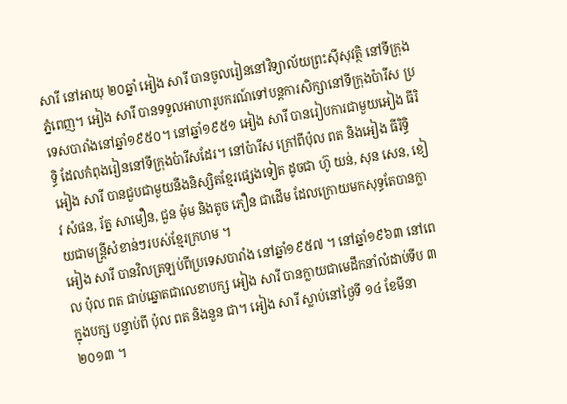សារី នៅអាយុ ២០ឆ្នាំ អៀង សារី បានចូលរៀននៅវិទ្យាល័យព្រះស៊ីសុវត្ថិ នៅទីក្រុងភ្នំពេញ។ អៀង សារី បានទទួលអាហារូបករណ៍ទៅបន្តការសិក្សានៅទីក្រុងប៉ារីស ប្រទេសបារាំងនៅឆ្នាំ១៩៥០។ នៅឆ្នាំ១៩៥១ អៀង សារី បានរៀបការជាមួយអៀង ធីរិទ្ធិ ដែលកំពុងរៀននៅទីក្រុងប៉ារីសដែរ។ នៅប៉ារីស ក្រៅពីប៉ុល ពត និងអៀង ធីរិទ្ធិ អៀង សារី បានជួបជាមួយនឹងនិស្សិតខ្មែរផ្សេងទៀត ដូចជា ហ៊ូ យន់, សុន សេន, ខៀវ សំផន, រ័ត្ន សាមឿន, ជួន ម៉ុម និងតូច ភឿន ជាដើម ដែលក្រោយមកសុទ្ធតែបានក្លាយជាមន្រ្តីសំខាន់ៗរបស់ខ្មែរក្រហម ។
អៀង សារី បានវិលត្រឡប់ពីប្រទេសបារាំង នៅឆ្នាំ១៩៥៧ ។ នៅឆ្នាំ១៩៦៣ នៅពេល ប៉ុល ពត ជាប់ឆ្នោតជាលេខាបក្ស អៀង សារី បានក្លាយជាមេដឹកនាំលំដាប់ទីប ៣ ក្នុងបក្ស បន្ទាប់ពី ប៉ុល ពត និងនួន ជា។ អៀង សារី ស្លាប់នៅថ្ងៃទី ១៤ ខែមីនា ២០១៣ ។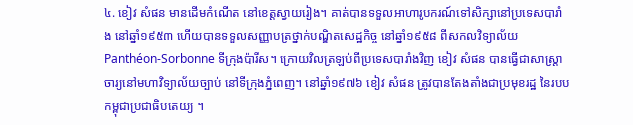៤. ខៀវ សំផន មានដើមកំណើត នៅខេត្តស្វាយរៀង។ គាត់បានទទួលអាហារូបករណ៍ទៅសិក្សានៅប្រទេសបារាំង នៅឆ្នាំ១៩៥៣ ហើយបានទទួលសញ្ញាបត្រថ្នាក់បណ្ឌិតសេដ្ឋកិច្ច នៅឆ្នាំ១៩៥៨ ពីសកលវិទ្យាល័យ Panthéon-Sorbonne ទីក្រុងប៉ារីស។ ក្រោយវិលត្រឡប់ពីប្រទេសបារាំងវិញ ខៀវ សំផន បានធ្វើជាសាស្រ្តាចារ្យនៅមហាវិទ្យាល័យច្បាប់ នៅទីក្រុងភ្នំពេញ។ នៅឆ្នាំ១៩៧៦ ខៀវ សំផន ត្រូវបានតែងតាំងជាប្រមុខរដ្ឋ នៃរបបកម្ពុជាប្រជាធិបតេយ្យ ។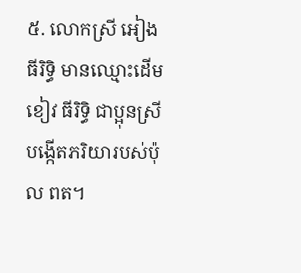៥. លោកស្រី អៀង ធីរិទ្ធិ មានឈ្មោះដើម ខៀវ ធីរិទ្ធិ ជាប្អុនស្រីបង្កើតភរិយារបស់ប៉ុល ពត។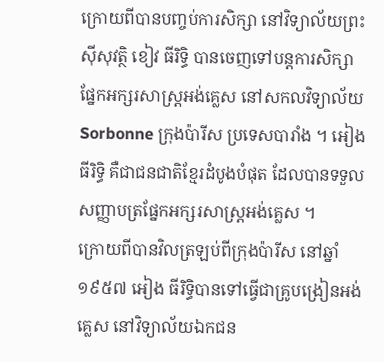ក្រោយពីបានបញ្ចប់ការសិក្សា នៅវិទ្យាល័យព្រះស៊ីសុវត្ថិ ខៀវ ធីរិទ្ធិ បានចេញទៅបន្តការសិក្សាផ្នែកអក្សរសាស្រ្តអង់គ្លេស នៅសកលវិទ្យាល័យ Sorbonne ក្រុងប៉ារីស ប្រទេសបារាំង ។ អៀង ធីរិទ្ធិ គឺជាជនជាតិខ្មែរដំបូងបំផុត ដែលបានទទួលសញ្ញាបត្រផ្នែកអក្សរសាស្រ្តអង់គ្លេស ។
ក្រោយពីបានវិលត្រឡប់ពីក្រុងប៉ារីស នៅឆ្នាំ១៩៥៧ អៀង ធីរិទ្ធិបានទៅធ្វើជាគ្រូបង្រៀនអង់គ្លេស នៅវិទ្យាល័យឯកជន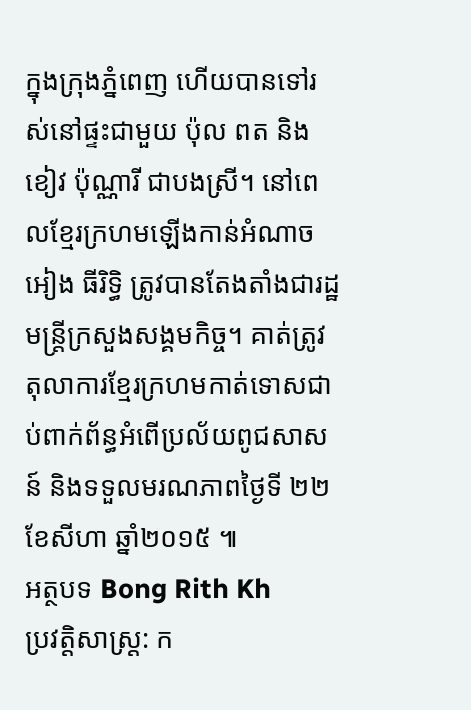ក្នុងក្រុងភ្នំពេញ ហើយបានទៅរស់នៅផ្ទះជាមួយ ប៉ុល ពត និងខៀវ ប៉ុណ្ណារី ជាបងស្រី។ នៅពេលខ្មែរក្រហមឡើងកាន់អំណាច អៀង ធីរិទ្ធិ ត្រូវបានតែងតាំងជារដ្ឋមន្រ្តីក្រសួងសង្គមកិច្ច។ គាត់ត្រូវតុលាការខ្មែរក្រហមកាត់ទោសជាប់ពាក់ព័ន្ធអំពើប្រល័យពូជសាសន៍ និងទទួលមរណភាពថ្ងៃទី ២២ ខែសីហា ឆ្នាំ២០១៥ ៕
អត្ថបទ Bong Rith Kh
ប្រវត្តិសាស្ត្រ: ក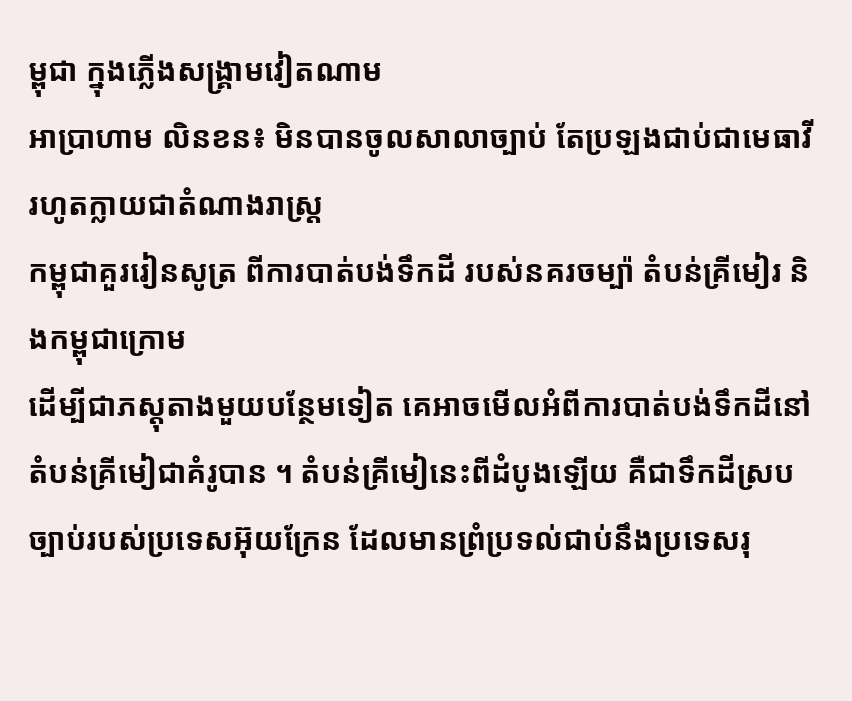ម្ពុជា ក្នុងភ្លើងសង្គ្រាមវៀតណាម
អាប្រាហាម លិនខន៖ មិនបានចូលសាលាច្បាប់ តែប្រឡងជាប់ជាមេធាវី រហូតក្លាយជាតំណាងរាស្ត្រ
កម្ពុជាគួររៀនសូត្រ ពីការបាត់បង់ទឹកដី របស់នគរចម្ប៉ា តំបន់គ្រីមៀរ និងកម្ពុជាក្រោម
ដើម្បីជាភស្ដុតាងមួយបន្ថែមទៀត គេអាចមើលអំពីការបាត់បង់ទឹកដីនៅតំបន់គ្រីមៀជាគំរូបាន ។ តំបន់គ្រីមៀនេះពីដំបូងឡើយ គឺជាទឹកដីស្របច្បាប់របស់ប្រទេសអ៊ុយក្រែន ដែលមានព្រំប្រទល់ជាប់នឹងប្រទេសរុ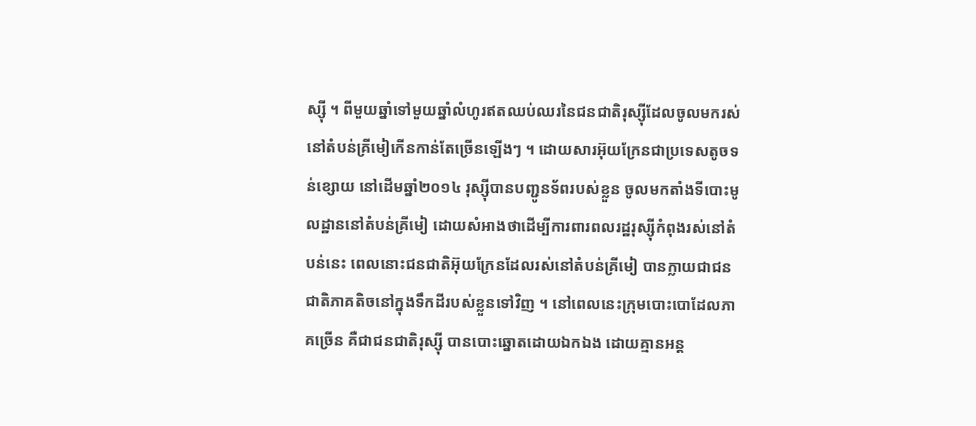ស្ស៊ី ។ ពីមួយឆ្នាំទៅមួយឆ្នាំលំហូរឥតឈប់ឈរនៃជនជាតិរុស្ស៊ីដែលចូលមករស់នៅតំបន់គ្រីមៀកើនកាន់តែច្រើនឡើងៗ ។ ដោយសារអ៊ុយក្រែនជាប្រទេសតូចទន់ខ្សោយ នៅដើមឆ្នាំ២០១៤ រុស្ស៊ីបានបញ្ជូនទ័ពរបស់ខ្លួន ចូលមកតាំងទីបោះមូលដ្ឋាននៅតំបន់គ្រីមៀ ដោយសំអាងថាដើម្បីការពារពលរដ្ឋរុស្ស៊ីកំពុងរស់នៅតំបន់នេះ ពេលនោះជនជាតិអ៊ុយក្រែនដែលរស់នៅតំបន់គ្រីមៀ បានក្លាយជាជនជាតិភាគតិចនៅក្នុងទឹកដីរបស់ខ្លួនទៅវិញ ។ នៅពេលនេះក្រុមបោះបោដែលភាគច្រើន គឺជាជនជាតិរុស្ស៊ី បានបោះឆ្នោតដោយឯកឯង ដោយគ្មានអន្ត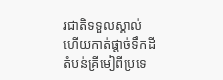រជាតិទទួលស្គាល់ ហើយកាត់ផ្ដាច់ទឹកដីតំបន់គ្រីមៀពីប្រទេ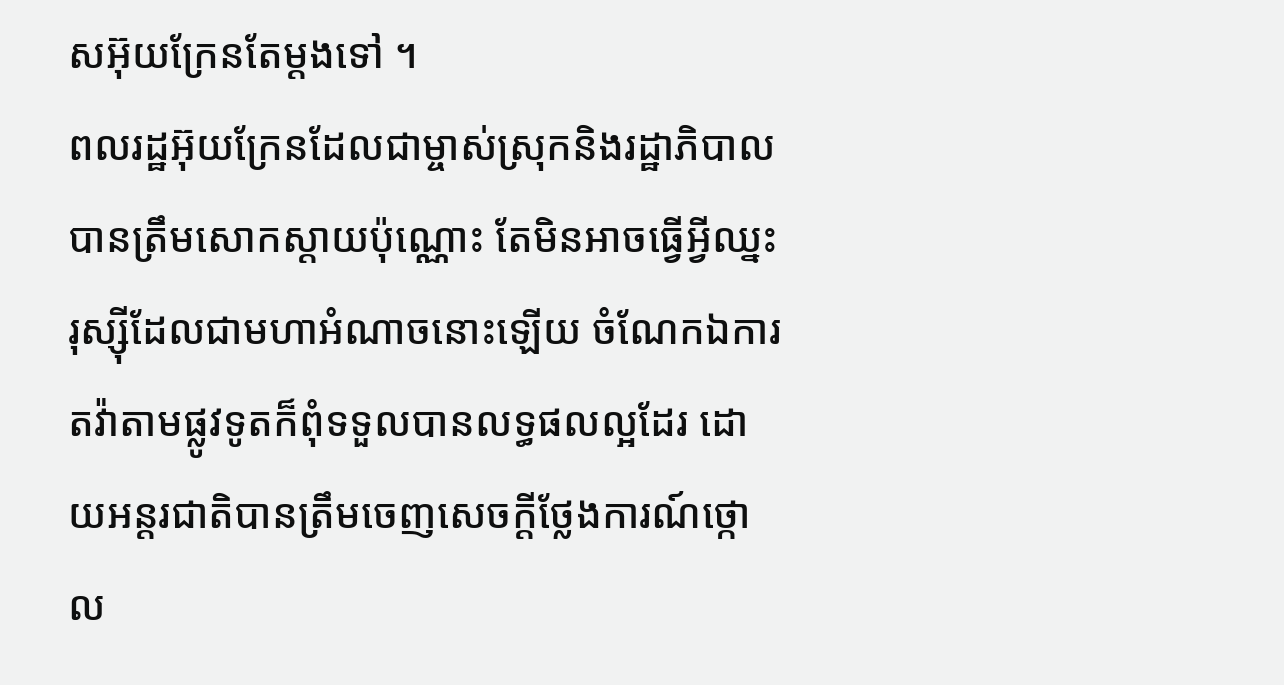សអ៊ុយក្រែនតែម្ដងទៅ ។
ពលរដ្ឋអ៊ុយក្រែនដែលជាម្ចាស់ស្រុកនិងរដ្ឋាភិបាល បានត្រឹមសោកស្ដាយប៉ុណ្ណោះ តែមិនអាចធ្វើអ្វីឈ្នះរុស្ស៊ីដែលជាមហាអំណាចនោះឡើយ ចំណែកឯការតវ៉ាតាមផ្លូវទូតក៏ពុំទទួលបានលទ្ធផលល្អដែរ ដោយអន្តរជាតិបានត្រឹមចេញសេចក្ដីថ្លែងការណ៍ថ្កោល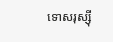ទោសរុស្ស៊ី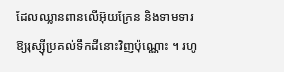ដែលឈ្លានពានលើអ៊ុយក្រែន និងទាមទារឱ្យរុស្ស៊ីប្រគល់ទឹកដីនោះវិញប៉ុណ្ណោះ ។ រហូ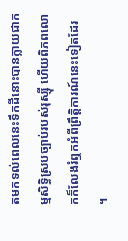តមកទល់ពេលនេះទឹកដីនោះបានក្លាយជាកម្មសិទ្ធិស្របច្បាប់របស់រុស្ស៊ី ហើយពិភពលោកក៏លែងរំឮកអំពីព្រឹត្តិការណ៍នេះទៀតដែរ ។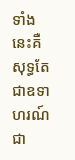ទាំងនេះគឺសុទ្ធតែជាឧទាហរណ៍ជា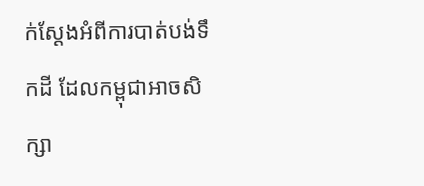ក់ស្ដែងអំពីការបាត់បង់ទឹកដី ដែលកម្ពុជាអាចសិក្សា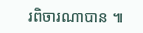រពិចារណាបាន ៕